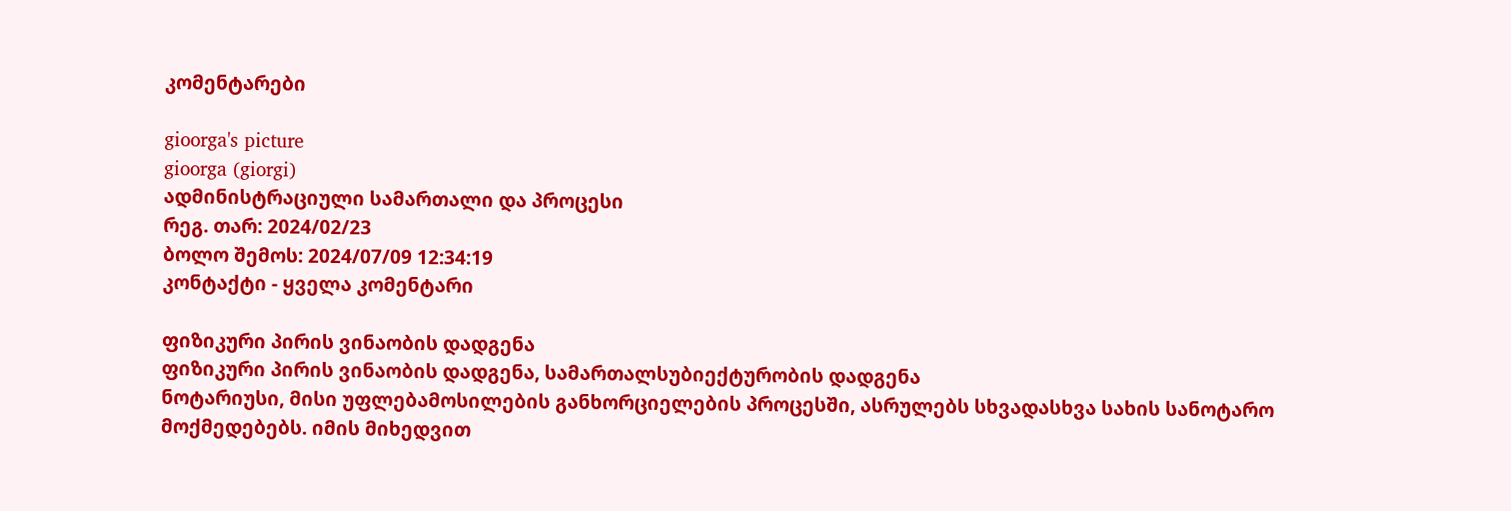კომენტარები

gioorga's picture
gioorga (giorgi)
ადმინისტრაციული სამართალი და პროცესი
რეგ. თარ: 2024/02/23
ბოლო შემოს: 2024/07/09 12:34:19
კონტაქტი - ყველა კომენტარი

ფიზიკური პირის ვინაობის დადგენა
ფიზიკური პირის ვინაობის დადგენა, სამართალსუბიექტურობის დადგენა
ნოტარიუსი, მისი უფლებამოსილების განხორციელების პროცესში, ასრულებს სხვადასხვა სახის სანოტარო
მოქმედებებს. იმის მიხედვით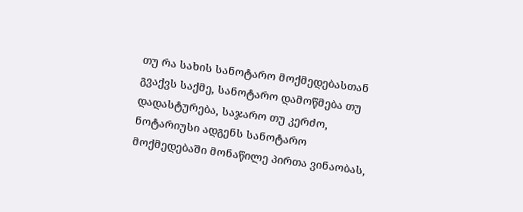თუ რა სახის სანოტარო მოქმედებასთან გვაქვს საქმე, სანოტარო დამოწმება თუ
დადასტურება, საჯარო თუ კერძო, ნოტარიუსი ადგენს სანოტარო მოქმედებაში მონაწილე პირთა ვინაობას,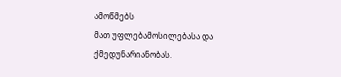ამოწმებს
მათ უფლებამოსილებასა და ქმედუნარიანობას.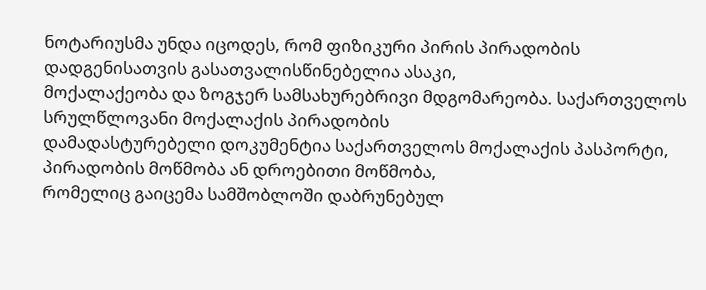ნოტარიუსმა უნდა იცოდეს, რომ ფიზიკური პირის პირადობის დადგენისათვის გასათვალისწინებელია ასაკი,
მოქალაქეობა და ზოგჯერ სამსახურებრივი მდგომარეობა. საქართველოს სრულწლოვანი მოქალაქის პირადობის
დამადასტურებელი დოკუმენტია საქართველოს მოქალაქის პასპორტი, პირადობის მოწმობა ან დროებითი მოწმობა,
რომელიც გაიცემა სამშობლოში დაბრუნებულ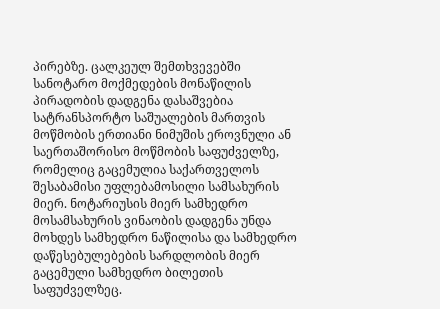პირებზე. ცალკეულ შემთხვევებში სანოტარო მოქმედების მონაწილის
პირადობის დადგენა დასაშვებია სატრანსპორტო საშუალების მართვის მოწმობის ერთიანი ნიმუშის ეროვნული ან
საერთაშორისო მოწმობის საფუძველზე, რომელიც გაცემულია საქართველოს შესაბამისი უფლებამოსილი სამსახურის
მიერ. ნოტარიუსის მიერ სამხედრო მოსამსახურის ვინაობის დადგენა უნდა მოხდეს სამხედრო ნაწილისა და სამხედრო
დაწესებულებების სარდლობის მიერ გაცემული სამხედრო ბილეთის საფუძველზეც.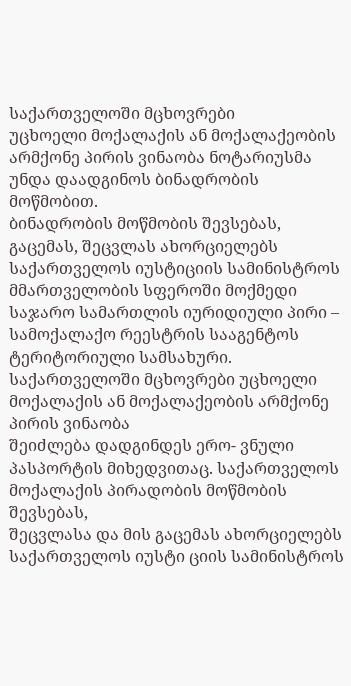საქართველოში მცხოვრები
უცხოელი მოქალაქის ან მოქალაქეობის არმქონე პირის ვინაობა ნოტარიუსმა უნდა დაადგინოს ბინადრობის მოწმობით.
ბინადრობის მოწმობის შევსებას, გაცემას, შეცვლას ახორციელებს საქართველოს იუსტიციის სამინისტროს
მმართველობის სფეროში მოქმედი საჯარო სამართლის იურიდიული პირი – სამოქალაქო რეესტრის სააგენტოს
ტერიტორიული სამსახური. საქართველოში მცხოვრები უცხოელი მოქალაქის ან მოქალაქეობის არმქონე პირის ვინაობა
შეიძლება დადგინდეს ერო- ვნული პასპორტის მიხედვითაც. საქართველოს მოქალაქის პირადობის მოწმობის შევსებას,
შეცვლასა და მის გაცემას ახორციელებს საქართველოს იუსტი ციის სამინისტროს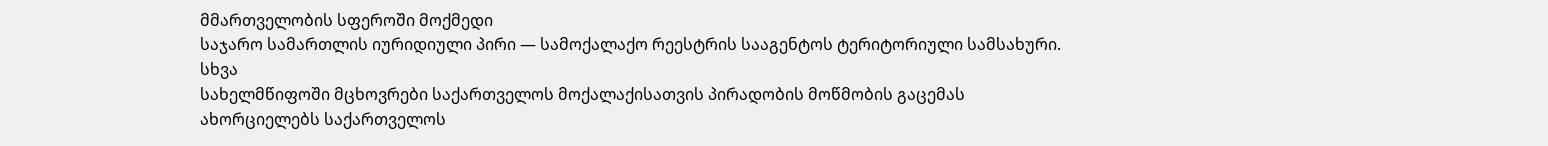მმართველობის სფეროში მოქმედი
საჯარო სამართლის იურიდიული პირი — სამოქალაქო რეესტრის სააგენტოს ტერიტორიული სამსახური. სხვა
სახელმწიფოში მცხოვრები საქართველოს მოქალაქისათვის პირადობის მოწმობის გაცემას ახორციელებს საქართველოს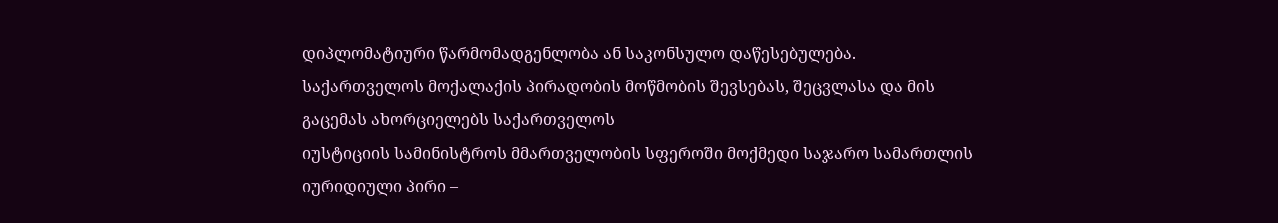დიპლომატიური წარმომადგენლობა ან საკონსულო დაწესებულება.
საქართველოს მოქალაქის პირადობის მოწმობის შევსებას, შეცვლასა და მის გაცემას ახორციელებს საქართველოს
იუსტიციის სამინისტროს მმართველობის სფეროში მოქმედი საჯარო სამართლის იურიდიული პირი –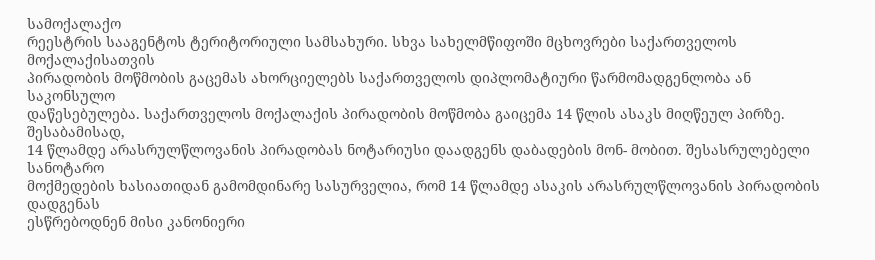სამოქალაქო
რეესტრის სააგენტოს ტერიტორიული სამსახური. სხვა სახელმწიფოში მცხოვრები საქართველოს მოქალაქისათვის
პირადობის მოწმობის გაცემას ახორციელებს საქართველოს დიპლომატიური წარმომადგენლობა ან საკონსულო
დაწესებულება. საქართველოს მოქალაქის პირადობის მოწმობა გაიცემა 14 წლის ასაკს მიღწეულ პირზე. შესაბამისად,
14 წლამდე არასრულწლოვანის პირადობას ნოტარიუსი დაადგენს დაბადების მონ- მობით. შესასრულებელი სანოტარო
მოქმედების ხასიათიდან გამომდინარე სასურველია, რომ 14 წლამდე ასაკის არასრულწლოვანის პირადობის დადგენას
ესწრებოდნენ მისი კანონიერი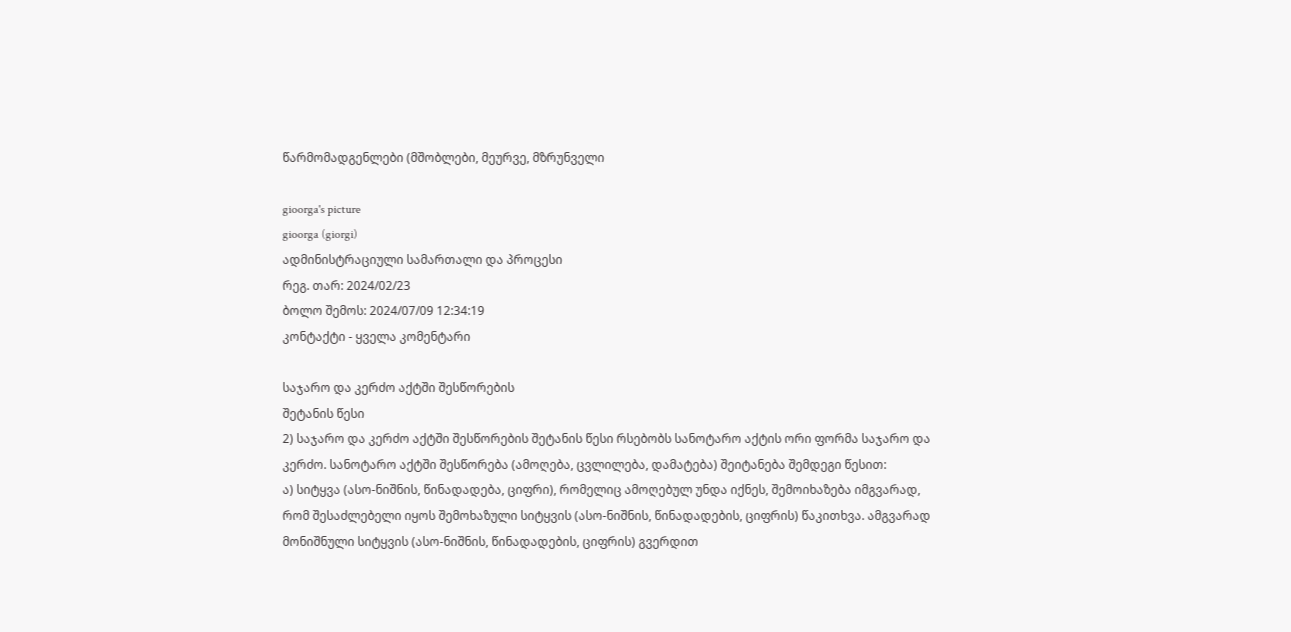წარმომადგენლები (მშობლები, მეურვე, მზრუნველი

gioorga's picture
gioorga (giorgi)
ადმინისტრაციული სამართალი და პროცესი
რეგ. თარ: 2024/02/23
ბოლო შემოს: 2024/07/09 12:34:19
კონტაქტი - ყველა კომენტარი

საჯარო და კერძო აქტში შესწორების
შეტანის წესი
2) საჯარო და კერძო აქტში შესწორების შეტანის წესი რსებობს სანოტარო აქტის ორი ფორმა საჯარო და
კერძო. სანოტარო აქტში შესწორება (ამოღება, ცვლილება, დამატება) შეიტანება შემდეგი წესით:
ა) სიტყვა (ასო-ნიშნის, წინადადება, ციფრი), რომელიც ამოღებულ უნდა იქნეს, შემოიხაზება იმგვარად,
რომ შესაძლებელი იყოს შემოხაზული სიტყვის (ასო-ნიშნის, წინადადების, ციფრის) წაკითხვა. ამგვარად
მონიშნული სიტყვის (ასო-ნიშნის, წინადადების, ციფრის) გვერდით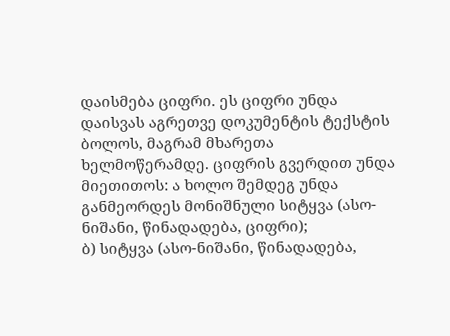დაისმება ციფრი. ეს ციფრი უნდა
დაისვას აგრეთვე დოკუმენტის ტექსტის ბოლოს, მაგრამ მხარეთა ხელმოწერამდე. ციფრის გვერდით უნდა
მიეთითოს: ა ხოლო შემდეგ უნდა განმეორდეს მონიშნული სიტყვა (ასო-ნიშანი, წინადადება, ციფრი);
ბ) სიტყვა (ასო-ნიშანი, წინადადება,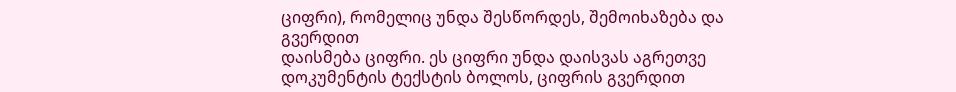ციფრი), რომელიც უნდა შესწორდეს, შემოიხაზება და გვერდით
დაისმება ციფრი. ეს ციფრი უნდა დაისვას აგრეთვე დოკუმენტის ტექსტის ბოლოს, ციფრის გვერდით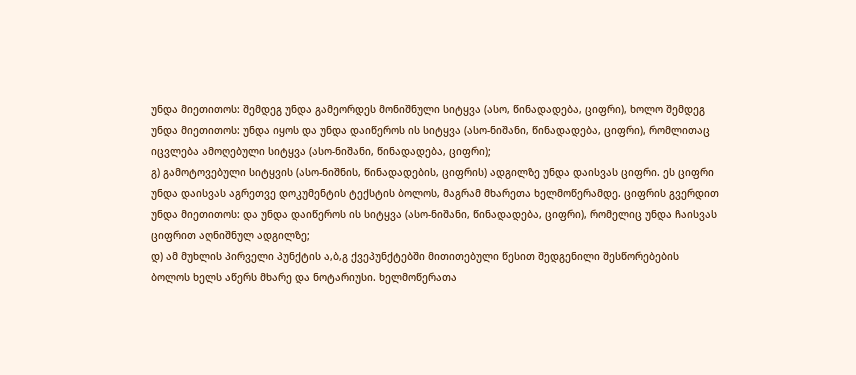უნდა მიეთითოს: შემდეგ უნდა გამეორდეს მონიშნული სიტყვა (ასო, წინადადება, ციფრი), ხოლო შემდეგ
უნდა მიეთითოს: უნდა იყოს და უნდა დაიწეროს ის სიტყვა (ასო-ნიშანი, წინადადება, ციფრი), რომლითაც
იცვლება ამოღებული სიტყვა (ასო-ნიშანი, წინადადება, ციფრი);
გ) გამოტოვებული სიტყვის (ასო-ნიშნის, წინადადების, ციფრის) ადგილზე უნდა დაისვას ციფრი. ეს ციფრი
უნდა დაისვას აგრეთვე დოკუმენტის ტექსტის ბოლოს, მაგრამ მხარეთა ხელმოწერამდე. ციფრის გვერდით
უნდა მიეთითოს: და უნდა დაიწეროს ის სიტყვა (ასო-ნიშანი, წინადადება, ციფრი), რომელიც უნდა ჩაისვას
ციფრით აღნიშნულ ადგილზე;
დ) ამ მუხლის პირველი პუნქტის ა,ბ,გ ქვეპუნქტებში მითითებული წესით შედგენილი შესწორებების
ბოლოს ხელს აწერს მხარე და ნოტარიუსი. ხელმოწერათა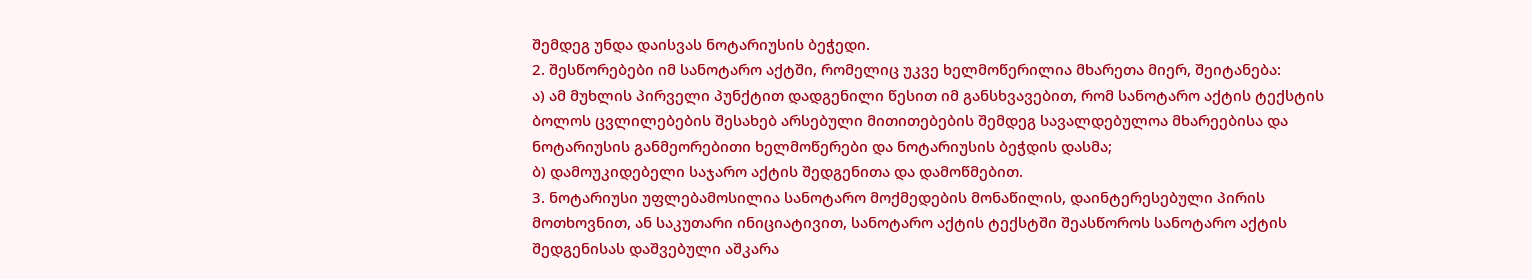შემდეგ უნდა დაისვას ნოტარიუსის ბეჭედი.
2. შესწორებები იმ სანოტარო აქტში, რომელიც უკვე ხელმოწერილია მხარეთა მიერ, შეიტანება:
ა) ამ მუხლის პირველი პუნქტით დადგენილი წესით იმ განსხვავებით, რომ სანოტარო აქტის ტექსტის
ბოლოს ცვლილებების შესახებ არსებული მითითებების შემდეგ სავალდებულოა მხარეებისა და
ნოტარიუსის განმეორებითი ხელმოწერები და ნოტარიუსის ბეჭდის დასმა;
ბ) დამოუკიდებელი საჯარო აქტის შედგენითა და დამოწმებით.
3. ნოტარიუსი უფლებამოსილია სანოტარო მოქმედების მონაწილის, დაინტერესებული პირის
მოთხოვნით, ან საკუთარი ინიციატივით, სანოტარო აქტის ტექსტში შეასწოროს სანოტარო აქტის
შედგენისას დაშვებული აშკარა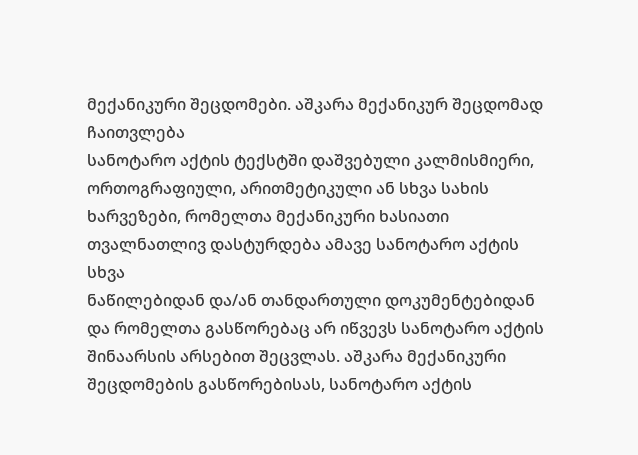მექანიკური შეცდომები. აშკარა მექანიკურ შეცდომად ჩაითვლება
სანოტარო აქტის ტექსტში დაშვებული კალმისმიერი, ორთოგრაფიული, არითმეტიკული ან სხვა სახის
ხარვეზები, რომელთა მექანიკური ხასიათი თვალნათლივ დასტურდება ამავე სანოტარო აქტის სხვა
ნაწილებიდან და/ან თანდართული დოკუმენტებიდან და რომელთა გასწორებაც არ იწვევს სანოტარო აქტის
შინაარსის არსებით შეცვლას. აშკარა მექანიკური შეცდომების გასწორებისას, სანოტარო აქტის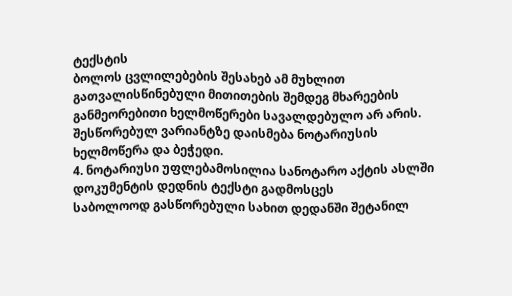ტექსტის
ბოლოს ცვლილებების შესახებ ამ მუხლით გათვალისწინებული მითითების შემდეგ მხარეების
განმეორებითი ხელმოწერები სავალდებულო არ არის. შესწორებულ ვარიანტზე დაისმება ნოტარიუსის
ხელმოწერა და ბეჭედი.
4. ნოტარიუსი უფლებამოსილია სანოტარო აქტის ასლში დოკუმენტის დედნის ტექსტი გადმოსცეს
საბოლოოდ გასწორებული სახით დედანში შეტანილ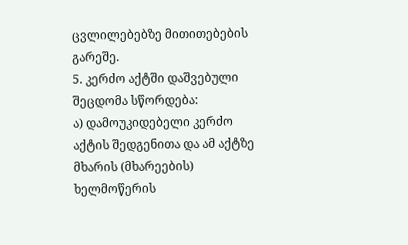ცვლილებებზე მითითებების გარეშე.
5. კერძო აქტში დაშვებული შეცდომა სწორდება:
ა) დამოუკიდებელი კერძო აქტის შედგენითა და ამ აქტზე მხარის (მხარეების) ხელმოწერის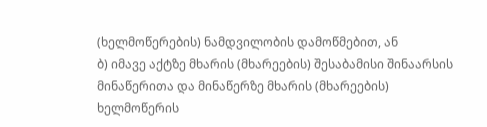(ხელმოწერების) ნამდვილობის დამოწმებით, ან
ბ) იმავე აქტზე მხარის (მხარეების) შესაბამისი შინაარსის მინაწერითა და მინაწერზე მხარის (მხარეების)
ხელმოწერის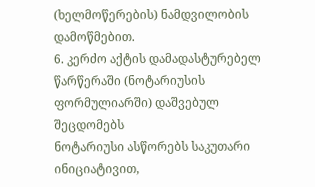(ხელმოწერების) ნამდვილობის დამოწმებით.
6. კერძო აქტის დამადასტურებელ წარწერაში (ნოტარიუსის ფორმულიარში) დაშვებულ შეცდომებს
ნოტარიუსი ასწორებს საკუთარი ინიციატივით,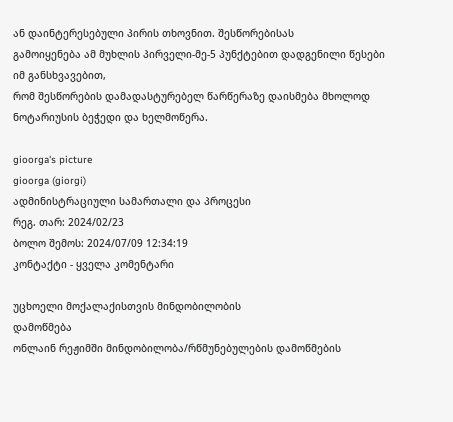ან დაინტერესებული პირის თხოვნით. შესწორებისას
გამოიყენება ამ მუხლის პირველი-მე-5 პუნქტებით დადგენილი წესები იმ განსხვავებით,
რომ შესწორების დამადასტურებელ წარწერაზე დაისმება მხოლოდ ნოტარიუსის ბეჭედი და ხელმოწერა.

gioorga's picture
gioorga (giorgi)
ადმინისტრაციული სამართალი და პროცესი
რეგ. თარ: 2024/02/23
ბოლო შემოს: 2024/07/09 12:34:19
კონტაქტი - ყველა კომენტარი

უცხოელი მოქალაქისთვის მინდობილობის
დამოწმება
ონლაინ რეჟიმში მინდობილობა/რწმუნებულების დამოწმების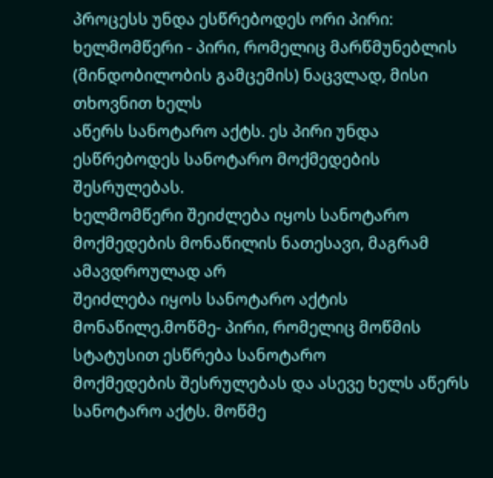პროცესს უნდა ესწრებოდეს ორი პირი:
ხელმომწერი - პირი, რომელიც მარწმუნებლის (მინდობილობის გამცემის) ნაცვლად, მისი თხოვნით ხელს
აწერს სანოტარო აქტს. ეს პირი უნდა ესწრებოდეს სანოტარო მოქმედების შესრულებას.
ხელმომწერი შეიძლება იყოს სანოტარო მოქმედების მონაწილის ნათესავი, მაგრამ ამავდროულად არ
შეიძლება იყოს სანოტარო აქტის მონაწილე.მოწმე- პირი, რომელიც მოწმის სტატუსით ესწრება სანოტარო
მოქმედების შესრულებას და ასევე ხელს აწერს სანოტარო აქტს. მოწმე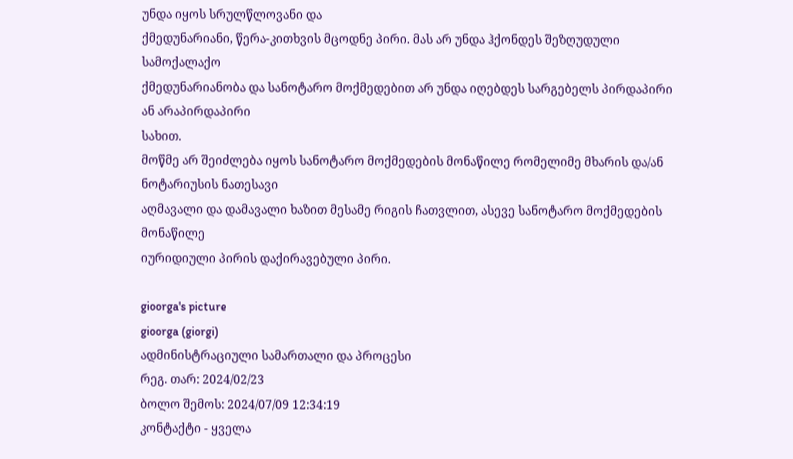უნდა იყოს სრულწლოვანი და
ქმედუნარიანი, წერა-კითხვის მცოდნე პირი. მას არ უნდა ჰქონდეს შეზღუდული სამოქალაქო
ქმედუნარიანობა და სანოტარო მოქმედებით არ უნდა იღებდეს სარგებელს პირდაპირი ან არაპირდაპირი
სახით.
მოწმე არ შეიძლება იყოს სანოტარო მოქმედების მონაწილე რომელიმე მხარის და/ან ნოტარიუსის ნათესავი
აღმავალი და დამავალი ხაზით მესამე რიგის ჩათვლით, ასევე სანოტარო მოქმედების მონაწილე
იურიდიული პირის დაქირავებული პირი.

gioorga's picture
gioorga (giorgi)
ადმინისტრაციული სამართალი და პროცესი
რეგ. თარ: 2024/02/23
ბოლო შემოს: 2024/07/09 12:34:19
კონტაქტი - ყველა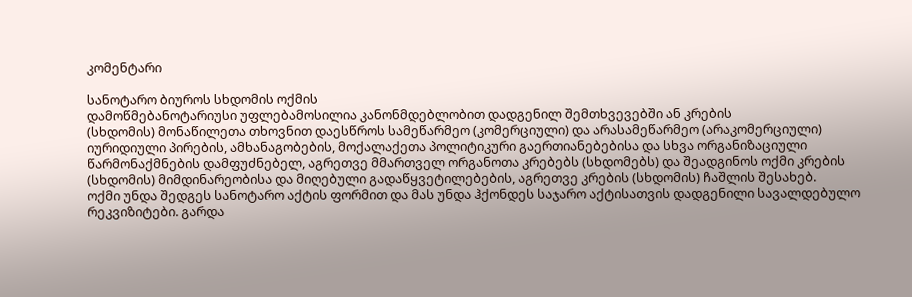კომენტარი

სანოტარო ბიუროს სხდომის ოქმის
დამოწმებანოტარიუსი უფლებამოსილია კანონმდებლობით დადგენილ შემთხვევებში ან კრების
(სხდომის) მონაწილეთა თხოვნით დაესწროს სამეწარმეო (კომერციული) და არასამეწარმეო (არაკომერციული)
იურიდიული პირების, ამხანაგობების, მოქალაქეთა პოლიტიკური გაერთიანებებისა და სხვა ორგანიზაციული
წარმონაქმნების დამფუძნებელ, აგრეთვე მმართველ ორგანოთა კრებებს (სხდომებს) და შეადგინოს ოქმი კრების
(სხდომის) მიმდინარეობისა და მიღებული გადაწყვეტილებების, აგრეთვე კრების (სხდომის) ჩაშლის შესახებ.
ოქმი უნდა შედგეს სანოტარო აქტის ფორმით და მას უნდა ჰქონდეს საჯარო აქტისათვის დადგენილი სავალდებულო
რეკვიზიტები. გარდა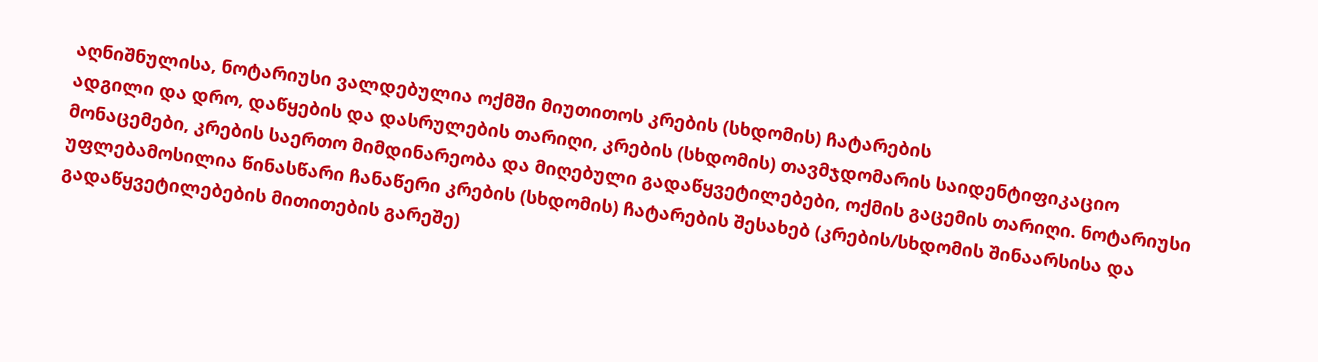აღნიშნულისა, ნოტარიუსი ვალდებულია ოქმში მიუთითოს კრების (სხდომის) ჩატარების
ადგილი და დრო, დაწყების და დასრულების თარიღი, კრების (სხდომის) თავმჯდომარის საიდენტიფიკაციო
მონაცემები, კრების საერთო მიმდინარეობა და მიღებული გადაწყვეტილებები, ოქმის გაცემის თარიღი. ნოტარიუსი
უფლებამოსილია წინასწარი ჩანაწერი კრების (სხდომის) ჩატარების შესახებ (კრების/სხდომის შინაარსისა და
გადაწყვეტილებების მითითების გარეშე)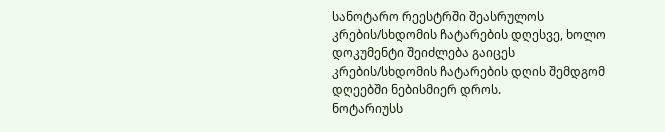სანოტარო რეესტრში შეასრულოს კრების/სხდომის ჩატარების დღესვე, ხოლო
დოკუმენტი შეიძლება გაიცეს კრების/სხდომის ჩატარების დღის შემდგომ დღეებში ნებისმიერ დროს.
ნოტარიუსს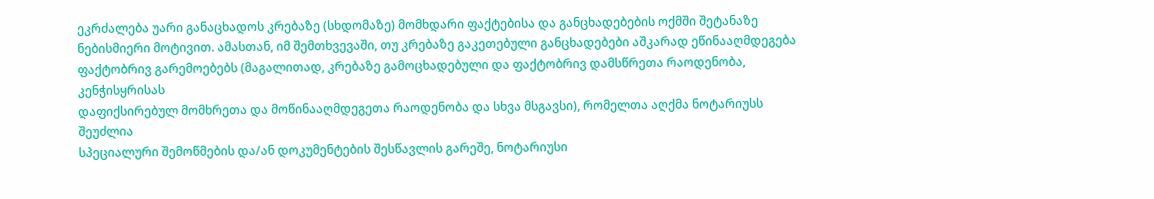ეკრძალება უარი განაცხადოს კრებაზე (სხდომაზე) მომხდარი ფაქტებისა და განცხადებების ოქმში შეტანაზე
ნებისმიერი მოტივით. ამასთან, იმ შემთხვევაში, თუ კრებაზე გაკეთებული განცხადებები აშკარად ეწინააღმდეგება
ფაქტობრივ გარემოებებს (მაგალითად, კრებაზე გამოცხადებული და ფაქტობრივ დამსწრეთა რაოდენობა, კენჭისყრისას
დაფიქსირებულ მომხრეთა და მოწინააღმდეგეთა რაოდენობა და სხვა მსგავსი), რომელთა აღქმა ნოტარიუსს შეუძლია
სპეციალური შემოწმების და/ან დოკუმენტების შესწავლის გარეშე, ნოტარიუსი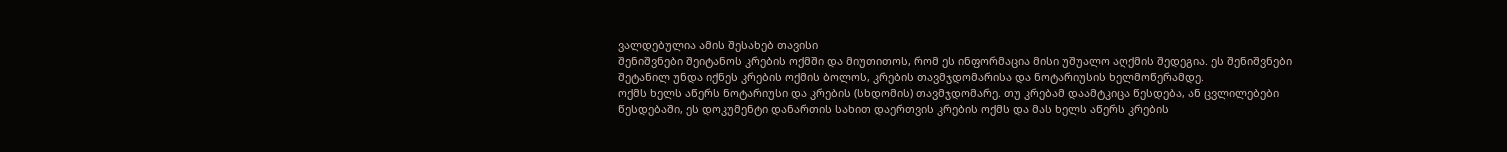ვალდებულია ამის შესახებ თავისი
შენიშვნები შეიტანოს კრების ოქმში და მიუთითოს, რომ ეს ინფორმაცია მისი უშუალო აღქმის შედეგია. ეს შენიშვნები
შეტანილ უნდა იქნეს კრების ოქმის ბოლოს, კრების თავმჯდომარისა და ნოტარიუსის ხელმოწერამდე.
ოქმს ხელს აწერს ნოტარიუსი და კრების (სხდომის) თავმჯდომარე. თუ კრებამ დაამტკიცა წესდება, ან ცვლილებები
წესდებაში, ეს დოკუმენტი დანართის სახით დაერთვის კრების ოქმს და მას ხელს აწერს კრების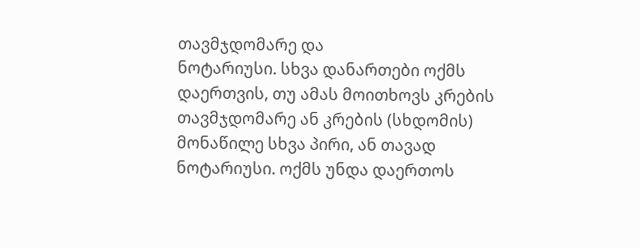თავმჯდომარე და
ნოტარიუსი. სხვა დანართები ოქმს დაერთვის, თუ ამას მოითხოვს კრების თავმჯდომარე ან კრების (სხდომის)
მონაწილე სხვა პირი, ან თავად ნოტარიუსი. ოქმს უნდა დაერთოს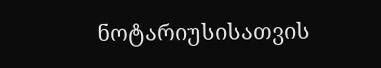ნოტარიუსისათვის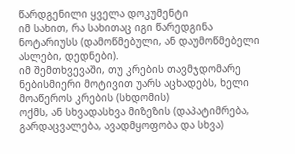წარდგენილი ყველა დოკუმენტი
იმ სახით, რა სახითაც იგი წარედგინა ნოტარიუსს (დამოწმებული, ან დაუმოწმებელი ასლები, დედნები).
იმ შემთხვევაში, თუ კრების თავმჯდომარე ნებისმიერი მოტივით უარს აცხადებს, ხელი მოაწეროს კრების (სხდომის)
ოქმს, ან სხვადასხვა მიზეზის (დაპატიმრება, გარდაცვალება, ავადმყოფობა და სხვა)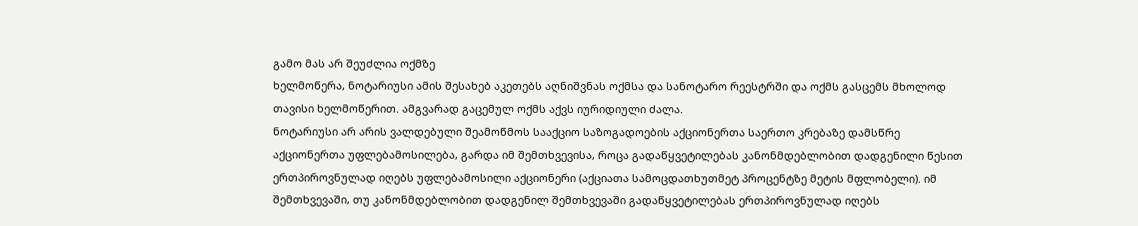გამო მას არ შეუძლია ოქმზე
ხელმოწერა, ნოტარიუსი ამის შესახებ აკეთებს აღნიშვნას ოქმსა და სანოტარო რეესტრში და ოქმს გასცემს მხოლოდ
თავისი ხელმოწერით. ამგვარად გაცემულ ოქმს აქვს იურიდიული ძალა.
ნოტარიუსი არ არის ვალდებული შეამოწმოს სააქციო საზოგადოების აქციონერთა საერთო კრებაზე დამსწრე
აქციონერთა უფლებამოსილება, გარდა იმ შემთხვევისა, როცა გადაწყვეტილებას კანონმდებლობით დადგენილი წესით
ერთპიროვნულად იღებს უფლებამოსილი აქციონერი (აქციათა სამოცდათხუთმეტ პროცენტზე მეტის მფლობელი). იმ
შემთხვევაში, თუ კანონმდებლობით დადგენილ შემთხვევაში გადაწყვეტილებას ერთპიროვნულად იღებს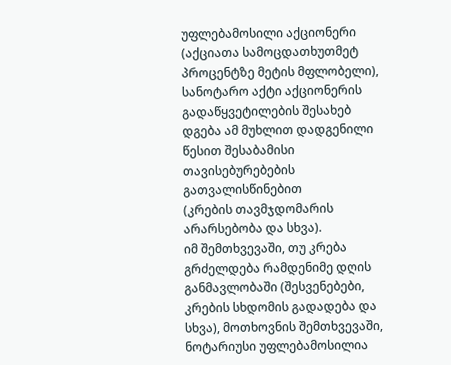უფლებამოსილი აქციონერი (აქციათა სამოცდათხუთმეტ პროცენტზე მეტის მფლობელი), სანოტარო აქტი აქციონერის
გადაწყვეტილების შესახებ დგება ამ მუხლით დადგენილი წესით შესაბამისი თავისებურებების გათვალისწინებით
(კრების თავმჯდომარის არარსებობა და სხვა).
იმ შემთხვევაში, თუ კრება გრძელდება რამდენიმე დღის განმავლობაში (შესვენებები, კრების სხდომის გადადება და
სხვა), მოთხოვნის შემთხვევაში, ნოტარიუსი უფლებამოსილია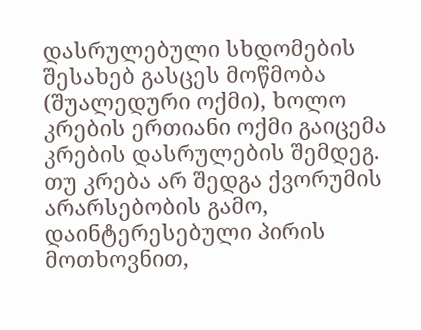დასრულებული სხდომების შესახებ გასცეს მოწმობა
(შუალედური ოქმი), ხოლო კრების ერთიანი ოქმი გაიცემა კრების დასრულების შემდეგ.
თუ კრება არ შედგა ქვორუმის არარსებობის გამო, დაინტერესებული პირის მოთხოვნით,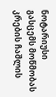ნოტარიუსი გასცემს მოწმობას
კრების ჩაშლის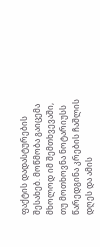ფაქტის დადასტურების შესახებ. მოწმობა გაიცემა მხოლოდ იმ შემთხვევაში, თუ მოთხოვნა ნოტარიუსს
წარედგინა კრების ჩაშლის დღეს და ამის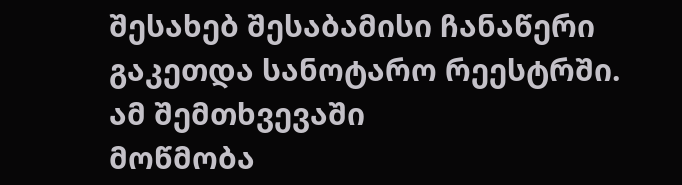შესახებ შესაბამისი ჩანაწერი გაკეთდა სანოტარო რეესტრში. ამ შემთხვევაში
მოწმობა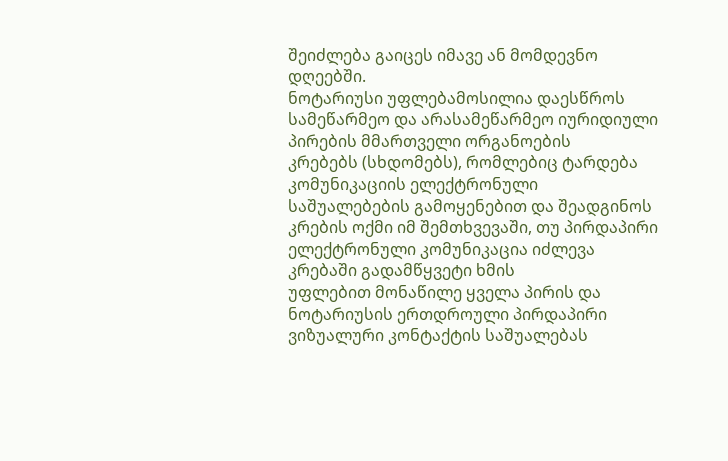შეიძლება გაიცეს იმავე ან მომდევნო დღეებში.
ნოტარიუსი უფლებამოსილია დაესწროს სამეწარმეო და არასამეწარმეო იურიდიული პირების მმართველი ორგანოების
კრებებს (სხდომებს), რომლებიც ტარდება კომუნიკაციის ელექტრონული საშუალებების გამოყენებით და შეადგინოს
კრების ოქმი იმ შემთხვევაში, თუ პირდაპირი ელექტრონული კომუნიკაცია იძლევა კრებაში გადამწყვეტი ხმის
უფლებით მონაწილე ყველა პირის და ნოტარიუსის ერთდროული პირდაპირი ვიზუალური კონტაქტის საშუალებას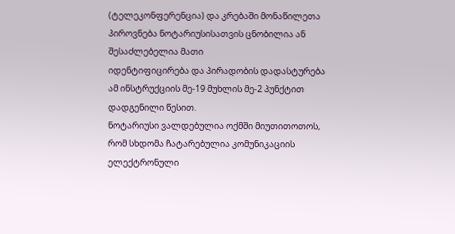(ტელეკონფერენცია) და კრებაში მონაწილეთა პიროვნება ნოტარიუსისათვის ცნობილია ან შესაძლებელია მათი
იდენტიფიცირება და პირადობის დადასტურება ამ ინსტრუქციის მე-19 მუხლის მე-2 პუნქტით დადგენილი წესით.
ნოტარიუსი ვალდებულია ოქმში მიუთითოთოს, რომ სხდომა ჩატარებულია კომუნიკაციის ელექტრონული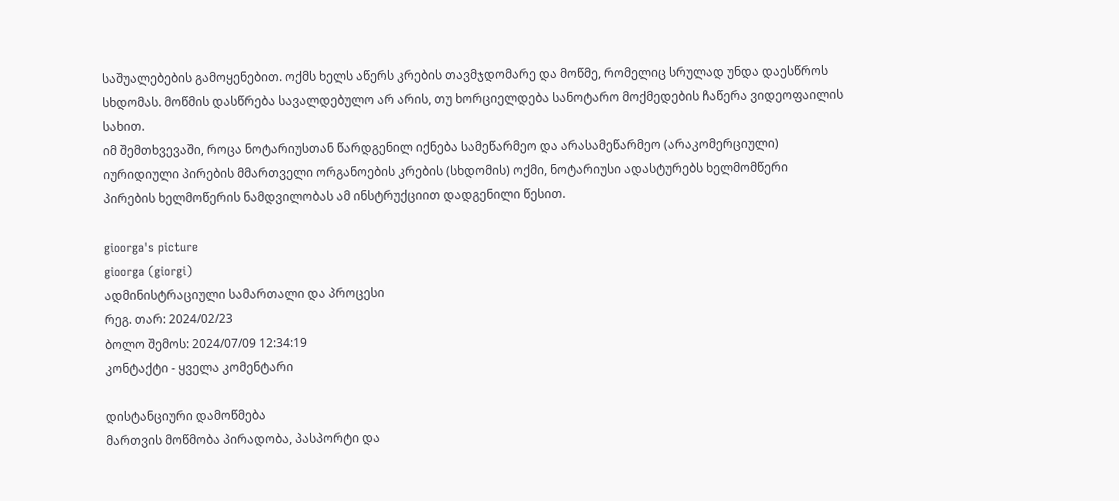საშუალებების გამოყენებით. ოქმს ხელს აწერს კრების თავმჯდომარე და მოწმე, რომელიც სრულად უნდა დაესწროს
სხდომას. მოწმის დასწრება სავალდებულო არ არის, თუ ხორციელდება სანოტარო მოქმედების ჩაწერა ვიდეოფაილის
სახით.
იმ შემთხვევაში, როცა ნოტარიუსთან წარდგენილ იქნება სამეწარმეო და არასამეწარმეო (არაკომერციული)
იურიდიული პირების მმართველი ორგანოების კრების (სხდომის) ოქმი, ნოტარიუსი ადასტურებს ხელმომწერი
პირების ხელმოწერის ნამდვილობას ამ ინსტრუქციით დადგენილი წესით.

gioorga's picture
gioorga (giorgi)
ადმინისტრაციული სამართალი და პროცესი
რეგ. თარ: 2024/02/23
ბოლო შემოს: 2024/07/09 12:34:19
კონტაქტი - ყველა კომენტარი

დისტანციური დამოწმება
მართვის მოწმობა პირადობა, პასპორტი და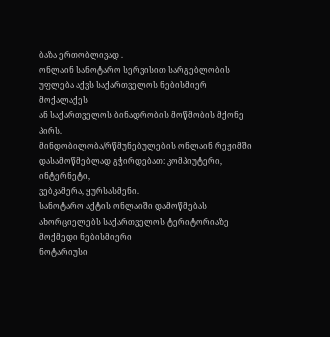ბაზა ერთობლივად .
ონლაინ სანოტარო სერვისით სარგებლობის უფლება აქვს საქართველოს ნებისმიერ მოქალაქეს
ან საქართველოს ბინადრობის მოწმობის მქონე პირს.
მინდობილობა/რწმუნებულების ონლაინ რეჟიმში დასამოწმებლად გჭირდებათ: კომპიუტერი, ინტერნეტი,
ვებკამერა, ყურსასმენი.
სანოტარო აქტის ონლაიში დამოწმებას ახორციელებს საქართველოს ტერიტორიაზე მოქმედი ნებისმიერი
ნოტარიუსი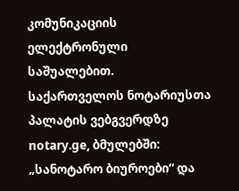კომუნიკაციის ელექტრონული საშუალებით.
საქართველოს ნოტარიუსთა პალატის ვებგვერდზე notary.ge, ბმულებში: „სანოტარო ბიუროები“ და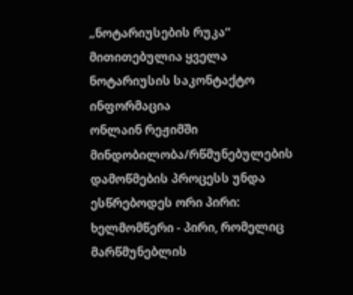„ნოტარიუსების რუკა“ მითითებულია ყველა ნოტარიუსის საკონტაქტო ინფორმაცია
ონლაინ რეჟიმში მინდობილობა/რწმუნებულების დამოწმების პროცესს უნდა ესწრებოდეს ორი პირი:
ხელმომწერი - პირი, რომელიც მარწმუნებლის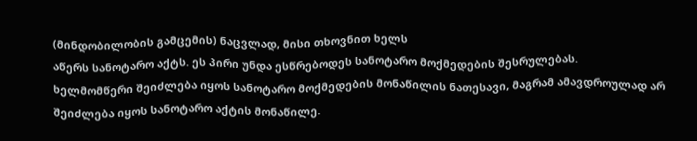(მინდობილობის გამცემის) ნაცვლად, მისი თხოვნით ხელს
აწერს სანოტარო აქტს. ეს პირი უნდა ესწრებოდეს სანოტარო მოქმედების შესრულებას.
ხელმომწერი შეიძლება იყოს სანოტარო მოქმედების მონაწილის ნათესავი, მაგრამ ამავდროულად არ
შეიძლება იყოს სანოტარო აქტის მონაწილე.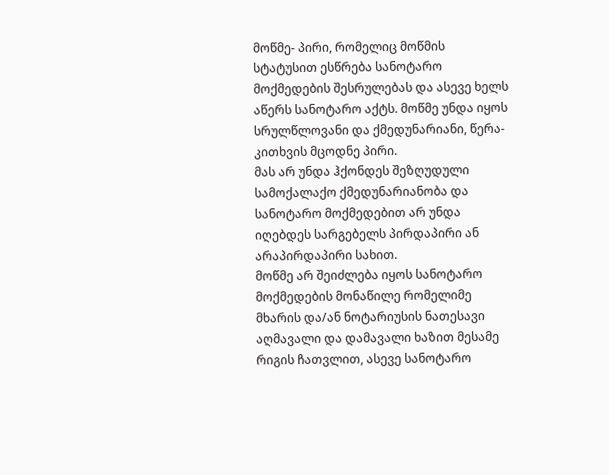მოწმე- პირი, რომელიც მოწმის სტატუსით ესწრება სანოტარო მოქმედების შესრულებას და ასევე ხელს
აწერს სანოტარო აქტს. მოწმე უნდა იყოს სრულწლოვანი და ქმედუნარიანი, წერა-კითხვის მცოდნე პირი.
მას არ უნდა ჰქონდეს შეზღუდული სამოქალაქო ქმედუნარიანობა და სანოტარო მოქმედებით არ უნდა
იღებდეს სარგებელს პირდაპირი ან არაპირდაპირი სახით.
მოწმე არ შეიძლება იყოს სანოტარო მოქმედების მონაწილე რომელიმე მხარის და/ან ნოტარიუსის ნათესავი
აღმავალი და დამავალი ხაზით მესამე რიგის ჩათვლით, ასევე სანოტარო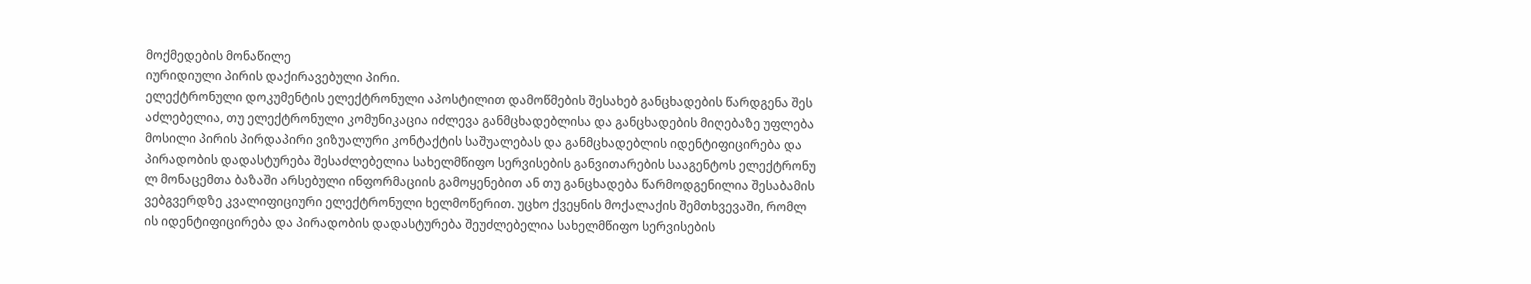მოქმედების მონაწილე
იურიდიული პირის დაქირავებული პირი.
ელექტრონული დოკუმენტის ელექტრონული აპოსტილით დამოწმების შესახებ განცხადების წარდგენა შეს
აძლებელია, თუ ელექტრონული კომუნიკაცია იძლევა განმცხადებლისა და განცხადების მიღებაზე უფლება
მოსილი პირის პირდაპირი ვიზუალური კონტაქტის საშუალებას და განმცხადებლის იდენტიფიცირება და
პირადობის დადასტურება შესაძლებელია სახელმწიფო სერვისების განვითარების სააგენტოს ელექტრონუ
ლ მონაცემთა ბაზაში არსებული ინფორმაციის გამოყენებით ან თუ განცხადება წარმოდგენილია შესაბამის
ვებგვერდზე კვალიფიციური ელექტრონული ხელმოწერით. უცხო ქვეყნის მოქალაქის შემთხვევაში, რომლ
ის იდენტიფიცირება და პირადობის დადასტურება შეუძლებელია სახელმწიფო სერვისების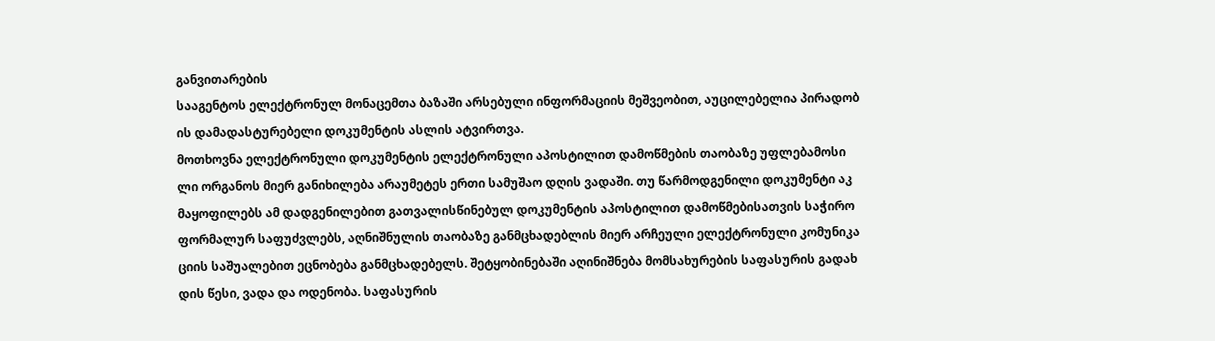განვითარების
სააგენტოს ელექტრონულ მონაცემთა ბაზაში არსებული ინფორმაციის მეშვეობით, აუცილებელია პირადობ
ის დამადასტურებელი დოკუმენტის ასლის ატვირთვა.
მოთხოვნა ელექტრონული დოკუმენტის ელექტრონული აპოსტილით დამოწმების თაობაზე უფლებამოსი
ლი ორგანოს მიერ განიხილება არაუმეტეს ერთი სამუშაო დღის ვადაში. თუ წარმოდგენილი დოკუმენტი აკ
მაყოფილებს ამ დადგენილებით გათვალისწინებულ დოკუმენტის აპოსტილით დამოწმებისათვის საჭირო
ფორმალურ საფუძვლებს, აღნიშნულის თაობაზე განმცხადებლის მიერ არჩეული ელექტრონული კომუნიკა
ციის საშუალებით ეცნობება განმცხადებელს. შეტყობინებაში აღინიშნება მომსახურების საფასურის გადახ
დის წესი, ვადა და ოდენობა. საფასურის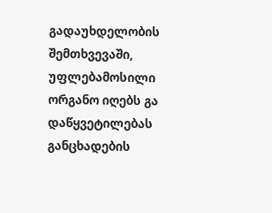გადაუხდელობის შემთხვევაში, უფლებამოსილი ორგანო იღებს გა
დაწყვეტილებას განცხადების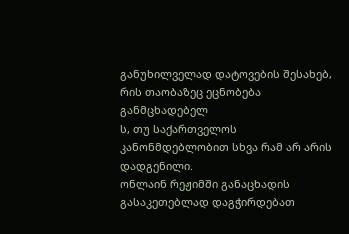განუხილველად დატოვების შესახებ, რის თაობაზეც ეცნობება განმცხადებელ
ს, თუ საქართველოს კანონმდებლობით სხვა რამ არ არის დადგენილი.
ონლაინ რეჟიმში განაცხადის გასაკეთებლად დაგჭირდებათ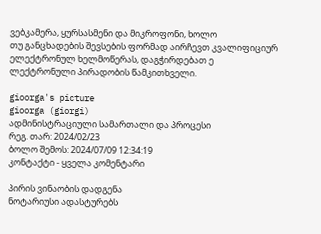ვებკამერა, ყურსასმენი და მიკროფონი, ხოლო
თუ განცხადების შევსების ფორმად აირჩევთ კვალიფიციურ ელექტრონულ ხელმოწერას, დაგჭირდებათ ე
ლექტრონული პირადობის წამკითხველი.

gioorga's picture
gioorga (giorgi)
ადმინისტრაციული სამართალი და პროცესი
რეგ. თარ: 2024/02/23
ბოლო შემოს: 2024/07/09 12:34:19
კონტაქტი - ყველა კომენტარი

პირის ვინაობის დადგენა
ნოტარიუსი ადასტურებს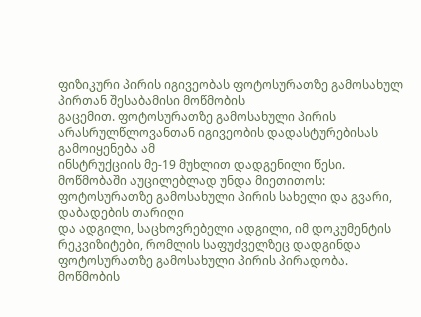ფიზიკური პირის იგივეობას ფოტოსურათზე გამოსახულ პირთან შესაბამისი მოწმობის
გაცემით. ფოტოსურათზე გამოსახული პირის არასრულწლოვანთან იგივეობის დადასტურებისას გამოიყენება ამ
ინსტრუქციის მე-19 მუხლით დადგენილი წესი.
მოწმობაში აუცილებლად უნდა მიეთითოს: ფოტოსურათზე გამოსახული პირის სახელი და გვარი, დაბადების თარიღი
და ადგილი, საცხოვრებელი ადგილი, იმ დოკუმენტის რეკვიზიტები, რომლის საფუძველზეც დადგინდა
ფოტოსურათზე გამოსახული პირის პირადობა. მოწმობის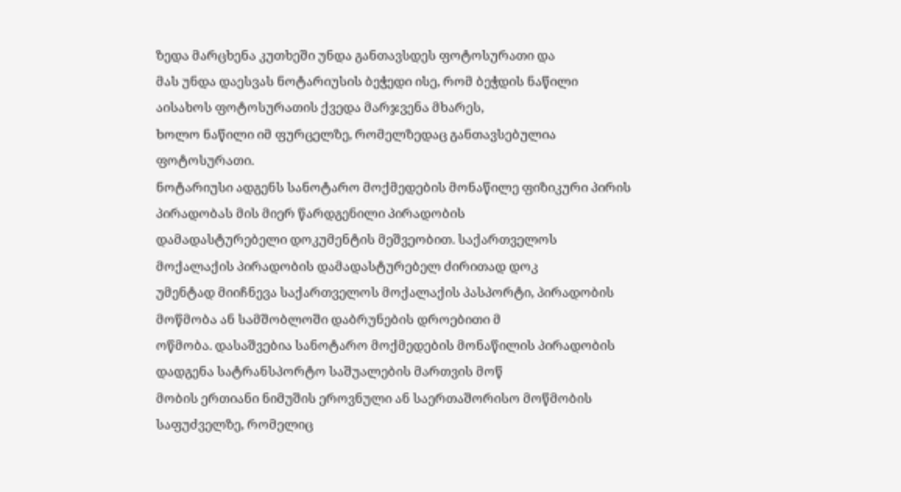ზედა მარცხენა კუთხეში უნდა განთავსდეს ფოტოსურათი და
მას უნდა დაესვას ნოტარიუსის ბეჭედი ისე, რომ ბეჭდის ნაწილი აისახოს ფოტოსურათის ქვედა მარჯვენა მხარეს,
ხოლო ნაწილი იმ ფურცელზე, რომელზედაც განთავსებულია ფოტოსურათი.
ნოტარიუსი ადგენს სანოტარო მოქმედების მონაწილე ფიზიკური პირის პირადობას მის მიერ წარდგენილი პირადობის
დამადასტურებელი დოკუმენტის მეშვეობით. საქართველოს მოქალაქის პირადობის დამადასტურებელ ძირითად დოკ
უმენტად მიიჩნევა საქართველოს მოქალაქის პასპორტი, პირადობის მოწმობა ან სამშობლოში დაბრუნების დროებითი მ
ოწმობა. დასაშვებია სანოტარო მოქმედების მონაწილის პირადობის დადგენა სატრანსპორტო საშუალების მართვის მოწ
მობის ერთიანი ნიმუშის ეროვნული ან საერთაშორისო მოწმობის საფუძველზე, რომელიც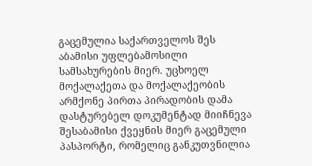გაცემულია საქართველოს შეს
აბამისი უფლებამოსილი სამსახურების მიერ. უცხოელ მოქალაქეთა და მოქალაქეობის არმქონე პირთა პირადობის დამა
დასტურებელ დოკუმენტად მიიჩნევა შესაბამისი ქვეყნის მიერ გაცემული პასპორტი, რომელიც განკუთვნილია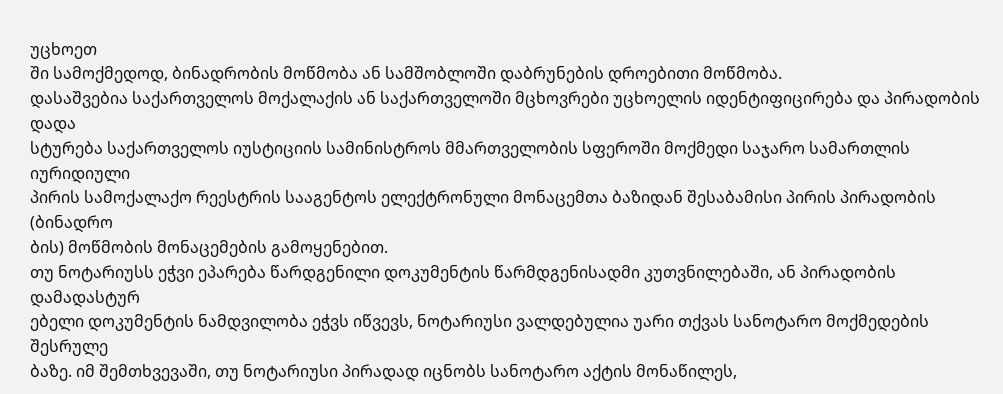უცხოეთ
ში სამოქმედოდ, ბინადრობის მოწმობა ან სამშობლოში დაბრუნების დროებითი მოწმობა.
დასაშვებია საქართველოს მოქალაქის ან საქართველოში მცხოვრები უცხოელის იდენტიფიცირება და პირადობის დადა
სტურება საქართველოს იუსტიციის სამინისტროს მმართველობის სფეროში მოქმედი საჯარო სამართლის იურიდიული
პირის სამოქალაქო რეესტრის სააგენტოს ელექტრონული მონაცემთა ბაზიდან შესაბამისი პირის პირადობის (ბინადრო
ბის) მოწმობის მონაცემების გამოყენებით.
თუ ნოტარიუსს ეჭვი ეპარება წარდგენილი დოკუმენტის წარმდგენისადმი კუთვნილებაში, ან პირადობის დამადასტურ
ებელი დოკუმენტის ნამდვილობა ეჭვს იწვევს, ნოტარიუსი ვალდებულია უარი თქვას სანოტარო მოქმედების შესრულე
ბაზე. იმ შემთხვევაში, თუ ნოტარიუსი პირადად იცნობს სანოტარო აქტის მონაწილეს,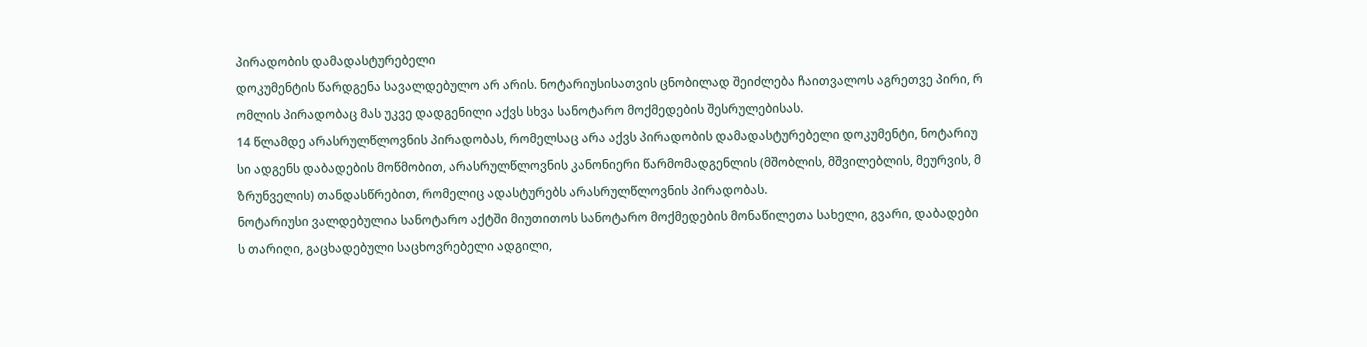პირადობის დამადასტურებელი
დოკუმენტის წარდგენა სავალდებულო არ არის. ნოტარიუსისათვის ცნობილად შეიძლება ჩაითვალოს აგრეთვე პირი, რ
ომლის პირადობაც მას უკვე დადგენილი აქვს სხვა სანოტარო მოქმედების შესრულებისას.
14 წლამდე არასრულწლოვნის პირადობას, რომელსაც არა აქვს პირადობის დამადასტურებელი დოკუმენტი, ნოტარიუ
სი ადგენს დაბადების მოწმობით, არასრულწლოვნის კანონიერი წარმომადგენლის (მშობლის, მშვილებლის, მეურვის, მ
ზრუნველის) თანდასწრებით, რომელიც ადასტურებს არასრულწლოვნის პირადობას.
ნოტარიუსი ვალდებულია სანოტარო აქტში მიუთითოს სანოტარო მოქმედების მონაწილეთა სახელი, გვარი, დაბადები
ს თარიღი, გაცხადებული საცხოვრებელი ადგილი,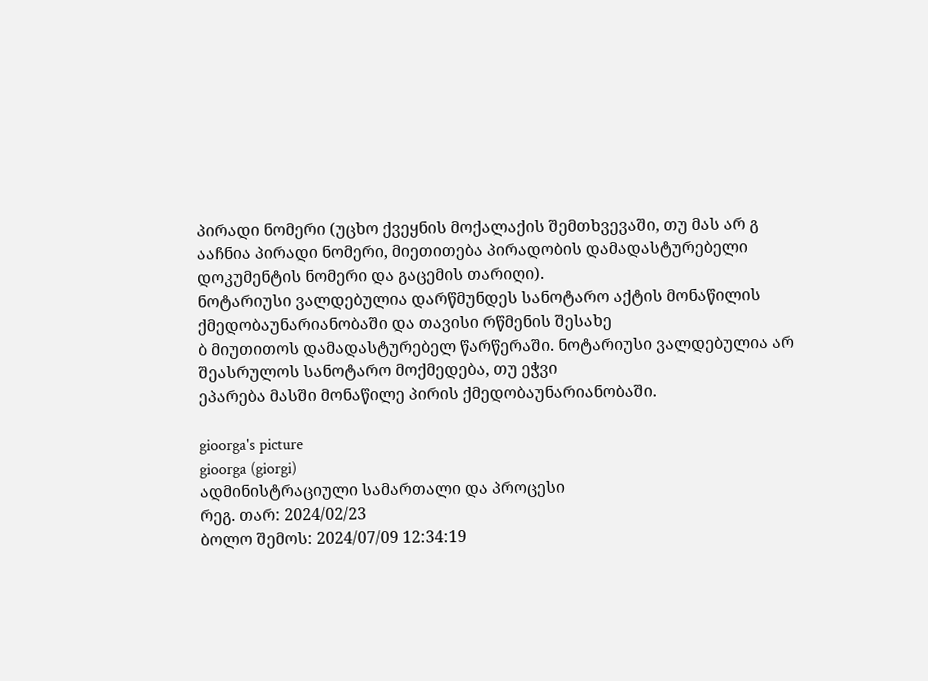პირადი ნომერი (უცხო ქვეყნის მოქალაქის შემთხვევაში, თუ მას არ გ
ააჩნია პირადი ნომერი, მიეთითება პირადობის დამადასტურებელი დოკუმენტის ნომერი და გაცემის თარიღი).
ნოტარიუსი ვალდებულია დარწმუნდეს სანოტარო აქტის მონაწილის ქმედობაუნარიანობაში და თავისი რწმენის შესახე
ბ მიუთითოს დამადასტურებელ წარწერაში. ნოტარიუსი ვალდებულია არ შეასრულოს სანოტარო მოქმედება, თუ ეჭვი
ეპარება მასში მონაწილე პირის ქმედობაუნარიანობაში.

gioorga's picture
gioorga (giorgi)
ადმინისტრაციული სამართალი და პროცესი
რეგ. თარ: 2024/02/23
ბოლო შემოს: 2024/07/09 12:34:19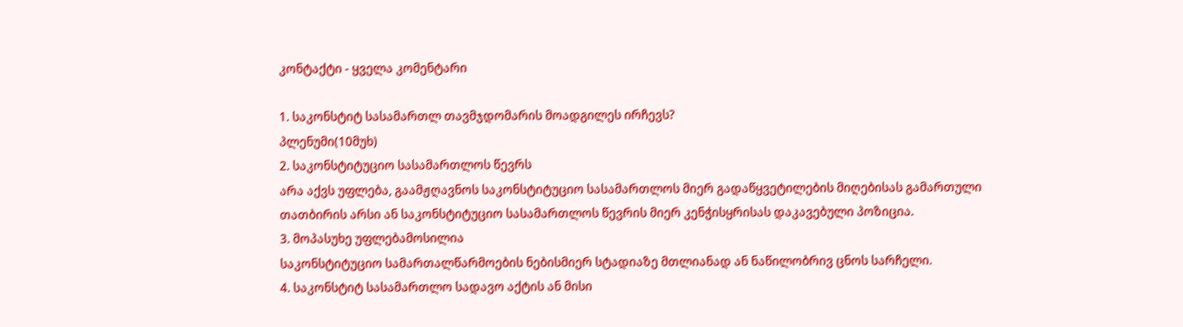კონტაქტი - ყველა კომენტარი

1. საკონსტიტ სასამართლ თავმჯდომარის მოადგილეს ირჩევს?
პლენუმი(10მუხ)
2. საკონსტიტუციო სასამართლოს წევრს
არა აქვს უფლება, გაამჟღავნოს საკონსტიტუციო სასამართლოს მიერ გადაწყვეტილების მიღებისას გამართული თათბირის არსი ან საკონსტიტუციო სასამართლოს წევრის მიერ კენჭისყრისას დაკავებული პოზიცია.
3. მოპასუხე უფლებამოსილია
საკონსტიტუციო სამართალწარმოების ნებისმიერ სტადიაზე მთლიანად ან ნაწილობრივ ცნოს სარჩელი.
4. საკონსტიტ სასამართლო სადავო აქტის ან მისი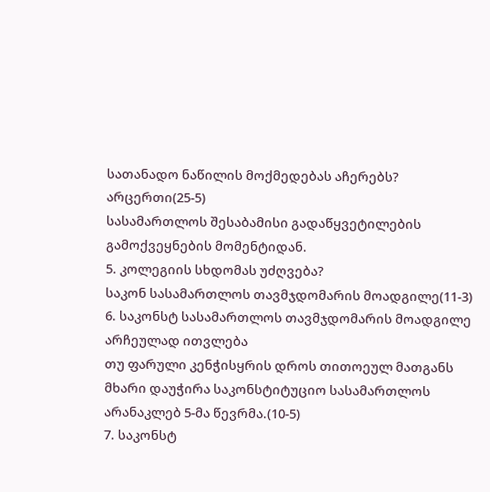სათანადო ნაწილის მოქმედებას აჩერებს?
არცერთი(25-5)
სასამართლოს შესაბამისი გადაწყვეტილების გამოქვეყნების მომენტიდან.
5. კოლეგიის სხდომას უძღვება?
საკონ სასამართლოს თავმჯდომარის მოადგილე(11-3)
6. საკონსტ სასამართლოს თავმჯდომარის მოადგილე არჩეულად ითვლება
თუ ფარული კენჭისყრის დროს თითოეულ მათგანს მხარი დაუჭირა საკონსტიტუციო სასამართლოს არანაკლებ 5-მა წევრმა.(10-5)
7. საკონსტ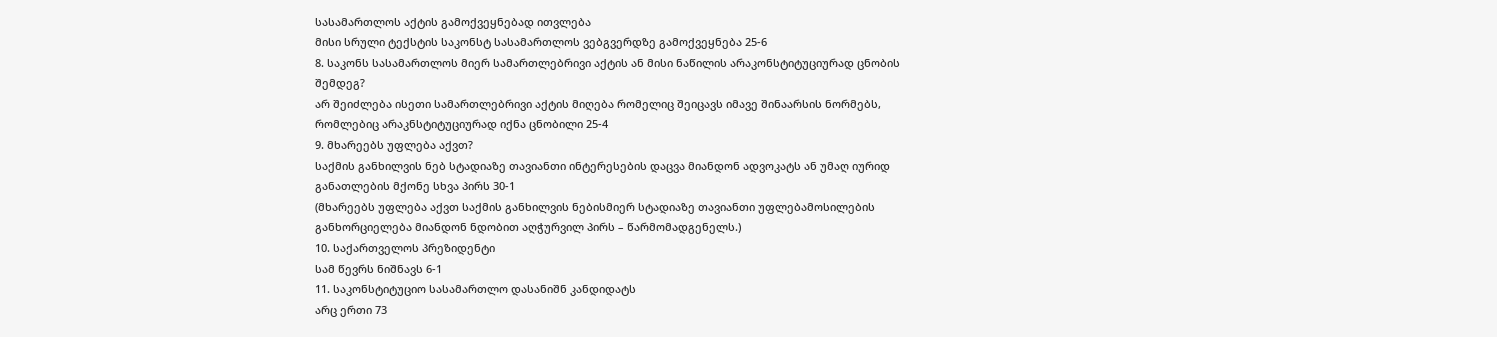სასამართლოს აქტის გამოქვეყნებად ითვლება
მისი სრული ტექსტის საკონსტ სასამართლოს ვებგვერდზე გამოქვეყნება 25-6
8. საკონს სასამართლოს მიერ სამართლებრივი აქტის ან მისი ნაწილის არაკონსტიტუციურად ცნობის შემდეგ?
არ შეიძლება ისეთი სამართლებრივი აქტის მიღება რომელიც შეიცავს იმავე შინაარსის ნორმებს, რომლებიც არაკნსტიტუციურად იქნა ცნობილი 25-4
9. მხარეებს უფლება აქვთ?
საქმის განხილვის ნებ სტადიაზე თავიანთი ინტერესების დაცვა მიანდონ ადვოკატს ან უმაღ იურიდ განათლების მქონე სხვა პირს 30-1
(მხარეებს უფლება აქვთ საქმის განხილვის ნებისმიერ სტადიაზე თავიანთი უფლებამოსილების განხორციელება მიანდონ ნდობით აღჭურვილ პირს – წარმომადგენელს.)
10. საქართველოს პრეზიდენტი
სამ წევრს ნიშნავს 6-1
11. საკონსტიტუციო სასამართლო დასანიშნ კანდიდატს
არც ერთი 73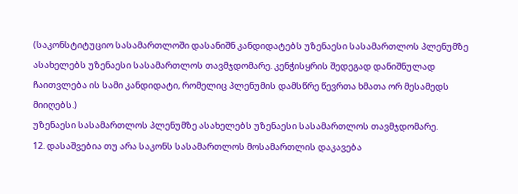(საკონსტიტუციო სასამართლოში დასანიშნ კანდიდატებს უზენაესი სასამართლოს პლენუმზე ასახელებს უზენაესი სასამართლოს თავმჯდომარე. კენჭისყრის შედეგად დანიშნულად ჩაითვლება ის სამი კანდიდატი, რომელიც პლენუმის დამსწრე წევრთა ხმათა ორ მესამედს მიიღებს.)
უზენაესი სასამართლოს პლენუმზე ასახელებს უზენაესი სასამართლოს თავმჯდომარე.
12. დასაშვებია თუ არა საკონს სასამართლოს მოსამართლის დაკავება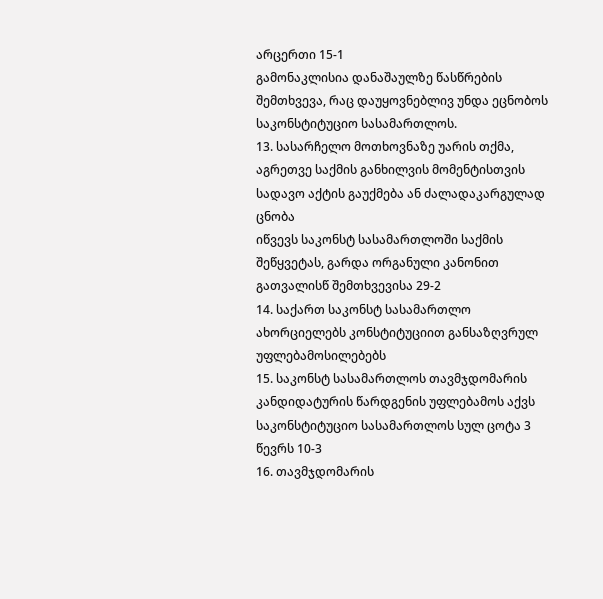არცერთი 15-1
გამონაკლისია დანაშაულზე წასწრების შემთხვევა, რაც დაუყოვნებლივ უნდა ეცნობოს საკონსტიტუციო სასამართლოს.
13. სასარჩელო მოთხოვნაზე უარის თქმა, აგრეთვე საქმის განხილვის მომენტისთვის სადავო აქტის გაუქმება ან ძალადაკარგულად ცნობა
იწვევს საკონსტ სასამართლოში საქმის შეწყვეტას, გარდა ორგანული კანონით გათვალისწ შემთხვევისა 29-2
14. საქართ საკონსტ სასამართლო
ახორციელებს კონსტიტუციით განსაზღვრულ უფლებამოსილებებს
15. საკონსტ სასამართლოს თავმჯდომარის კანდიდატურის წარდგენის უფლებამოს აქვს
საკონსტიტუციო სასამართლოს სულ ცოტა 3 წევრს 10-3
16. თავმჯდომარის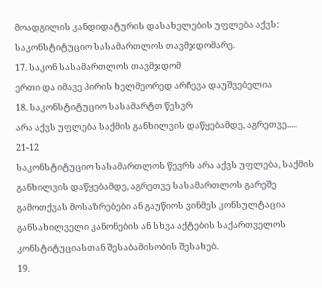მოადგილის კანდიდატურის დასახელების უფლება აქვს:
საკონსტიტუციო სასამართლოს თავმჯდომარე.
17. საკონ სასამართლოს თავმჯდომ
ერთი და იმავე პირის ხელმეორედ არჩევა დაუშვებელია
18. საკონსტიტუციო სასამარტთ წესვრ
არა აქვს უფლება საქმის განხილვის დაწყებამდე, აგრეთვე..... 21-12
საკონსტიტუციო სასამართლოს წევრს არა აქვს უფლება, საქმის განხილვის დაწყებამდე, აგრეთვე სასამართლოს გარეშე გამოთქვას მოსაზრებები ან გაუწიოს ვინმეს კონსულტაცია განსახილველი კანონების ან სხვა აქტების საქართველოს კონსტიტუციასთან შესაბამისობის შესახებ.
19.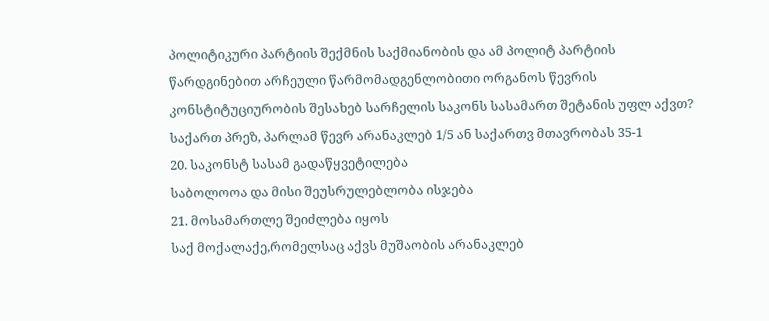პოლიტიკური პარტიის შექმნის საქმიანობის და ამ პოლიტ პარტიის წარდგინებით არჩეული წარმომადგენლობითი ორგანოს წევრის კონსტიტუციურობის შესახებ სარჩელის საკონს სასამართ შეტანის უფლ აქვთ?
საქართ პრეზ, პარლამ წევრ არანაკლებ 1/5 ან საქართვ მთავრობას 35-1
20. საკონსტ სასამ გადაწყვეტილება
საბოლოოა და მისი შეუსრულებლობა ისჯება
21. მოსამართლე შეიძლება იყოს
საქ მოქალაქე,რომელსაც აქვს მუშაობის არანაკლებ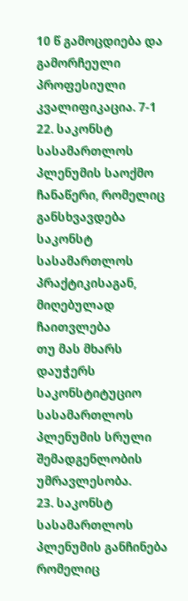10 წ გამოცდიება და გამორჩეული პროფესიული კვალიფიკაცია. 7-1
22. საკონსტ სასამართლოს პლენუმის საოქმო ჩანაწერი, რომელიც განსხვავდება საკონსტ სასამართლოს პრაქტიკისაგან, მიღებულად ჩაითვლება
თუ მას მხარს დაუჭერს საკონსტიტუციო სასამართლოს პლენუმის სრული შემადგენლობის უმრავლესობა.
23. საკონსტ სასამართლოს პლენუმის განჩინება რომელიც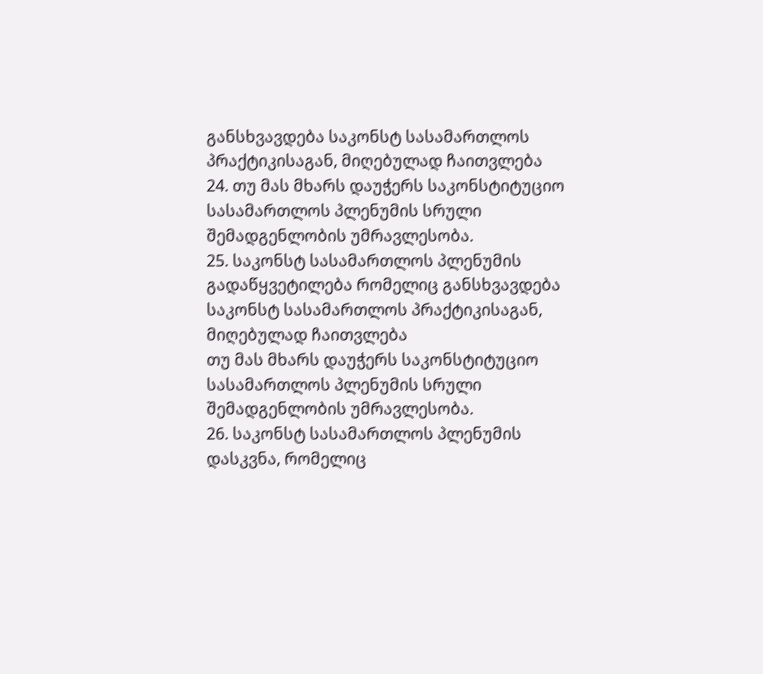განსხვავდება საკონსტ სასამართლოს პრაქტიკისაგან, მიღებულად ჩაითვლება
24. თუ მას მხარს დაუჭერს საკონსტიტუციო სასამართლოს პლენუმის სრული შემადგენლობის უმრავლესობა.
25. საკონსტ სასამართლოს პლენუმის გადაწყვეტილება რომელიც განსხვავდება საკონსტ სასამართლოს პრაქტიკისაგან, მიღებულად ჩაითვლება
თუ მას მხარს დაუჭერს საკონსტიტუციო სასამართლოს პლენუმის სრული შემადგენლობის უმრავლესობა.
26. საკონსტ სასამართლოს პლენუმის დასკვნა, რომელიც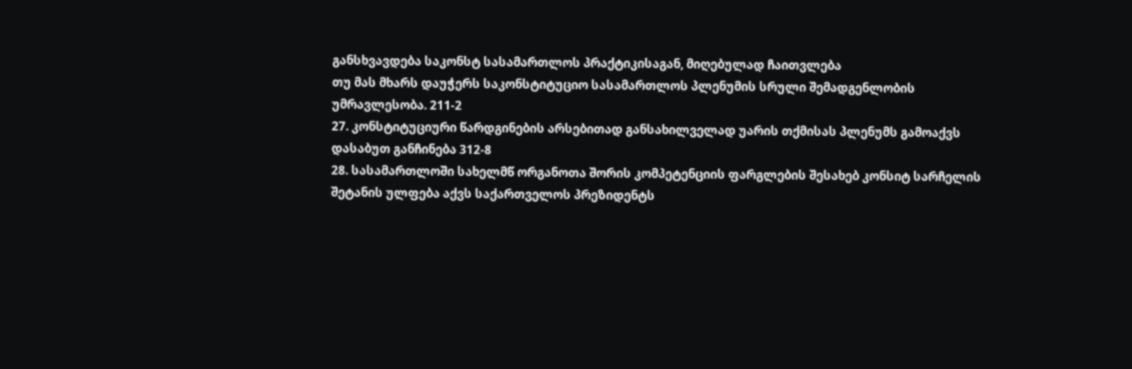განსხვავდება საკონსტ სასამართლოს პრაქტიკისაგან, მიღებულად ჩაითვლება
თუ მას მხარს დაუჭერს საკონსტიტუციო სასამართლოს პლენუმის სრული შემადგენლობის უმრავლესობა. 211-2
27. კონსტიტუციური წარდგინების არსებითად განსახილველად უარის თქმისას პლენუმს გამოაქვს
დასაბუთ განჩინება 312-8
28. სასამართლოში სახელმწ ორგანოთა შორის კომპეტენციის ფარგლების შესახებ კონსიტ სარჩელის შეტანის ულფება აქვს საქართველოს პრეზიდენტს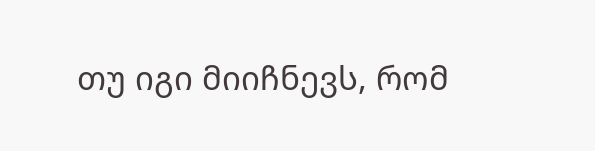თუ იგი მიიჩნევს, რომ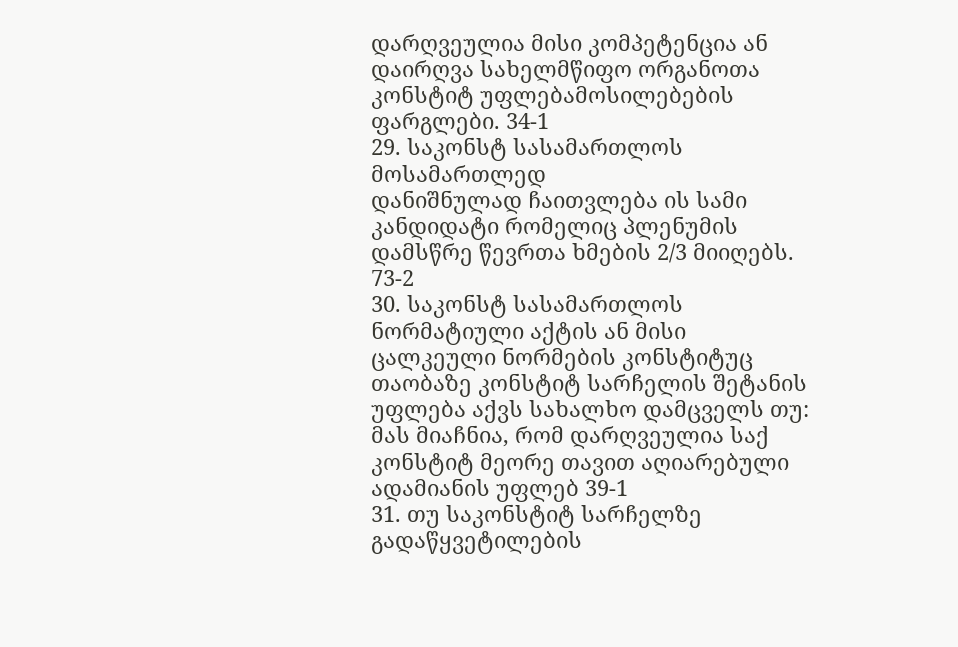დარღვეულია მისი კომპეტენცია ან დაირღვა სახელმწიფო ორგანოთა კონსტიტ უფლებამოსილებების ფარგლები. 34-1
29. საკონსტ სასამართლოს მოსამართლედ
დანიშნულად ჩაითვლება ის სამი კანდიდატი რომელიც პლენუმის დამსწრე წევრთა ხმების 2/3 მიიღებს. 73-2
30. საკონსტ სასამართლოს ნორმატიული აქტის ან მისი ცალკეული ნორმების კონსტიტუც თაობაზე კონსტიტ სარჩელის შეტანის უფლება აქვს სახალხო დამცველს თუ:
მას მიაჩნია, რომ დარღვეულია საქ კონსტიტ მეორე თავით აღიარებული ადამიანის უფლებ 39-1
31. თუ საკონსტიტ სარჩელზე გადაწყვეტილების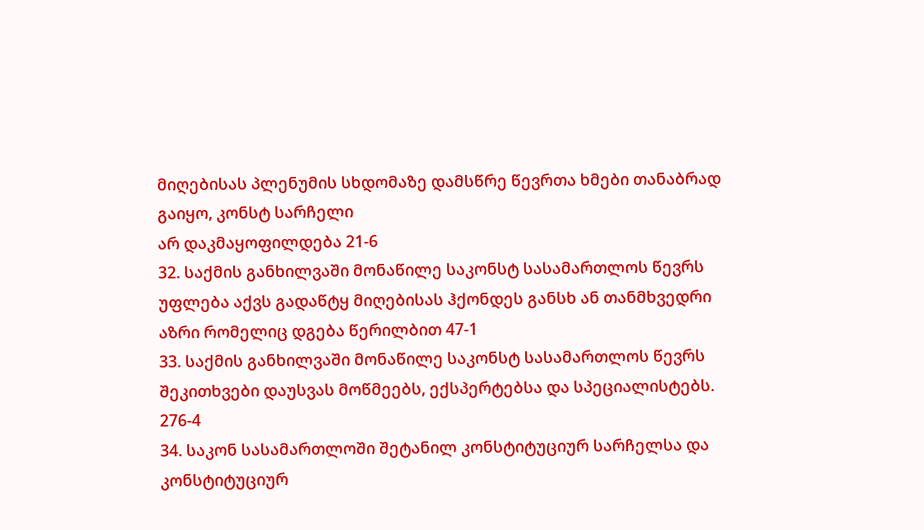მიღებისას პლენუმის სხდომაზე დამსწრე წევრთა ხმები თანაბრად გაიყო, კონსტ სარჩელი
არ დაკმაყოფილდება 21-6
32. საქმის განხილვაში მონაწილე საკონსტ სასამართლოს წევრს
უფლება აქვს გადაწტყ მიღებისას ჰქონდეს განსხ ან თანმხვედრი აზრი რომელიც დგება წერილბით 47-1
33. საქმის განხილვაში მონაწილე საკონსტ სასამართლოს წევრს
შეკითხვები დაუსვას მოწმეებს, ექსპერტებსა და სპეციალისტებს. 276-4
34. საკონ სასამართლოში შეტანილ კონსტიტუციურ სარჩელსა და კონსტიტუციურ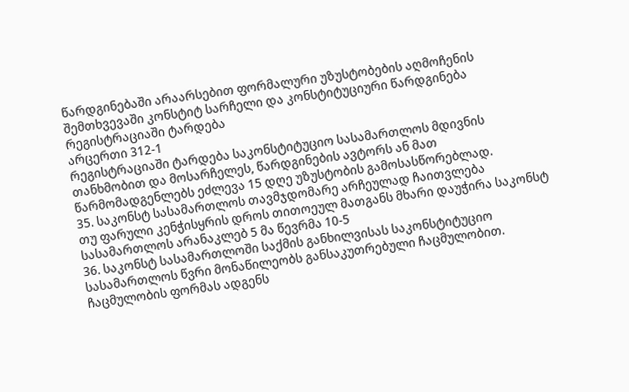წარდგინებაში არაარსებით ფორმალური უზუსტობების აღმოჩენის შემთხვევაში კონსტიტ სარჩელი და კონსტიტუციური წარდგინება რეგისტრაციაში ტარდება
არცერთი 312-1
რეგისტრაციაში ტარდება საკონსტიტუციო სასამართლოს მდივნის თანხმობით და მოსარჩელეს, წარდგინების ავტორს ან მათ წარმომადგენლებს ეძლევა 15 დღე უზუსტობის გამოსასწორებლად.
35. საკონსტ სასამართლოს თავმჯდომარე არჩეულად ჩაითვლება
თუ ფარული კენჭისყრის დროს თითოეულ მათგანს მხარი დაუჭირა საკონსტ სასამართლოს არანაკლებ 5 მა წევრმა 10-5
36. საკონსტ სასამართლოში საქმის განხილვისას საკონსტიტუციო სასამართლოს წვრი მონაწილეობს განსაკუთრებული ჩაცმულობით. ჩაცმულობის ფორმას ადგენს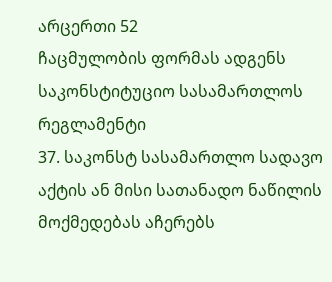არცერთი 52
ჩაცმულობის ფორმას ადგენს საკონსტიტუციო სასამართლოს რეგლამენტი
37. საკონსტ სასამართლო სადავო აქტის ან მისი სათანადო ნაწილის მოქმედებას აჩერებს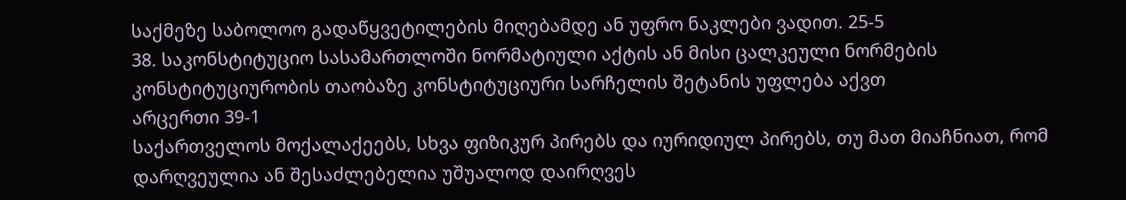საქმეზე საბოლოო გადაწყვეტილების მიღებამდე ან უფრო ნაკლები ვადით. 25-5
38. საკონსტიტუციო სასამართლოში ნორმატიული აქტის ან მისი ცალკეული ნორმების კონსტიტუციურობის თაობაზე კონსტიტუციური სარჩელის შეტანის უფლება აქვთ
არცერთი 39-1
საქართველოს მოქალაქეებს, სხვა ფიზიკურ პირებს და იურიდიულ პირებს, თუ მათ მიაჩნიათ, რომ დარღვეულია ან შესაძლებელია უშუალოდ დაირღვეს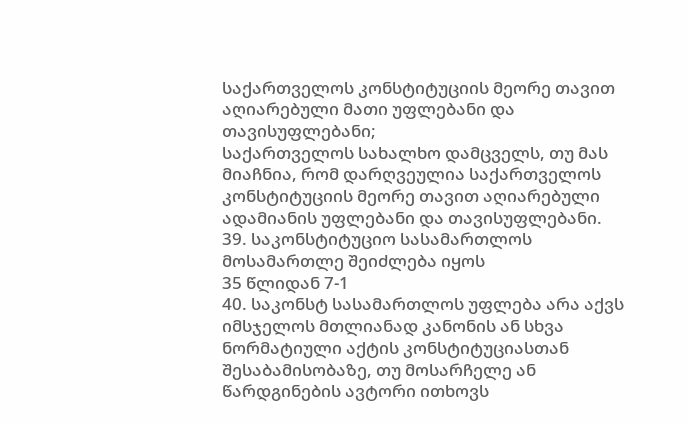საქართველოს კონსტიტუციის მეორე თავით აღიარებული მათი უფლებანი და თავისუფლებანი;
საქართველოს სახალხო დამცველს, თუ მას მიაჩნია, რომ დარღვეულია საქართველოს კონსტიტუციის მეორე თავით აღიარებული ადამიანის უფლებანი და თავისუფლებანი.
39. საკონსტიტუციო სასამართლოს მოსამართლე შეიძლება იყოს
35 წლიდან 7-1
40. საკონსტ სასამართლოს უფლება არა აქვს
იმსჯელოს მთლიანად კანონის ან სხვა ნორმატიული აქტის კონსტიტუციასთან შესაბამისობაზე, თუ მოსარჩელე ან წარდგინების ავტორი ითხოვს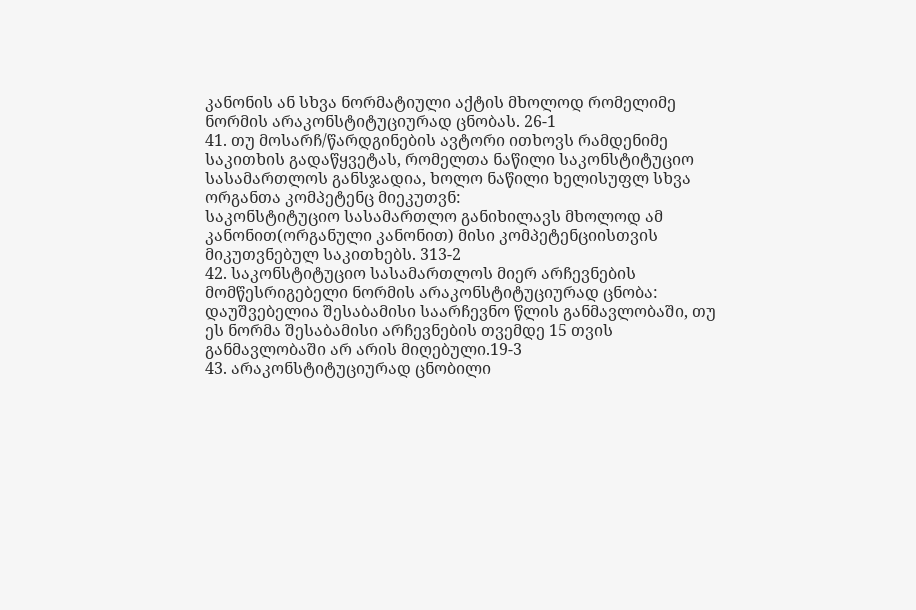კანონის ან სხვა ნორმატიული აქტის მხოლოდ რომელიმე ნორმის არაკონსტიტუციურად ცნობას. 26-1
41. თუ მოსარჩ/წარდგინების ავტორი ითხოვს რამდენიმე საკითხის გადაწყვეტას, რომელთა ნაწილი საკონსტიტუციო სასამართლოს განსჯადია, ხოლო ნაწილი ხელისუფლ სხვა ორგანთა კომპეტენც მიეკუთვნ:
საკონსტიტუციო სასამართლო განიხილავს მხოლოდ ამ კანონით(ორგანული კანონით) მისი კომპეტენციისთვის მიკუთვნებულ საკითხებს. 313-2
42. საკონსტიტუციო სასამართლოს მიერ არჩევნების მომწესრიგებელი ნორმის არაკონსტიტუციურად ცნობა:
დაუშვებელია შესაბამისი საარჩევნო წლის განმავლობაში, თუ ეს ნორმა შესაბამისი არჩევნების თვემდე 15 თვის განმავლობაში არ არის მიღებული.19-3
43. არაკონსტიტუციურად ცნობილი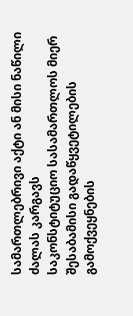სამართლებრივი აქტი ან მისი ნაწილი ძალას კარგავს
საკონსტიტუციო სასამართლოს მიერ შესაბამისი გადაწყვეტილების გამოქვეყნების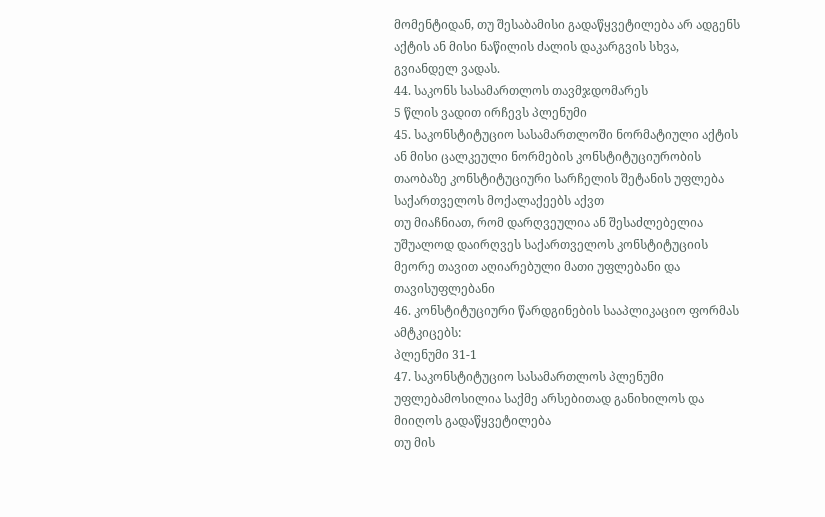მომენტიდან, თუ შესაბამისი გადაწყვეტილება არ ადგენს აქტის ან მისი ნაწილის ძალის დაკარგვის სხვა, გვიანდელ ვადას.
44. საკონს სასამართლოს თავმჯდომარეს
5 წლის ვადით ირჩევს პლენუმი
45. საკონსტიტუციო სასამართლოში ნორმატიული აქტის ან მისი ცალკეული ნორმების კონსტიტუციურობის თაობაზე კონსტიტუციური სარჩელის შეტანის უფლება საქართველოს მოქალაქეებს აქვთ
თუ მიაჩნიათ, რომ დარღვეულია ან შესაძლებელია უშუალოდ დაირღვეს საქართველოს კონსტიტუციის მეორე თავით აღიარებული მათი უფლებანი და თავისუფლებანი
46. კონსტიტუციური წარდგინების სააპლიკაციო ფორმას ამტკიცებს:
პლენუმი 31-1
47. საკონსტიტუციო სასამართლოს პლენუმი უფლებამოსილია საქმე არსებითად განიხილოს და მიიღოს გადაწყვეტილება
თუ მის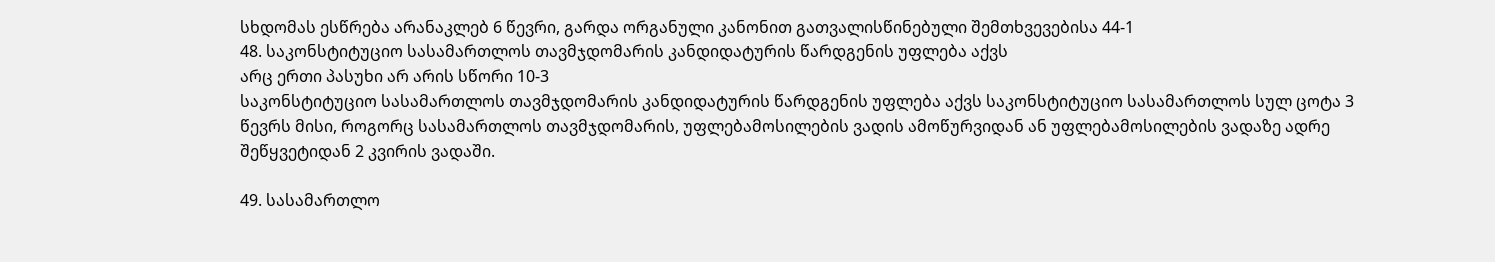სხდომას ესწრება არანაკლებ 6 წევრი, გარდა ორგანული კანონით გათვალისწინებული შემთხვევებისა 44-1
48. საკონსტიტუციო სასამართლოს თავმჯდომარის კანდიდატურის წარდგენის უფლება აქვს
არც ერთი პასუხი არ არის სწორი 10-3
საკონსტიტუციო სასამართლოს თავმჯდომარის კანდიდატურის წარდგენის უფლება აქვს საკონსტიტუციო სასამართლოს სულ ცოტა 3 წევრს მისი, როგორც სასამართლოს თავმჯდომარის, უფლებამოსილების ვადის ამოწურვიდან ან უფლებამოსილების ვადაზე ადრე შეწყვეტიდან 2 კვირის ვადაში.

49. სასამართლო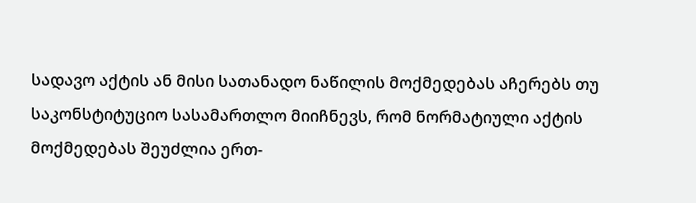სადავო აქტის ან მისი სათანადო ნაწილის მოქმედებას აჩერებს თუ
საკონსტიტუციო სასამართლო მიიჩნევს, რომ ნორმატიული აქტის მოქმედებას შეუძლია ერთ-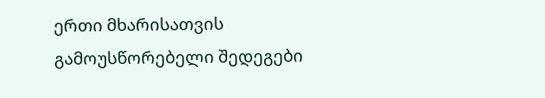ერთი მხარისათვის გამოუსწორებელი შედეგები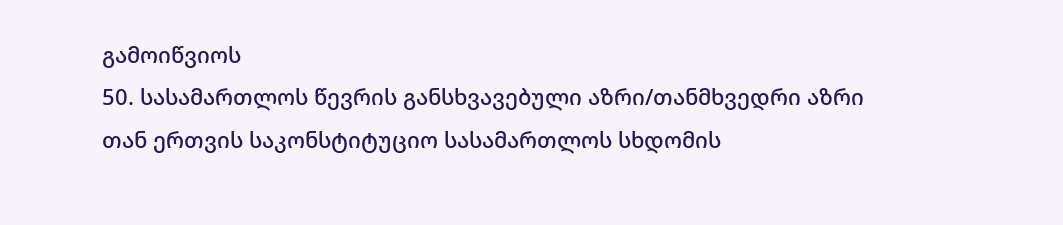გამოიწვიოს
50. სასამართლოს წევრის განსხვავებული აზრი/თანმხვედრი აზრი
თან ერთვის საკონსტიტუციო სასამართლოს სხდომის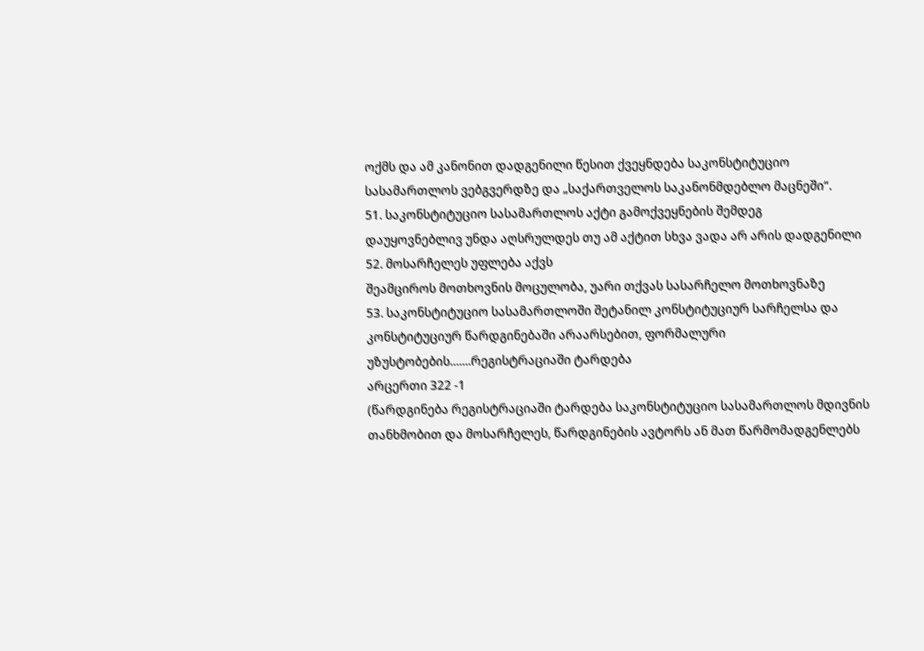ოქმს და ამ კანონით დადგენილი წესით ქვეყნდება საკონსტიტუციო სასამართლოს ვებგვერდზე და „საქართველოს საკანონმდებლო მაცნეში“.
51. საკონსტიტუციო სასამართლოს აქტი გამოქვეყნების შემდეგ
დაუყოვნებლივ უნდა აღსრულდეს თუ ამ აქტით სხვა ვადა არ არის დადგენილი
52. მოსარჩელეს უფლება აქვს
შეამციროს მოთხოვნის მოცულობა, უარი თქვას სასარჩელო მოთხოვნაზე
53. საკონსტიტუციო სასამართლოში შეტანილ კონსტიტუციურ სარჩელსა და კონსტიტუციურ წარდგინებაში არაარსებით, ფორმალური უზუსტობების.......რეგისტრაციაში ტარდება
არცერთი 322 -1
(წარდგინება რეგისტრაციაში ტარდება საკონსტიტუციო სასამართლოს მდივნის თანხმობით და მოსარჩელეს, წარდგინების ავტორს ან მათ წარმომადგენლებს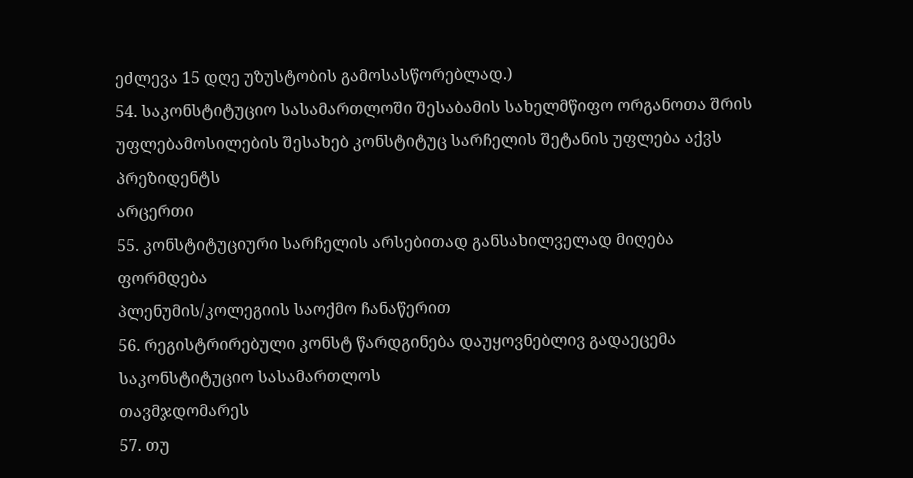ეძლევა 15 დღე უზუსტობის გამოსასწორებლად.)
54. საკონსტიტუციო სასამართლოში შესაბამის სახელმწიფო ორგანოთა შრის უფლებამოსილების შესახებ კონსტიტუც სარჩელის შეტანის უფლება აქვს პრეზიდენტს
არცერთი
55. კონსტიტუციური სარჩელის არსებითად განსახილველად მიღება ფორმდება
პლენუმის/კოლეგიის საოქმო ჩანაწერით
56. რეგისტრირებული კონსტ წარდგინება დაუყოვნებლივ გადაეცემა საკონსტიტუციო სასამართლოს
თავმჯდომარეს
57. თუ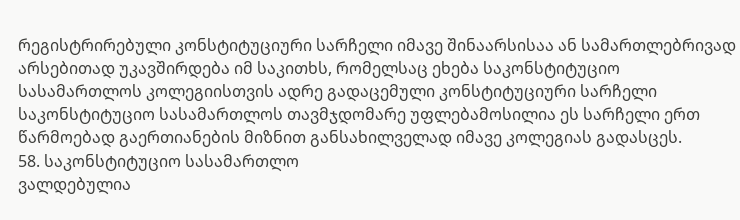რეგისტრირებული კონსტიტუციური სარჩელი იმავე შინაარსისაა ან სამართლებრივად არსებითად უკავშირდება იმ საკითხს, რომელსაც ეხება საკონსტიტუციო სასამართლოს კოლეგიისთვის ადრე გადაცემული კონსტიტუციური სარჩელი
საკონსტიტუციო სასამართლოს თავმჯდომარე უფლებამოსილია ეს სარჩელი ერთ წარმოებად გაერთიანების მიზნით განსახილველად იმავე კოლეგიას გადასცეს.
58. საკონსტიტუციო სასამართლო
ვალდებულია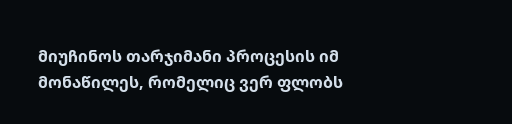მიუჩინოს თარჯიმანი პროცესის იმ მონაწილეს, რომელიც ვერ ფლობს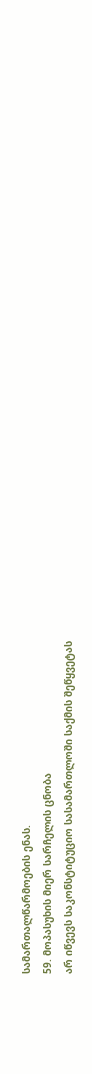სამართალწარმოების ენას.
59. მოპასუხის მიერ სარჩელის ცნობა
არ იწვევს საკონსტიტუციო სასამართლოში საქმის შეწყვეტას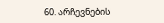60. არჩევნების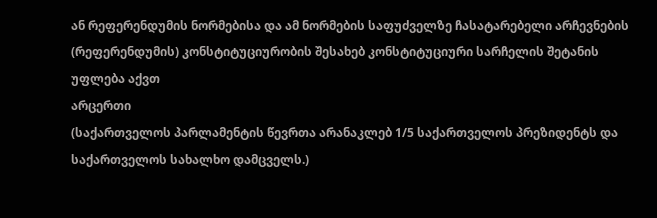ან რეფერენდუმის ნორმებისა და ამ ნორმების საფუძველზე ჩასატარებელი არჩევნების (რეფერენდუმის) კონსტიტუციურობის შესახებ კონსტიტუციური სარჩელის შეტანის უფლება აქვთ
არცერთი
(საქართველოს პარლამენტის წევრთა არანაკლებ 1/5 საქართველოს პრეზიდენტს და საქართველოს სახალხო დამცველს.)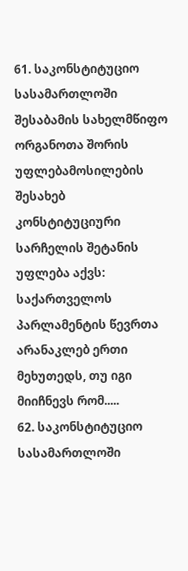61. საკონსტიტუციო სასამართლოში შესაბამის სახელმწიფო ორგანოთა შორის უფლებამოსილების შესახებ კონსტიტუციური სარჩელის შეტანის უფლება აქვს:
საქართველოს პარლამენტის წევრთა არანაკლებ ერთი მეხუთედს, თუ იგი მიიჩნევს რომ.....
62. საკონსტიტუციო სასამართლოში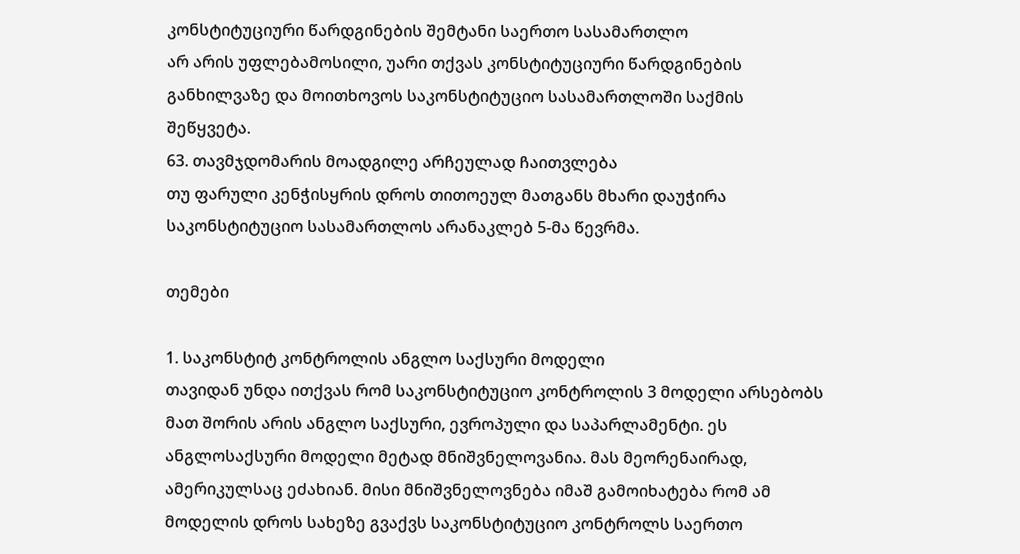კონსტიტუციური წარდგინების შემტანი საერთო სასამართლო
არ არის უფლებამოსილი, უარი თქვას კონსტიტუციური წარდგინების განხილვაზე და მოითხოვოს საკონსტიტუციო სასამართლოში საქმის შეწყვეტა.
63. თავმჯდომარის მოადგილე არჩეულად ჩაითვლება
თუ ფარული კენჭისყრის დროს თითოეულ მათგანს მხარი დაუჭირა საკონსტიტუციო სასამართლოს არანაკლებ 5-მა წევრმა.

თემები

1. საკონსტიტ კონტროლის ანგლო საქსური მოდელი
თავიდან უნდა ითქვას რომ საკონსტიტუციო კონტროლის 3 მოდელი არსებობს მათ შორის არის ანგლო საქსური, ევროპული და საპარლამენტი. ეს
ანგლოსაქსური მოდელი მეტად მნიშვნელოვანია. მას მეორენაირად,
ამერიკულსაც ეძახიან. მისი მნიშვნელოვნება იმაშ გამოიხატება რომ ამ მოდელის დროს სახეზე გვაქვს საკონსტიტუციო კონტროლს საერთო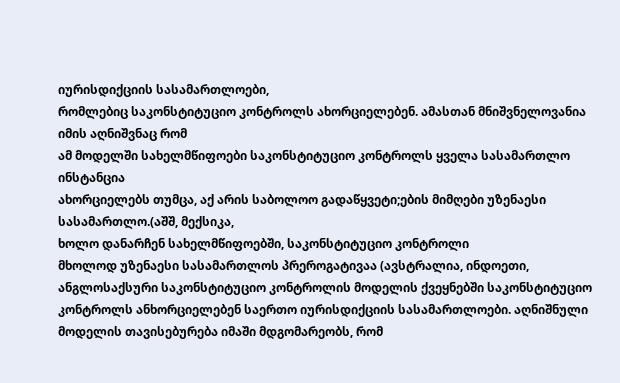იურისდიქციის სასამართლოები,
რომლებიც საკონსტიტუციო კონტროლს ახორციელებენ. ამასთან მნიშვნელოვანია იმის აღნიშვნაც რომ
ამ მოდელში სახელმწიფოები საკონსტიტუციო კონტროლს ყველა სასამართლო ინსტანცია
ახორციელებს თუმცა, აქ არის საბოლოო გადაწყვეტი;ების მიმღები უზენაესი სასამართლო.(აშშ, მექსიკა,
ხოლო დანარჩენ სახელმწიფოებში, საკონსტიტუციო კონტროლი
მხოლოდ უზენაესი სასამართლოს პრეროგატივაა (ავსტრალია, ინდოეთი,
ანგლოსაქსური საკონსტიტუციო კონტროლის მოდელის ქვეყნებში საკონსტიტუციო კონტროლს ანხორციელებენ საერთო იურისდიქციის სასამართლოები. აღნიშნული მოდელის თავისებურება იმაში მდგომარეობს, რომ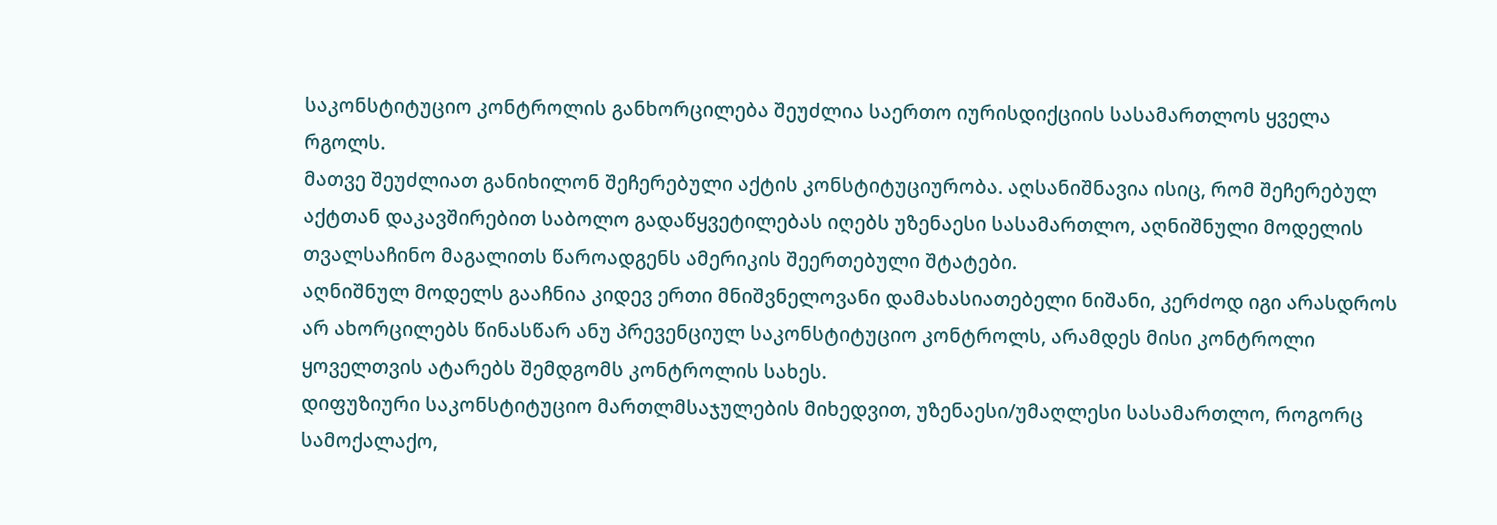საკონსტიტუციო კონტროლის განხორცილება შეუძლია საერთო იურისდიქციის სასამართლოს ყველა რგოლს.
მათვე შეუძლიათ განიხილონ შეჩერებული აქტის კონსტიტუციურობა. აღსანიშნავია ისიც, რომ შეჩერებულ აქტთან დაკავშირებით საბოლო გადაწყვეტილებას იღებს უზენაესი სასამართლო, აღნიშნული მოდელის თვალსაჩინო მაგალითს წაროადგენს ამერიკის შეერთებული შტატები.
აღნიშნულ მოდელს გააჩნია კიდევ ერთი მნიშვნელოვანი დამახასიათებელი ნიშანი, კერძოდ იგი არასდროს არ ახორცილებს წინასწარ ანუ პრევენციულ საკონსტიტუციო კონტროლს, არამდეს მისი კონტროლი ყოველთვის ატარებს შემდგომს კონტროლის სახეს.
დიფუზიური საკონსტიტუციო მართლმსაჯულების მიხედვით, უზენაესი/უმაღლესი სასამართლო, როგორც სამოქალაქო,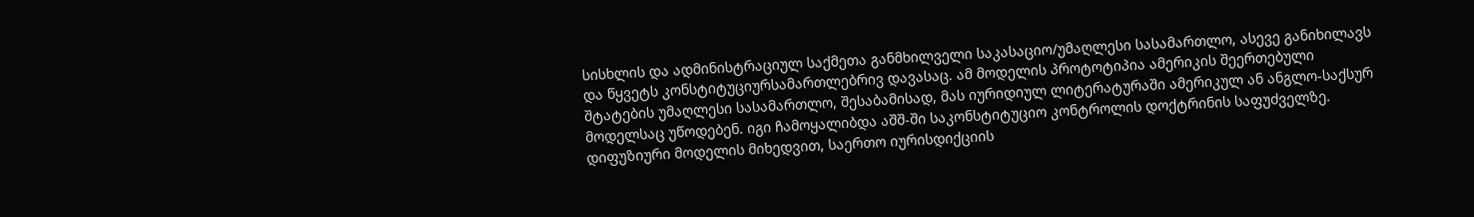სისხლის და ადმინისტრაციულ საქმეთა განმხილველი საკასაციო/უმაღლესი სასამართლო, ასევე განიხილავს და წყვეტს კონსტიტუციურსამართლებრივ დავასაც. ამ მოდელის პროტოტიპია ამერიკის შეერთებული შტატების უმაღლესი სასამართლო, შესაბამისად, მას იურიდიულ ლიტერატურაში ამერიკულ ან ანგლო-საქსურ მოდელსაც უწოდებენ. იგი ჩამოყალიბდა აშშ-ში საკონსტიტუციო კონტროლის დოქტრინის საფუძველზე.
დიფუზიური მოდელის მიხედვით, საერთო იურისდიქციის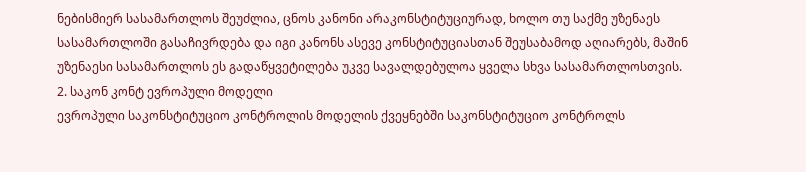ნებისმიერ სასამართლოს შეუძლია, ცნოს კანონი არაკონსტიტუციურად, ხოლო თუ საქმე უზენაეს სასამართლოში გასაჩივრდება და იგი კანონს ასევე კონსტიტუციასთან შეუსაბამოდ აღიარებს, მაშინ უზენაესი სასამართლოს ეს გადაწყვეტილება უკვე სავალდებულოა ყველა სხვა სასამართლოსთვის.
2. საკონ კონტ ევროპული მოდელი
ევროპული საკონსტიტუციო კონტროლის მოდელის ქვეყნებში საკონსტიტუციო კონტროლს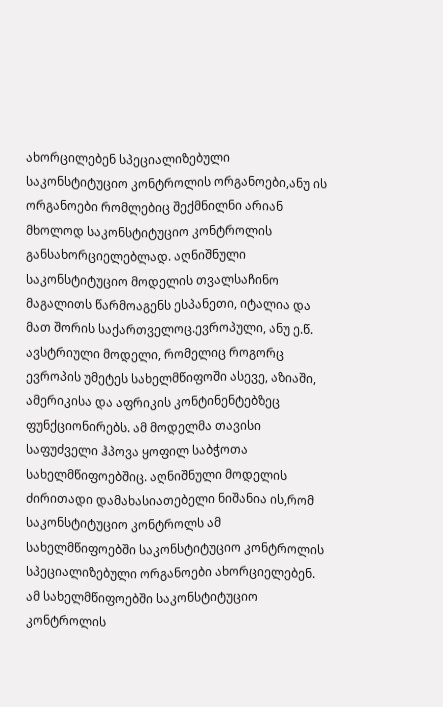ახორცილებენ სპეციალიზებული საკონსტიტუციო კონტროლის ორგანოები,ანუ ის ორგანოები რომლებიც შექმნილნი არიან მხოლოდ საკონსტიტუციო კონტროლის განსახორციელებლად. აღნიშნული საკონსტიტუციო მოდელის თვალსაჩინო მაგალითს წარმოაგენს ესპანეთი, იტალია და მათ შორის საქართველოც.ევროპული, ანუ ე.წ. ავსტრიული მოდელი, რომელიც როგორც ევროპის უმეტეს სახელმწიფოში ასევე, აზიაში, ამერიკისა და აფრიკის კონტინენტებზეც ფუნქციონირებს. ამ მოდელმა თავისი საფუძველი ჰპოვა ყოფილ საბჭოთა სახელმწიფოებშიც. აღნიშნული მოდელის ძირითადი დამახასიათებელი ნიშანია ის,რომ საკონსტიტუციო კონტროლს ამ სახელმწიფოებში საკონსტიტუციო კონტროლის
სპეციალიზებული ორგანოები ახორციელებენ.
ამ სახელმწიფოებში საკონსტიტუციო კონტროლის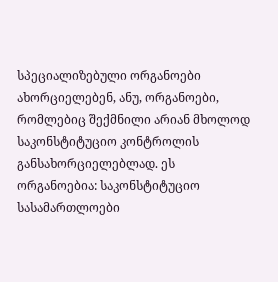სპეციალიზებული ორგანოები ახორციელებენ, ანუ, ორგანოები,
რომლებიც შექმნილი არიან მხოლოდ საკონსტიტუციო კონტროლის
განსახორციელებლად. ეს ორგანოებია: საკონსტიტუციო სასამართლოები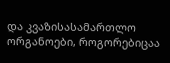და კვაზისასამართლო ორგანოები, როგორებიცაა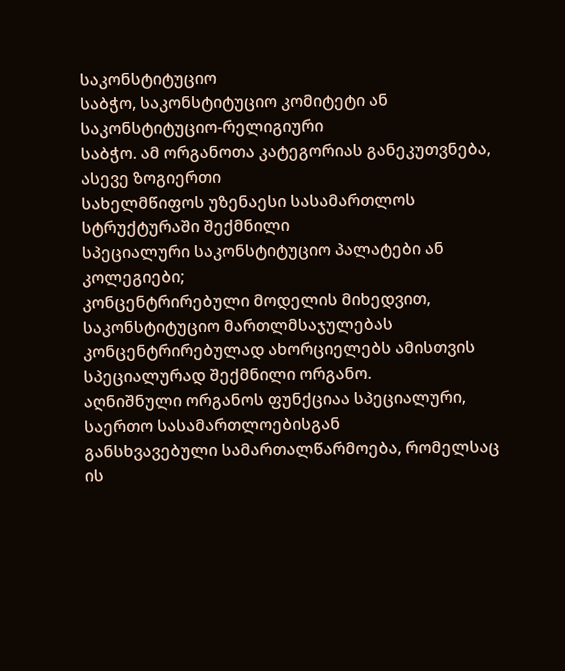საკონსტიტუციო
საბჭო, საკონსტიტუციო კომიტეტი ან საკონსტიტუციო-რელიგიური
საბჭო. ამ ორგანოთა კატეგორიას განეკუთვნება, ასევე ზოგიერთი
სახელმწიფოს უზენაესი სასამართლოს სტრუქტურაში შექმნილი
სპეციალური საკონსტიტუციო პალატები ან კოლეგიები;
კონცენტრირებული მოდელის მიხედვით, საკონსტიტუციო მართლმსაჯულებას
კონცენტრირებულად ახორციელებს ამისთვის სპეციალურად შექმნილი ორგანო.
აღნიშნული ორგანოს ფუნქციაა სპეციალური, საერთო სასამართლოებისგან
განსხვავებული სამართალწარმოება, რომელსაც ის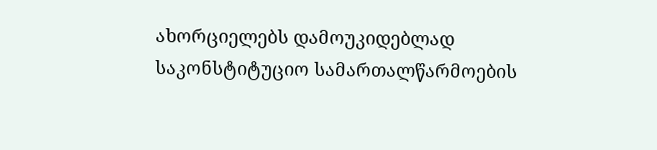ახორციელებს დამოუკიდებლად საკონსტიტუციო სამართალწარმოების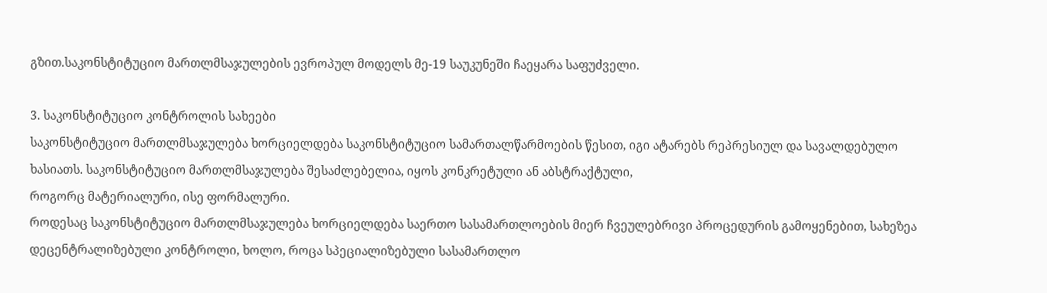გზით.საკონსტიტუციო მართლმსაჯულების ევროპულ მოდელს მე-19 საუკუნეში ჩაეყარა საფუძველი.

3. საკონსტიტუციო კონტროლის სახეები
საკონსტიტუციო მართლმსაჯულება ხორციელდება საკონსტიტუციო სამართალწარმოების წესით, იგი ატარებს რეპრესიულ და სავალდებულო ხასიათს. საკონსტიტუციო მართლმსაჯულება შესაძლებელია, იყოს კონკრეტული ან აბსტრაქტული,
როგორც მატერიალური, ისე ფორმალური.
როდესაც საკონსტიტუციო მართლმსაჯულება ხორციელდება საერთო სასამართლოების მიერ ჩვეულებრივი პროცედურის გამოყენებით, სახეზეა დეცენტრალიზებული კონტროლი, ხოლო, როცა სპეციალიზებული სასამართლო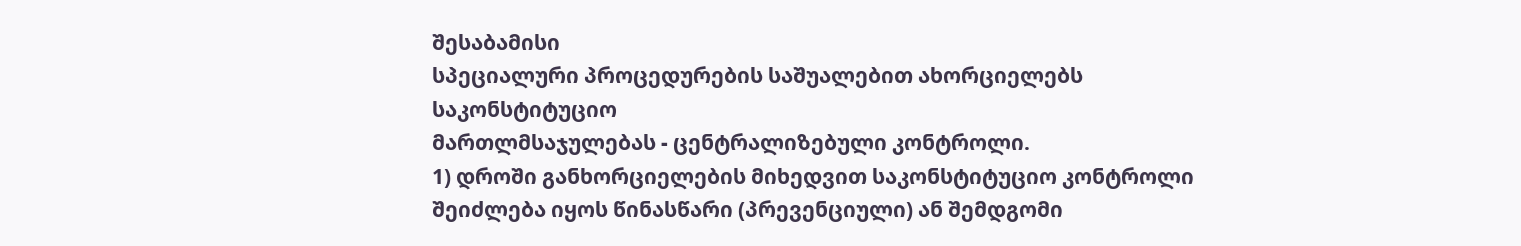შესაბამისი
სპეციალური პროცედურების საშუალებით ახორციელებს საკონსტიტუციო
მართლმსაჯულებას - ცენტრალიზებული კონტროლი.
1) დროში განხორციელების მიხედვით საკონსტიტუციო კონტროლი
შეიძლება იყოს წინასწარი (პრევენციული) ან შემდგომი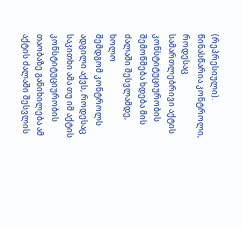(რეპრესიული).
წინასწარია კონტროლი, როდესაც სამართლებრივი აქტის
კონსტიტუციურობის შემოწმება ხდება მის ძალაში შესვლამდე, ხოლო
შემდგომ კონტროლს ადგილი აქვს, როდესაც საკითხი ამა თუ იმ აქტის
კონსტიტუციურობის თაობაზე განიხილება ამ აქტის ძალაში შესვლის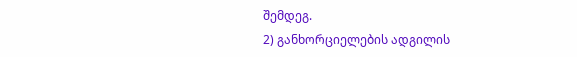შემდეგ.
2) განხორციელების ადგილის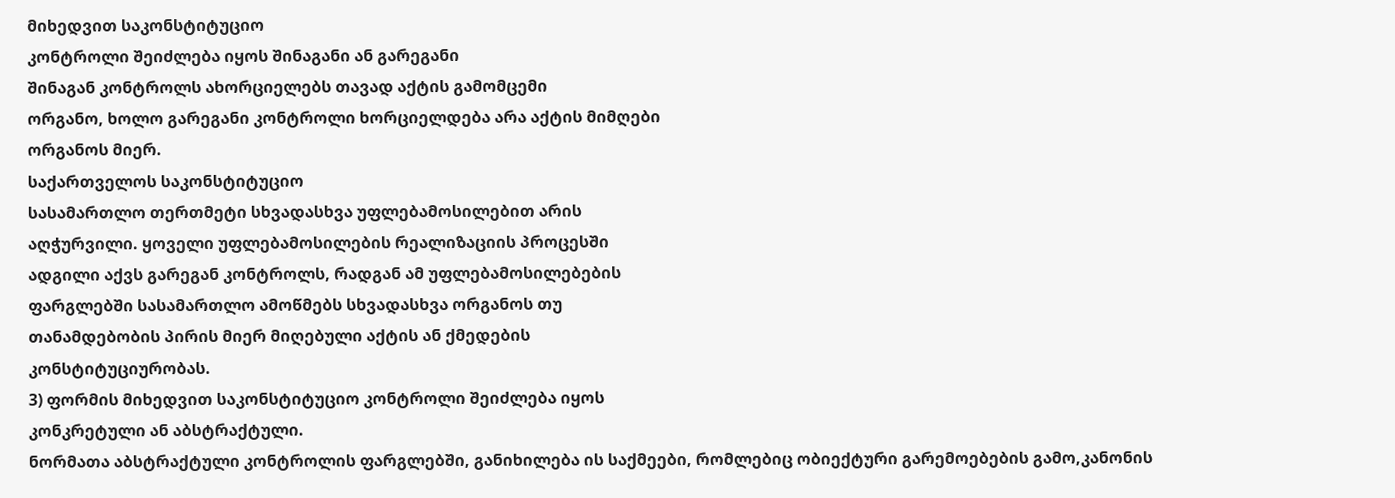მიხედვით საკონსტიტუციო
კონტროლი შეიძლება იყოს შინაგანი ან გარეგანი
შინაგან კონტროლს ახორციელებს თავად აქტის გამომცემი
ორგანო, ხოლო გარეგანი კონტროლი ხორციელდება არა აქტის მიმღები
ორგანოს მიერ.
საქართველოს საკონსტიტუციო
სასამართლო თერთმეტი სხვადასხვა უფლებამოსილებით არის
აღჭურვილი. ყოველი უფლებამოსილების რეალიზაციის პროცესში
ადგილი აქვს გარეგან კონტროლს, რადგან ამ უფლებამოსილებების
ფარგლებში სასამართლო ამოწმებს სხვადასხვა ორგანოს თუ
თანამდებობის პირის მიერ მიღებული აქტის ან ქმედების
კონსტიტუციურობას.
3) ფორმის მიხედვით საკონსტიტუციო კონტროლი შეიძლება იყოს
კონკრეტული ან აბსტრაქტული.
ნორმათა აბსტრაქტული კონტროლის ფარგლებში, განიხილება ის საქმეები, რომლებიც ობიექტური გარემოებების გამო,კანონის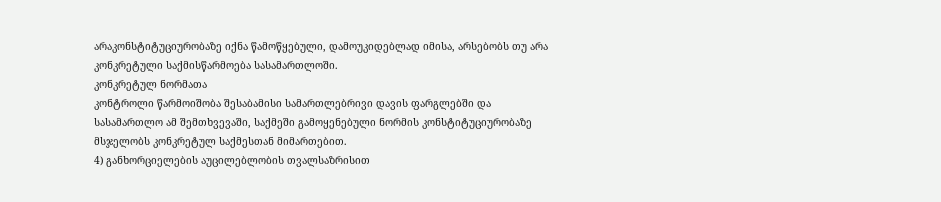არაკონსტიტუციურობაზე იქნა წამოწყებული, დამოუკიდებლად იმისა, არსებობს თუ არა კონკრეტული საქმისწარმოება სასამართლოში.
კონკრეტულ ნორმათა
კონტროლი წარმოიშობა შესაბამისი სამართლებრივი დავის ფარგლებში და
სასამართლო ამ შემთხვევაში, საქმეში გამოყენებული ნორმის კონსტიტუციურობაზე
მსჯელობს კონკრეტულ საქმესთან მიმართებით.
4) განხორციელების აუცილებლობის თვალსაზრისით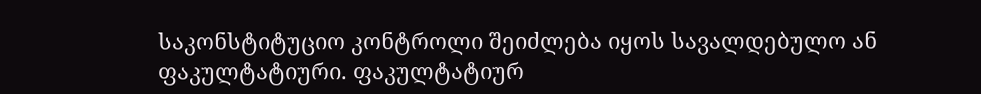საკონსტიტუციო კონტროლი შეიძლება იყოს სავალდებულო ან
ფაკულტატიური. ფაკულტატიურ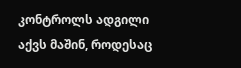კონტროლს ადგილი აქვს მაშინ, როდესაც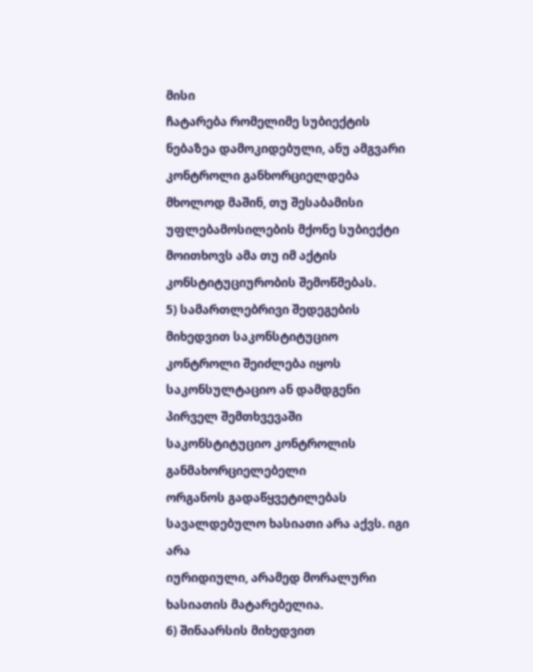მისი
ჩატარება რომელიმე სუბიექტის ნებაზეა დამოკიდებული, ანუ ამგვარი
კონტროლი განხორციელდება მხოლოდ მაშინ, თუ შესაბამისი
უფლებამოსილების მქონე სუბიექტი მოითხოვს ამა თუ იმ აქტის
კონსტიტუციურობის შემოწმებას.
5) სამართლებრივი შედეგების მიხედვით საკონსტიტუციო
კონტროლი შეიძლება იყოს საკონსულტაციო ან დამდგენი
პირველ შემთხვევაში საკონსტიტუციო კონტროლის განმახორციელებელი
ორგანოს გადაწყვეტილებას სავალდებულო ხასიათი არა აქვს. იგი არა
იურიდიული, არამედ მორალური ხასიათის მატარებელია.
6) შინაარსის მიხედვით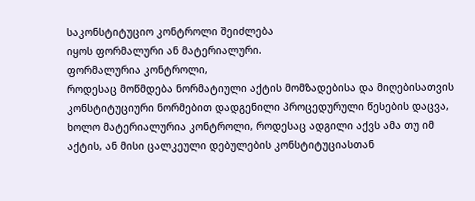საკონსტიტუციო კონტროლი შეიძლება
იყოს ფორმალური ან მატერიალური.
ფორმალურია კონტროლი,
როდესაც მოწმდება ნორმატიული აქტის მომზადებისა და მიღებისათვის
კონსტიტუციური ნორმებით დადგენილი პროცედურული წესების დაცვა,
ხოლო მატერიალურია კონტროლი, როდესაც ადგილი აქვს ამა თუ იმ
აქტის, ან მისი ცალკეული დებულების კონსტიტუციასთან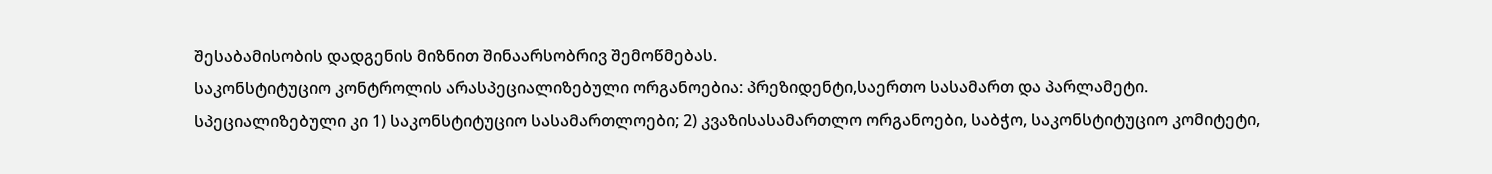შესაბამისობის დადგენის მიზნით შინაარსობრივ შემოწმებას.
საკონსტიტუციო კონტროლის არასპეციალიზებული ორგანოებია: პრეზიდენტი,საერთო სასამართ და პარლამეტი. სპეციალიზებული კი 1) საკონსტიტუციო სასამართლოები; 2) კვაზისასამართლო ორგანოები, საბჭო, საკონსტიტუციო კომიტეტი,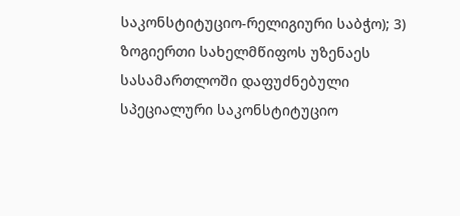საკონსტიტუციო-რელიგიური საბჭო); 3) ზოგიერთი სახელმწიფოს უზენაეს სასამართლოში დაფუძნებული სპეციალური საკონსტიტუციო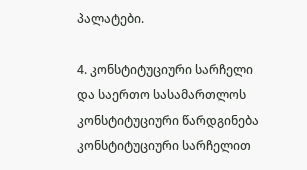პალატები.

4. კონსტიტუციური სარჩელი და საერთო სასამართლოს კონსტიტუციური წარდგინება
კონსტიტუციური სარჩელით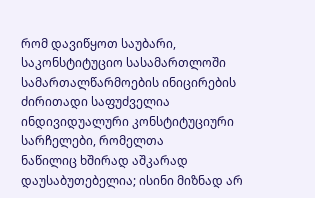რომ დავიწყოთ საუბარი, საკონსტიტუციო სასამართლოში სამართალწარმოების ინიცირების
ძირითადი საფუძველია ინდივიდუალური კონსტიტუციური სარჩელები, რომელთა
ნაწილიც ხშირად აშკარად დაუსაბუთებელია; ისინი მიზნად არ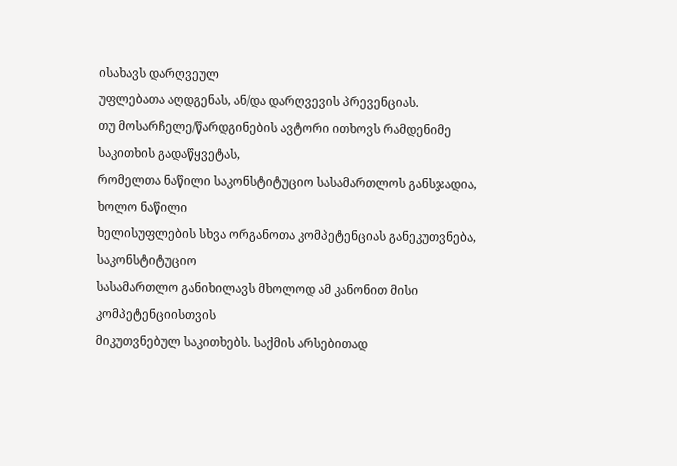ისახავს დარღვეულ
უფლებათა აღდგენას, ან/და დარღვევის პრევენციას.
თუ მოსარჩელე/წარდგინების ავტორი ითხოვს რამდენიმე საკითხის გადაწყვეტას,
რომელთა ნაწილი საკონსტიტუციო სასამართლოს განსჯადია, ხოლო ნაწილი
ხელისუფლების სხვა ორგანოთა კომპეტენციას განეკუთვნება, საკონსტიტუციო
სასამართლო განიხილავს მხოლოდ ამ კანონით მისი კომპეტენციისთვის
მიკუთვნებულ საკითხებს. საქმის არსებითად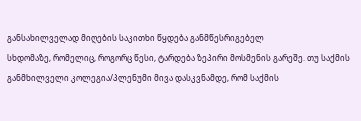განსახილველად მიღების საკითხი წყდება განმწესრიგებელ
სხდომაზე, რომელიც, როგორც წესი, ტარდება ზეპირი მოსმენის გარეშე. თუ საქმის
განმხილველი კოლეგია/პლენუმი მივა დასკვნამდე, რომ საქმის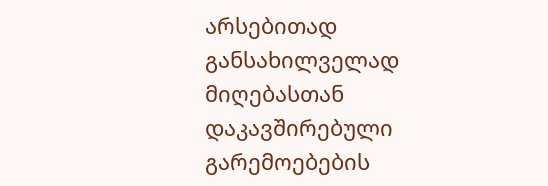არსებითად
განსახილველად მიღებასთან დაკავშირებული გარემოებების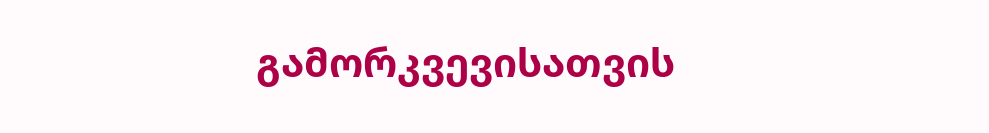გამორკვევისათვის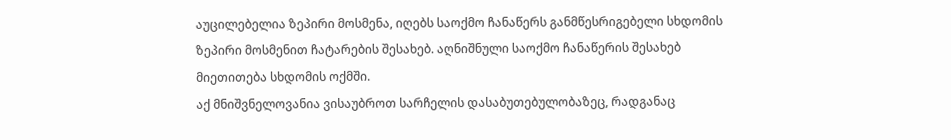აუცილებელია ზეპირი მოსმენა, იღებს საოქმო ჩანაწერს განმწესრიგებელი სხდომის
ზეპირი მოსმენით ჩატარების შესახებ. აღნიშნული საოქმო ჩანაწერის შესახებ
მიეთითება სხდომის ოქმში.
აქ მნიშვნელოვანია ვისაუბროთ სარჩელის დასაბუთებულობაზეც, რადგანაც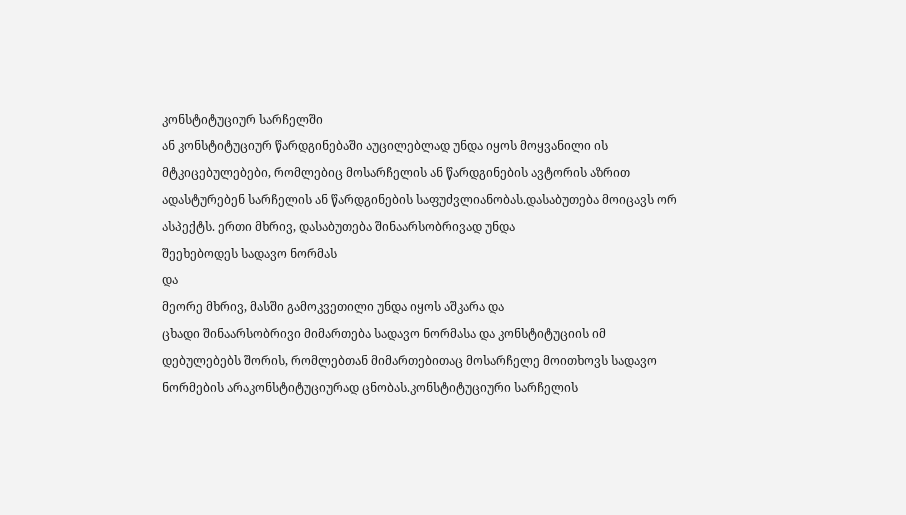კონსტიტუციურ სარჩელში
ან კონსტიტუციურ წარდგინებაში აუცილებლად უნდა იყოს მოყვანილი ის
მტკიცებულებები, რომლებიც მოსარჩელის ან წარდგინების ავტორის აზრით
ადასტურებენ სარჩელის ან წარდგინების საფუძვლიანობას.დასაბუთება მოიცავს ორ ასპექტს. ერთი მხრივ, დასაბუთება შინაარსობრივად უნდა
შეეხებოდეს სადავო ნორმას
და
მეორე მხრივ, მასში გამოკვეთილი უნდა იყოს აშკარა და
ცხადი შინაარსობრივი მიმართება სადავო ნორმასა და კონსტიტუციის იმ
დებულებებს შორის, რომლებთან მიმართებითაც მოსარჩელე მოითხოვს სადავო
ნორმების არაკონსტიტუციურად ცნობას.კონსტიტუციური სარჩელის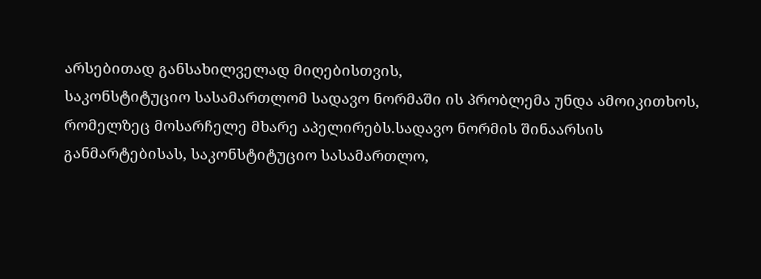არსებითად განსახილველად მიღებისთვის,
საკონსტიტუციო სასამართლომ სადავო ნორმაში ის პრობლემა უნდა ამოიკითხოს,
რომელზეც მოსარჩელე მხარე აპელირებს.სადავო ნორმის შინაარსის
განმარტებისას, საკონსტიტუციო სასამართლო,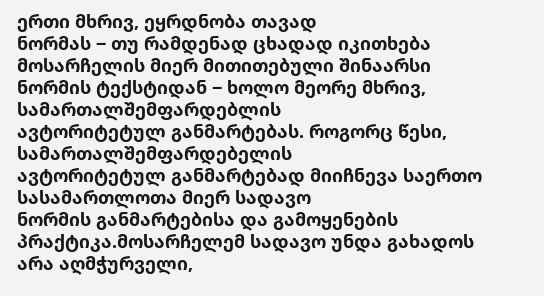ერთი მხრივ, ეყრდნობა თავად
ნორმას ‒ თუ რამდენად ცხადად იკითხება მოსარჩელის მიერ მითითებული შინაარსი
ნორმის ტექსტიდან ‒ ხოლო მეორე მხრივ, სამართალშემფარდებლის
ავტორიტეტულ განმარტებას. როგორც წესი, სამართალშემფარდებელის
ავტორიტეტულ განმარტებად მიიჩნევა საერთო სასამართლოთა მიერ სადავო
ნორმის განმარტებისა და გამოყენების პრაქტიკა.მოსარჩელემ სადავო უნდა გახადოს არა აღმჭურველი,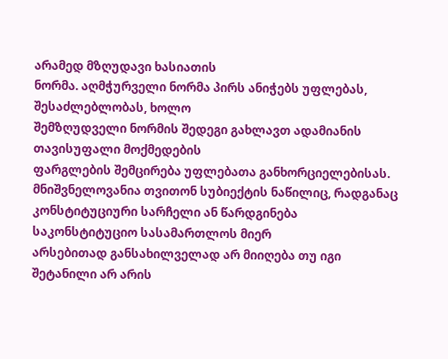არამედ მზღუდავი ხასიათის
ნორმა. აღმჭურველი ნორმა პირს ანიჭებს უფლებას, შესაძლებლობას, ხოლო
შემზღუდველი ნორმის შედეგი გახლავთ ადამიანის თავისუფალი მოქმედების
ფარგლების შემცირება უფლებათა განხორციელებისას.
მნიშვნელოვანია თვითონ სუბიექტის ნაწილიც, რადგანაც
კონსტიტუციური სარჩელი ან წარდგინება საკონსტიტუციო სასამართლოს მიერ
არსებითად განსახილველად არ მიიღება თუ იგი შეტანილი არ არის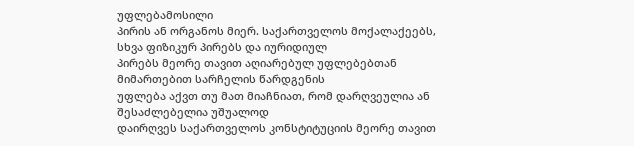უფლებამოსილი
პირის ან ორგანოს მიერ. საქართველოს მოქალაქეებს, სხვა ფიზიკურ პირებს და იურიდიულ
პირებს მეორე თავით აღიარებულ უფლებებთან მიმართებით სარჩელის წარდგენის
უფლება აქვთ თუ მათ მიაჩნიათ, რომ დარღვეულია ან შესაძლებელია უშუალოდ
დაირღვეს საქართველოს კონსტიტუციის მეორე თავით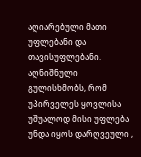აღიარებული მათი
უფლებანი და თავისუფლებანი. აღნიშნული გულისხმობს, რომ უპირველეს ყოვლისა
უშუალოდ მისი უფლება უნდა იყოს დარღვეული ,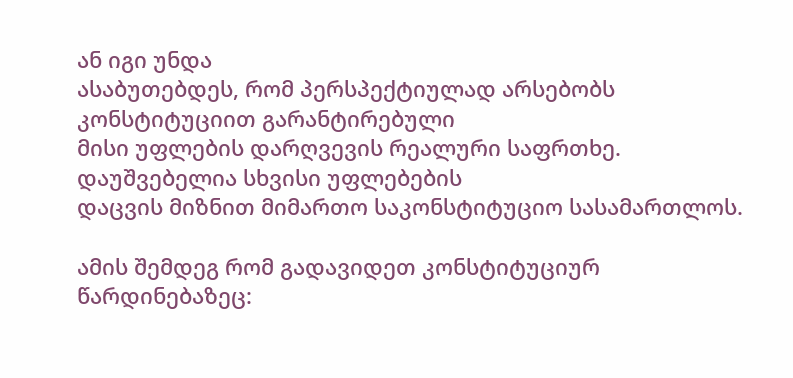ან იგი უნდა
ასაბუთებდეს, რომ პერსპექტიულად არსებობს კონსტიტუციით გარანტირებული
მისი უფლების დარღვევის რეალური საფრთხე. დაუშვებელია სხვისი უფლებების
დაცვის მიზნით მიმართო საკონსტიტუციო სასამართლოს.

ამის შემდეგ რომ გადავიდეთ კონსტიტუციურ წარდინებაზეც: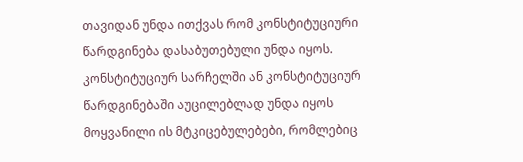თავიდან უნდა ითქვას რომ კონსტიტუციური წარდგინება დასაბუთებული უნდა იყოს. კონსტიტუციურ სარჩელში ან კონსტიტუციურ წარდგინებაში აუცილებლად უნდა იყოს მოყვანილი ის მტკიცებულებები, რომლებიც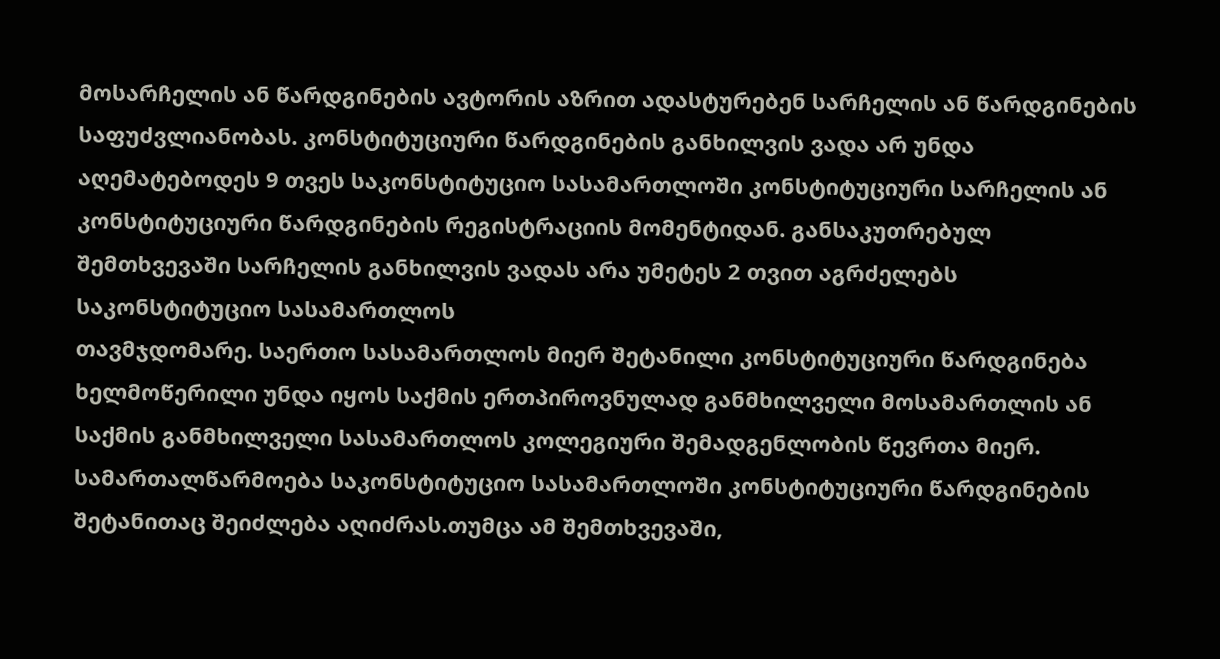მოსარჩელის ან წარდგინების ავტორის აზრით ადასტურებენ სარჩელის ან წარდგინების საფუძვლიანობას. კონსტიტუციური წარდგინების განხილვის ვადა არ უნდა აღემატებოდეს 9 თვეს საკონსტიტუციო სასამართლოში კონსტიტუციური სარჩელის ან კონსტიტუციური წარდგინების რეგისტრაციის მომენტიდან. განსაკუთრებულ შემთხვევაში სარჩელის განხილვის ვადას არა უმეტეს 2 თვით აგრძელებს საკონსტიტუციო სასამართლოს
თავმჯდომარე. საერთო სასამართლოს მიერ შეტანილი კონსტიტუციური წარდგინება ხელმოწერილი უნდა იყოს საქმის ერთპიროვნულად განმხილველი მოსამართლის ან საქმის განმხილველი სასამართლოს კოლეგიური შემადგენლობის წევრთა მიერ. სამართალწარმოება საკონსტიტუციო სასამართლოში კონსტიტუციური წარდგინების შეტანითაც შეიძლება აღიძრას.თუმცა ამ შემთხვევაში,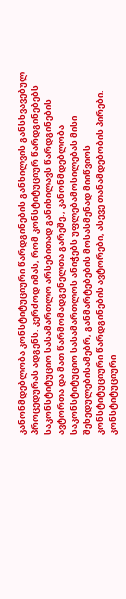კანონმდებლობა კონსტიტუციური წარდგინების განხილვის განსხვავებულ პროცედურას ადგენს. კერძოდ იმას, რომ კონსტიტუციურ წარდგინებებს საკონსტიტუციო სასამართლო არსებითად განიხილავს წარდგინების ავტორთა და მათ წარმომადგენელთა გარეშე., კანონმდებლობა საკონსტიტუციო სასამართლოს ანიჭებს უფლებამოსილებას მისი შეხედულებისამებრ, განმარტებების მოსასმენად მიიწვიოს კონსტიტუციური წარდგინების ავტორები, ასევე თანამდებობის პირები.
კონსტიტუციური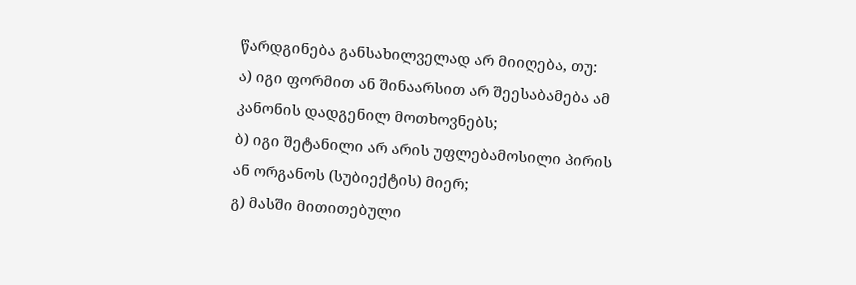წარდგინება განსახილველად არ მიიღება, თუ:
ა) იგი ფორმით ან შინაარსით არ შეესაბამება ამ კანონის დადგენილ მოთხოვნებს;
ბ) იგი შეტანილი არ არის უფლებამოსილი პირის ან ორგანოს (სუბიექტის) მიერ;
გ) მასში მითითებული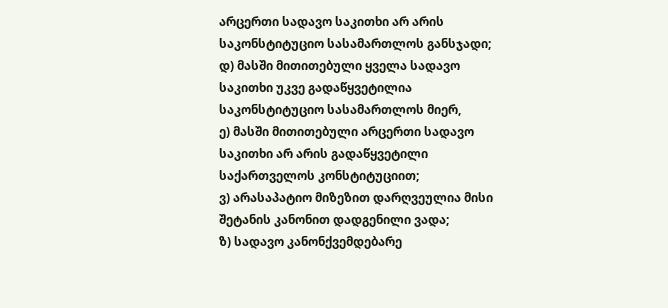არცერთი სადავო საკითხი არ არის საკონსტიტუციო სასამართლოს განსჯადი;
დ) მასში მითითებული ყველა სადავო საკითხი უკვე გადაწყვეტილია საკონსტიტუციო სასამართლოს მიერ,
ე) მასში მითითებული არცერთი სადავო საკითხი არ არის გადაწყვეტილი საქართველოს კონსტიტუციით;
ვ) არასაპატიო მიზეზით დარღვეულია მისი შეტანის კანონით დადგენილი ვადა;
ზ) სადავო კანონქვემდებარე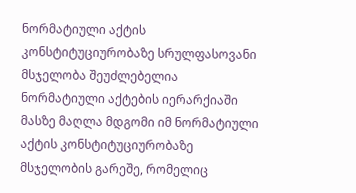ნორმატიული აქტის კონსტიტუციურობაზე სრულფასოვანი მსჯელობა შეუძლებელია ნორმატიული აქტების იერარქიაში მასზე მაღლა მდგომი იმ ნორმატიული აქტის კონსტიტუციურობაზე მსჯელობის გარეშე, რომელიც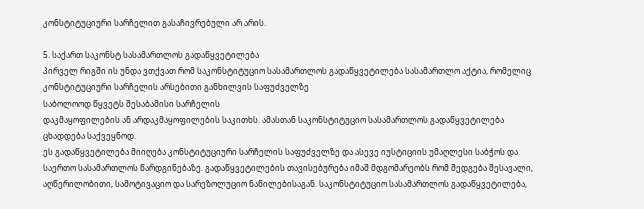კონსტიტუციური სარჩელით გასაჩივრებული არ არის.

5. საქართ საკონსტ სასამართლოს გადაწყვეტილება
პირველ რიგში ის უნდა ვთქვათ რომ საკონსტიტუციო სასამართლოს გადაწყვეტილება სასამართლო აქტია, რომელიც
კონსტიტუციური სარჩელის არსებითი განხილვის საფუძველზე
საბოლოოდ წყვეტს შესაბამისი სარჩელის
დაკმაყოფილების ან არდაკმაყოფილების საკითხს. ამასთან საკონსტიტუციო სასამართლოს გადაწყვეტილება ცხადდება საქვეყნოდ.
ეს გადაწყვეტილება მიიღება კონსტიტუციური სარჩელის საფუძველზე და ასევე იუსტიციის უმაღლესი საბჭოს და საერთო სასამართლოს წარდგინებაზე. გადაწყვეტილების თავისებურება იმაშ მდგომარეობს რომ შედგება შესავალი, აღწერილობითი, სამოტივაციო და სარეზოლუციო ნაწილებისაგან. საკონსტიტუციო სასამართლოს გადაწყვეტილება,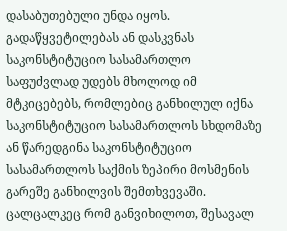დასაბუთებული უნდა იყოს. გადაწყვეტილებას ან დასკვნას საკონსტიტუციო სასამართლო საფუძვლად უდებს მხოლოდ იმ მტკიცებებს, რომლებიც განხილულ იქნა საკონსტიტუციო სასამართლოს სხდომაზე ან წარედგინა საკონსტიტუციო სასამართლოს საქმის ზეპირი მოსმენის გარეშე განხილვის შემთხვევაში.
ცალცალკეც რომ განვიხილოთ, შესავალ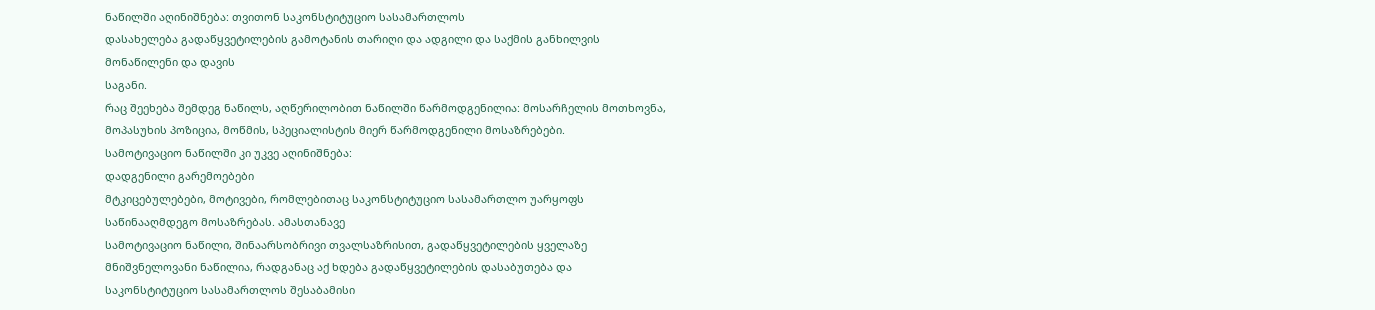ნაწილში აღინიშნება: თვითონ საკონსტიტუციო სასამართლოს
დასახელება გადაწყვეტილების გამოტანის თარიღი და ადგილი და საქმის განხილვის მონაწილენი და დავის
საგანი.
რაც შეეხება შემდეგ ნაწილს, აღწერილობით ნაწილში წარმოდგენილია: მოსარჩელის მოთხოვნა, მოპასუხის პოზიცია, მოწმის, სპეციალისტის მიერ წარმოდგენილი მოსაზრებები.
სამოტივაციო ნაწილში კი უკვე აღინიშნება:
დადგენილი გარემოებები
მტკიცებულებები, მოტივები, რომლებითაც საკონსტიტუციო სასამართლო უარყოფს
საწინააღმდეგო მოსაზრებას. ამასთანავე
სამოტივაციო ნაწილი, შინაარსობრივი თვალსაზრისით, გადაწყვეტილების ყველაზე
მნიშვნელოვანი ნაწილია, რადგანაც აქ ხდება გადაწყვეტილების დასაბუთება და
საკონსტიტუციო სასამართლოს შესაბამისი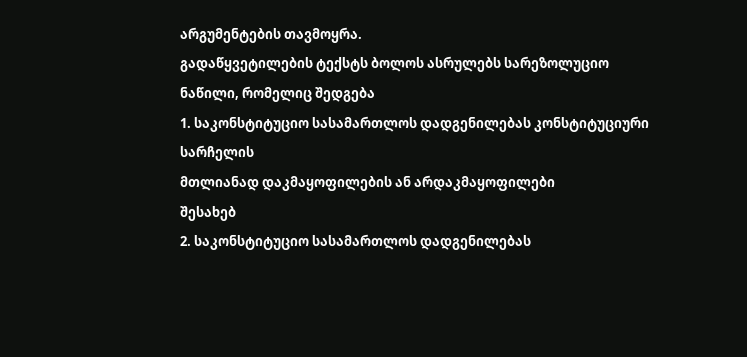არგუმენტების თავმოყრა.
გადაწყვეტილების ტექსტს ბოლოს ასრულებს სარეზოლუციო ნაწილი, რომელიც შედგება
1. საკონსტიტუციო სასამართლოს დადგენილებას კონსტიტუციური სარჩელის
მთლიანად დაკმაყოფილების ან არდაკმაყოფილები
შესახებ
2. საკონსტიტუციო სასამართლოს დადგენილებას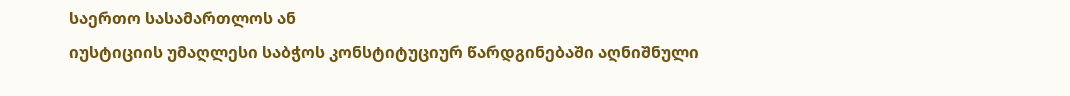საერთო სასამართლოს ან
იუსტიციის უმაღლესი საბჭოს კონსტიტუციურ წარდგინებაში აღნიშნული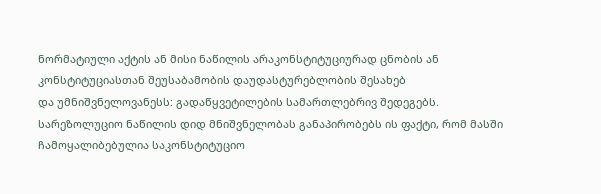ნორმატიული აქტის ან მისი ნაწილის არაკონსტიტუციურად ცნობის ან
კონსტიტუციასთან შეუსაბამობის დაუდასტურებლობის შესახებ
და უმნიშვნელოვანესს: გადაწყვეტილების სამართლებრივ შედეგებს.
სარეზოლუციო ნაწილის დიდ მნიშვნელობას განაპირობებს ის ფაქტი, რომ მასში
ჩამოყალიბებულია საკონსტიტუციო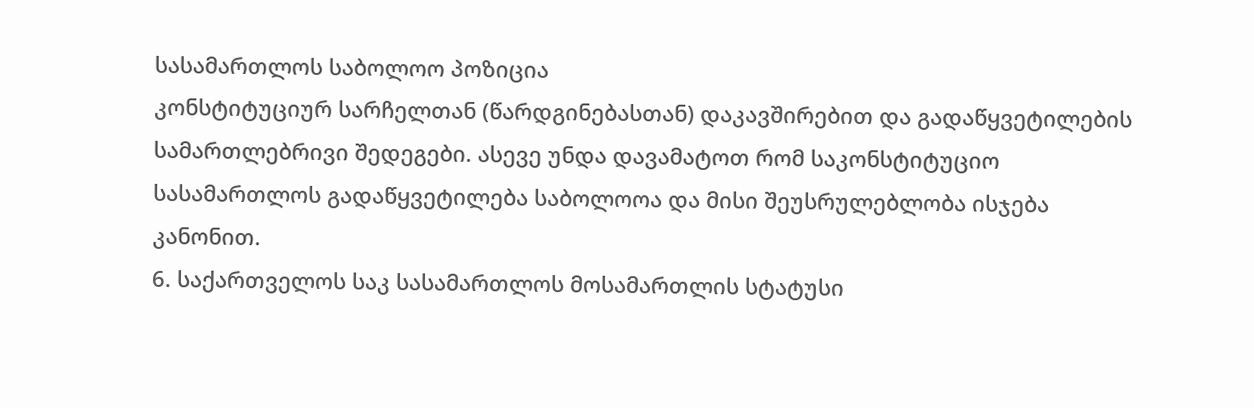სასამართლოს საბოლოო პოზიცია
კონსტიტუციურ სარჩელთან (წარდგინებასთან) დაკავშირებით და გადაწყვეტილების
სამართლებრივი შედეგები. ასევე უნდა დავამატოთ რომ საკონსტიტუციო სასამართლოს გადაწყვეტილება საბოლოოა და მისი შეუსრულებლობა ისჯება კანონით.
6. საქართველოს საკ სასამართლოს მოსამართლის სტატუსი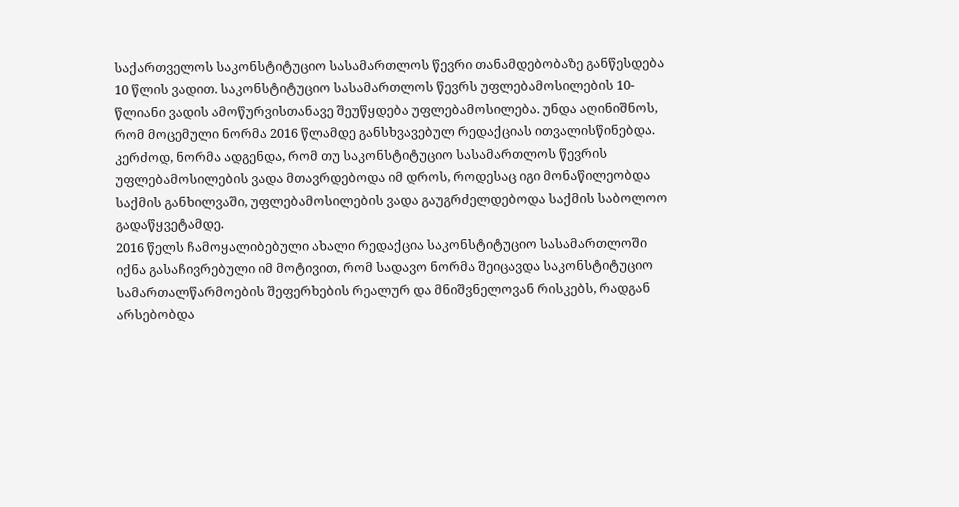საქართველოს საკონსტიტუციო სასამართლოს წევრი თანამდებობაზე განწესდება
10 წლის ვადით. საკონსტიტუციო სასამართლოს წევრს უფლებამოსილების 10-
წლიანი ვადის ამოწურვისთანავე შეუწყდება უფლებამოსილება. უნდა აღინიშნოს,
რომ მოცემული ნორმა 2016 წლამდე განსხვავებულ რედაქციას ითვალისწინებდა.
კერძოდ, ნორმა ადგენდა, რომ თუ საკონსტიტუციო სასამართლოს წევრის
უფლებამოსილების ვადა მთავრდებოდა იმ დროს, როდესაც იგი მონაწილეობდა
საქმის განხილვაში, უფლებამოსილების ვადა გაუგრძელდებოდა საქმის საბოლოო
გადაწყვეტამდე.
2016 წელს ჩამოყალიბებული ახალი რედაქცია საკონსტიტუციო სასამართლოში
იქნა გასაჩივრებული იმ მოტივით, რომ სადავო ნორმა შეიცავდა საკონსტიტუციო
სამართალწარმოების შეფერხების რეალურ და მნიშვნელოვან რისკებს, რადგან
არსებობდა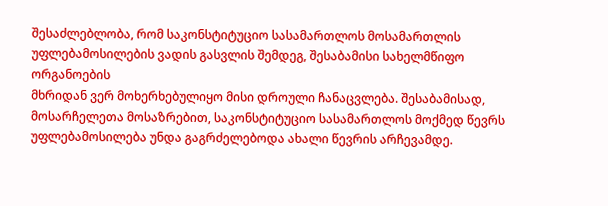შესაძლებლობა, რომ საკონსტიტუციო სასამართლოს მოსამართლის
უფლებამოსილების ვადის გასვლის შემდეგ, შესაბამისი სახელმწიფო ორგანოების
მხრიდან ვერ მოხერხებულიყო მისი დროული ჩანაცვლება. შესაბამისად,
მოსარჩელეთა მოსაზრებით, საკონსტიტუციო სასამართლოს მოქმედ წევრს
უფლებამოსილება უნდა გაგრძელებოდა ახალი წევრის არჩევამდე.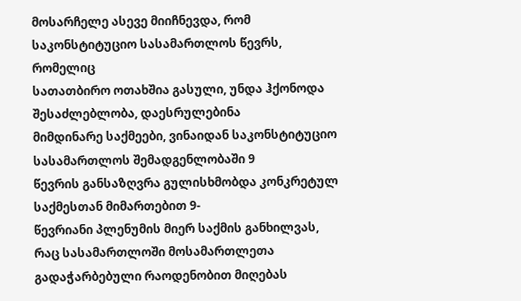მოსარჩელე ასევე მიიჩნევდა, რომ საკონსტიტუციო სასამართლოს წევრს, რომელიც
სათათბირო ოთახშია გასული, უნდა ჰქონოდა შესაძლებლობა, დაესრულებინა
მიმდინარე საქმეები, ვინაიდან საკონსტიტუციო სასამართლოს შემადგენლობაში 9
წევრის განსაზღვრა გულისხმობდა კონკრეტულ საქმესთან მიმართებით 9-
წევრიანი პლენუმის მიერ საქმის განხილვას, რაც სასამართლოში მოსამართლეთა
გადაჭარბებული რაოდენობით მიღებას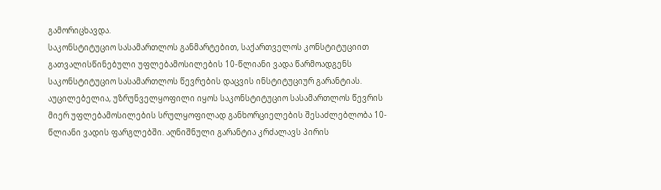გამორიცხავდა.
საკონსტიტუციო სასამართლოს განმარტებით, საქართველოს კონსტიტუციით
გათვალისწინებული უფლებამოსილების 10-წლიანი ვადა წარმოადგენს
საკონსტიტუციო სასამართლოს წევრების დაცვის ინსტიტუციურ გარანტიას.
აუცილებელია, უზრუნველყოფილი იყოს საკონსტიტუციო სასამართლოს წევრის
მიერ უფლებამოსილების სრულყოფილად განხორციელების შესაძლებლობა 10-
წლიანი ვადის ფარგლებში. აღნიშნული გარანტია კრძალავს პირის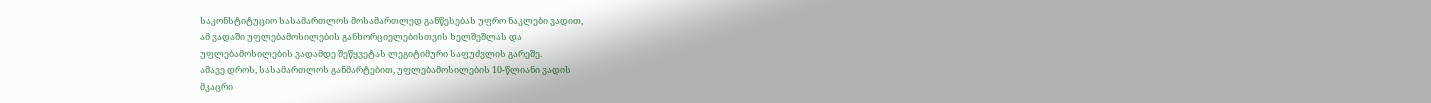საკონსტიტუციო სასამართლოს მოსამართლედ განწესებას უფრო ნაკლები ვადით,
ამ ვადაში უფლებამოსილების განხორციელებისთვის ხელშეშლას და
უფლებამოსილების ვადამდე შეწყვეტას ლეგიტიმური საფუძვლის გარეშე.
ამავე დროს, სასამართლოს განმარტებით, უფლებამოსილების 10-წლიანი ვადის
მკაცრი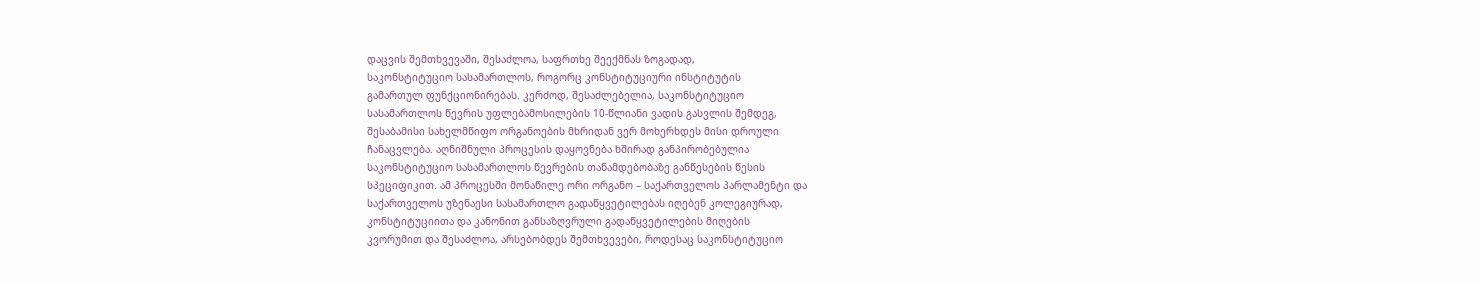დაცვის შემთხვევაში, შესაძლოა, საფრთხე შეექმნას ზოგადად,
საკონსტიტუციო სასამართლოს, როგორც კონსტიტუციური ინსტიტუტის
გამართულ ფუნქციონირებას. კერძოდ, შესაძლებელია, საკონსტიტუციო
სასამართლოს წევრის უფლებამოსილების 10-წლიანი ვადის გასვლის შემდეგ,
შესაბამისი სახელმწიფო ორგანოების მხრიდან ვერ მოხერხდეს მისი დროული
ჩანაცვლება. აღნიშნული პროცესის დაყოვნება ხშირად განპირობებულია
საკონსტიტუციო სასამართლოს წევრების თანამდებობაზე განწესების წესის
სპეციფიკით. ამ პროცესში მონაწილე ორი ორგანო – საქართველოს პარლამენტი და
საქართველოს უზენაესი სასამართლო გადაწყვეტილებას იღებენ კოლეგიურად,
კონსტიტუციითა და კანონით განსაზღვრული გადაწყვეტილების მიღების
კვორუმით და შესაძლოა, არსებობდეს შემთხვევები, როდესაც საკონსტიტუციო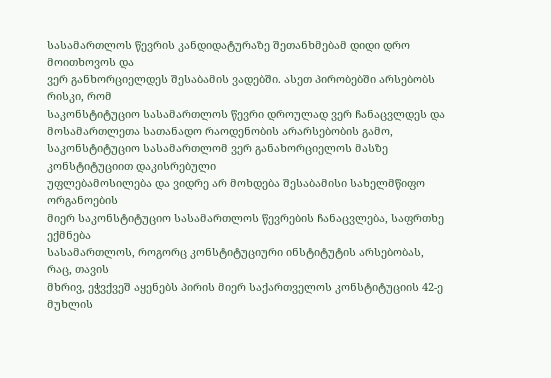სასამართლოს წევრის კანდიდატურაზე შეთანხმებამ დიდი დრო მოითხოვოს და
ვერ განხორციელდეს შესაბამის ვადებში. ასეთ პირობებში არსებობს რისკი, რომ
საკონსტიტუციო სასამართლოს წევრი დროულად ვერ ჩანაცვლდეს და
მოსამართლეთა სათანადო რაოდენობის არარსებობის გამო, საკონსტიტუციო სასამართლომ ვერ განახორციელოს მასზე კონსტიტუციით დაკისრებული
უფლებამოსილება და ვიდრე არ მოხდება შესაბამისი სახელმწიფო ორგანოების
მიერ საკონსტიტუციო სასამართლოს წევრების ჩანაცვლება, საფრთხე ექმნება
სასამართლოს, როგორც კონსტიტუციური ინსტიტუტის არსებობას, რაც, თავის
მხრივ, ეჭვქვეშ აყენებს პირის მიერ საქართველოს კონსტიტუციის 42-ე მუხლის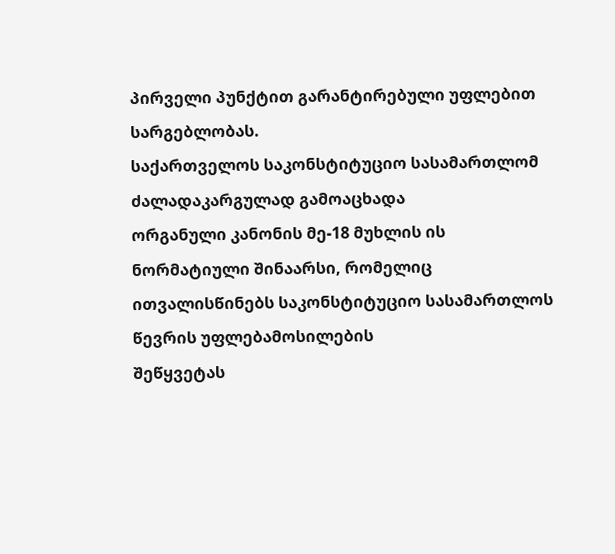პირველი პუნქტით გარანტირებული უფლებით სარგებლობას.
საქართველოს საკონსტიტუციო სასამართლომ ძალადაკარგულად გამოაცხადა
ორგანული კანონის მე-18 მუხლის ის ნორმატიული შინაარსი, რომელიც
ითვალისწინებს საკონსტიტუციო სასამართლოს წევრის უფლებამოსილების
შეწყვეტას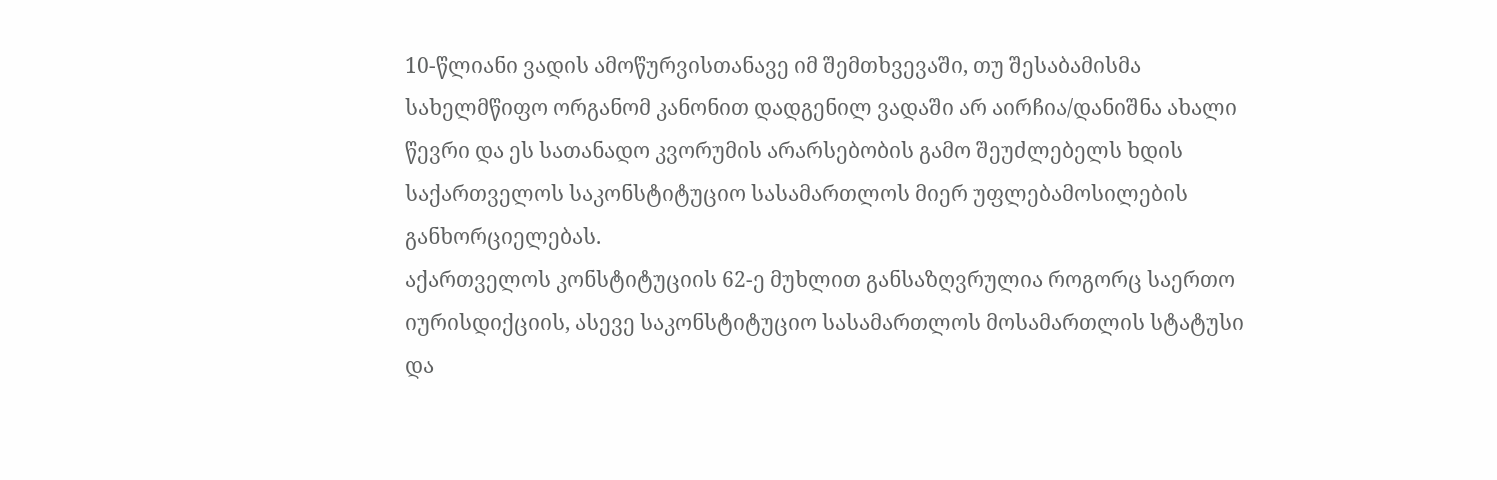10-წლიანი ვადის ამოწურვისთანავე იმ შემთხვევაში, თუ შესაბამისმა
სახელმწიფო ორგანომ კანონით დადგენილ ვადაში არ აირჩია/დანიშნა ახალი
წევრი და ეს სათანადო კვორუმის არარსებობის გამო შეუძლებელს ხდის
საქართველოს საკონსტიტუციო სასამართლოს მიერ უფლებამოსილების
განხორციელებას.
აქართველოს კონსტიტუციის 62-ე მუხლით განსაზღვრულია როგორც საერთო
იურისდიქციის, ასევე საკონსტიტუციო სასამართლოს მოსამართლის სტატუსი და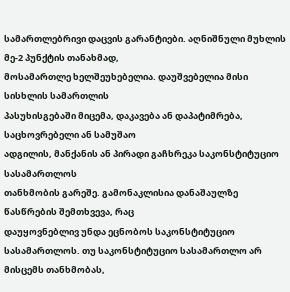სამართლებრივი დაცვის გარანტიები. აღნიშნული მუხლის მე-2 პუნქტის თანახმად,
მოსამართლე ხელშეუხებელია. დაუშვებელია მისი სისხლის სამართლის
პასუხისგებაში მიცემა, დაკავება ან დაპატიმრება, საცხოვრებელი ან სამუშაო
ადგილის, მანქანის ან პირადი გაჩხრეკა საკონსტიტუციო სასამართლოს
თანხმობის გარეშე. გამონაკლისია დანაშაულზე წასწრების შემთხვევა, რაც
დაუყოვნებლივ უნდა ეცნობოს საკონსტიტუციო სასამართლოს. თუ საკონსტიტუციო სასამართლო არ მისცემს თანხმობას,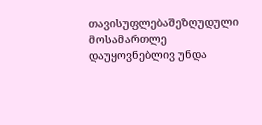თავისუფლებაშეზღუდული
მოსამართლე დაუყოვნებლივ უნდა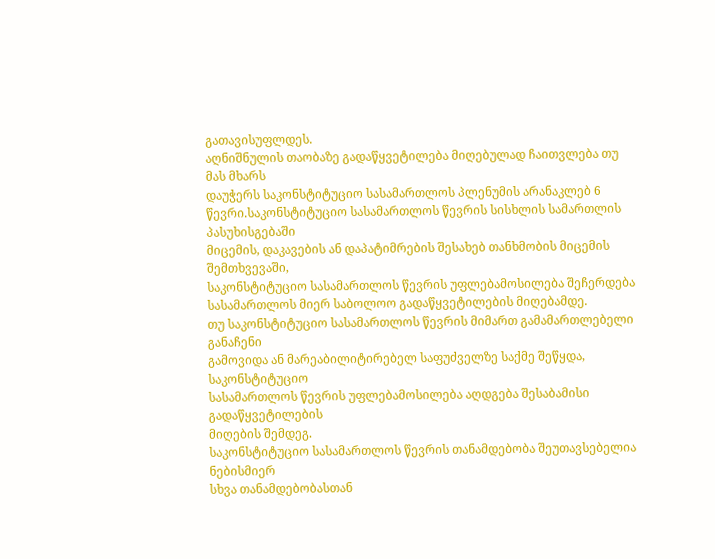გათავისუფლდეს.
აღნიშნულის თაობაზე გადაწყვეტილება მიღებულად ჩაითვლება თუ მას მხარს
დაუჭერს საკონსტიტუციო სასამართლოს პლენუმის არანაკლებ 6 წევრი.საკონსტიტუციო სასამართლოს წევრის სისხლის სამართლის პასუხისგებაში
მიცემის, დაკავების ან დაპატიმრების შესახებ თანხმობის მიცემის შემთხვევაში,
საკონსტიტუციო სასამართლოს წევრის უფლებამოსილება შეჩერდება
სასამართლოს მიერ საბოლოო გადაწყვეტილების მიღებამდე.
თუ საკონსტიტუციო სასამართლოს წევრის მიმართ გამამართლებელი განაჩენი
გამოვიდა ან მარეაბილიტირებელ საფუძველზე საქმე შეწყდა, საკონსტიტუციო
სასამართლოს წევრის უფლებამოსილება აღდგება შესაბამისი გადაწყვეტილების
მიღების შემდეგ.
საკონსტიტუციო სასამართლოს წევრის თანამდებობა შეუთავსებელია ნებისმიერ
სხვა თანამდებობასთან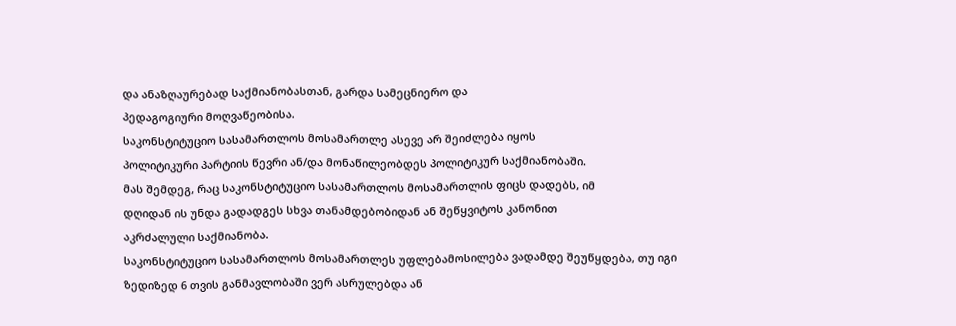და ანაზღაურებად საქმიანობასთან, გარდა სამეცნიერო და
პედაგოგიური მოღვაწეობისა.
საკონსტიტუციო სასამართლოს მოსამართლე ასევე არ შეიძლება იყოს
პოლიტიკური პარტიის წევრი ან/და მონაწილეობდეს პოლიტიკურ საქმიანობაში.
მას შემდეგ, რაც საკონსტიტუციო სასამართლოს მოსამართლის ფიცს დადებს, იმ
დღიდან ის უნდა გადადგეს სხვა თანამდებობიდან ან შეწყვიტოს კანონით
აკრძალული საქმიანობა.
საკონსტიტუციო სასამართლოს მოსამართლეს უფლებამოსილება ვადამდე შეუწყდება, თუ იგი ზედიზედ 6 თვის განმავლობაში ვერ ასრულებდა ან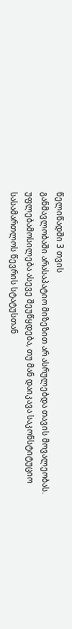წელიწადში 3 თვის
განმავლობაში არასაპატიო მიზეზით არ ასრულებდა თავის მოვალეობას.
უფლებამოსილება ასევე შეუწყდება, თუ მან დაიკავა საკონსტიტუციო
სასამართლოს წევრის სტატუსთან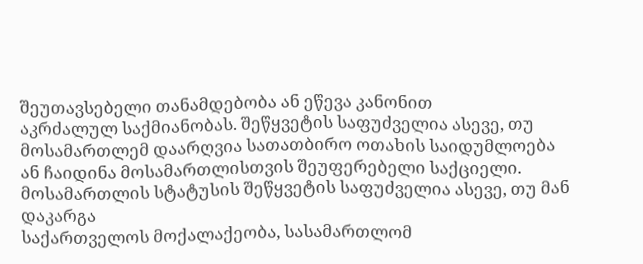შეუთავსებელი თანამდებობა ან ეწევა კანონით
აკრძალულ საქმიანობას. შეწყვეტის საფუძველია ასევე, თუ მოსამართლემ დაარღვია სათათბირო ოთახის საიდუმლოება ან ჩაიდინა მოსამართლისთვის შეუფერებელი საქციელი. მოსამართლის სტატუსის შეწყვეტის საფუძველია ასევე, თუ მან დაკარგა
საქართველოს მოქალაქეობა, სასამართლომ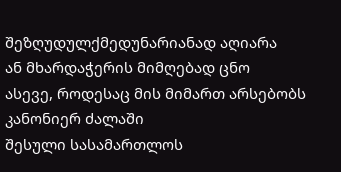შეზღუდულქმედუნარიანად აღიარა
ან მხარდაჭერის მიმღებად ცნო
ასევე, როდესაც მის მიმართ არსებობს კანონიერ ძალაში
შესული სასამართლოს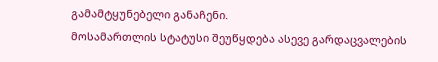გამამტყუნებელი განაჩენი.
მოსამართლის სტატუსი შეუწყდება ასევე გარდაცვალების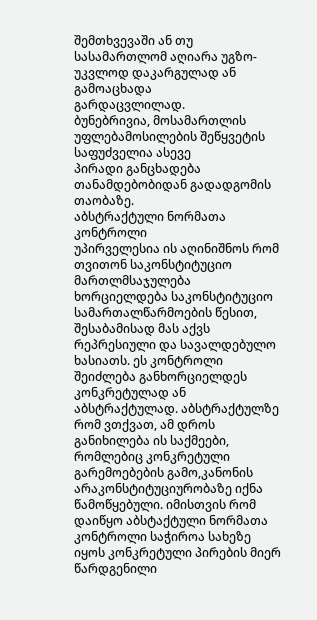შემთხვევაში ან თუ
სასამართლომ აღიარა უგზო-უკვლოდ დაკარგულად ან გამოაცხადა
გარდაცვლილად.
ბუნებრივია, მოსამართლის უფლებამოსილების შეწყვეტის საფუძველია ასევე
პირადი განცხადება თანამდებობიდან გადადგომის თაობაზე.
აბსტრაქტული ნორმათა კონტროლი
უპირველესია ის აღინიშნოს რომ თვითონ საკონსტიტუციო მართლმსაჯულება ხორციელდება საკონსტიტუციო სამართალწარმოების წესით, შესაბამისად მას აქვს რეპრესიული და სავალდებულო ხასიათს. ეს კონტროლი შეიძლება განხორციელდეს კონკრეტულად ან აბსტრაქტულად. აბსტრაქტულზე რომ ვთქვათ, ამ დროს განიხილება ის საქმეები, რომლებიც კონკრეტული გარემოებების გამო,კანონის არაკონსტიტუციურობაზე იქნა წამოწყებული. იმისთვის რომ დაიწყო აბსტაქტული ნორმათა კონტროლი საჭიროა სახეზე იყოს კონკრეტული პირების მიერ წარდგენილი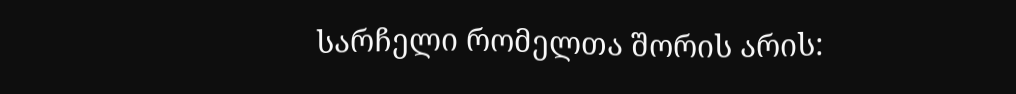სარჩელი რომელთა შორის არის: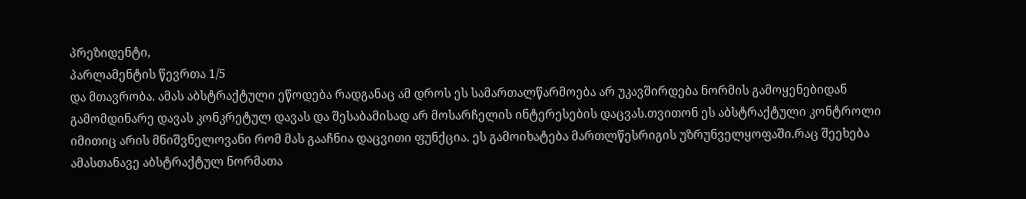პრეზიდენტი,
პარლამენტის წევრთა 1/5
და მთავრობა. ამას აბსტრაქტული ეწოდება რადგანაც ამ დროს ეს სამართალწარმოება არ უკავშირდება ნორმის გამოყენებიდან გამომდინარე დავას კონკრეტულ დავას და შესაბამისად არ მოსარჩელის ინტერესების დაცვას.თვითონ ეს აბსტრაქტული კონტროლი იმითიც არის მნიშვნელოვანი რომ მას გააჩნია დაცვითი ფუნქცია. ეს გამოიხატება მართლწესრიგის უზრუნველყოფაში.რაც შეეხება ამასთანავე აბსტრაქტულ ნორმათა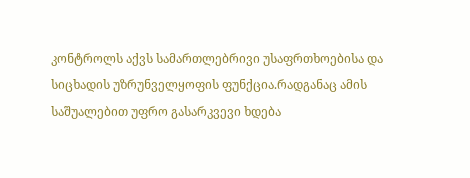კონტროლს აქვს სამართლებრივი უსაფრთხოებისა და სიცხადის უზრუნველყოფის ფუნქცია.რადგანაც ამის საშუალებით უფრო გასარკვევი ხდება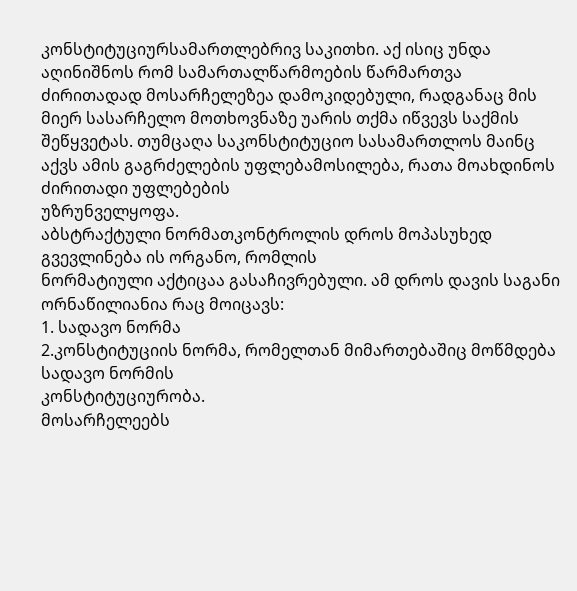კონსტიტუციურსამართლებრივ საკითხი. აქ ისიც უნდა აღინიშნოს რომ სამართალწარმოების წარმართვა ძირითადად მოსარჩელეზეა დამოკიდებული, რადგანაც მის მიერ სასარჩელო მოთხოვნაზე უარის თქმა იწვევს საქმის
შეწყვეტას. თუმცაღა საკონსტიტუციო სასამართლოს მაინც აქვს ამის გაგრძელების უფლებამოსილება, რათა მოახდინოს
ძირითადი უფლებების
უზრუნველყოფა.
აბსტრაქტული ნორმათკონტროლის დროს მოპასუხედ გვევლინება ის ორგანო, რომლის
ნორმატიული აქტიცაა გასაჩივრებული. ამ დროს დავის საგანი ორნაწილიანია რაც მოიცავს:
1. სადავო ნორმა
2.კონსტიტუციის ნორმა, რომელთან მიმართებაშიც მოწმდება სადავო ნორმის
კონსტიტუციურობა.
მოსარჩელეებს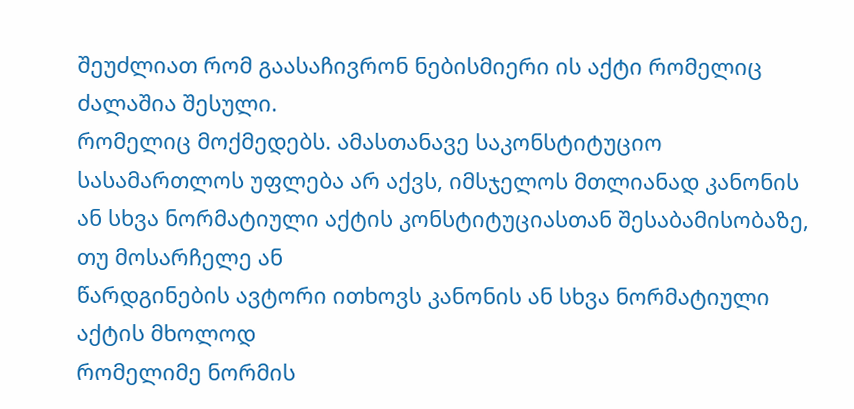შეუძლიათ რომ გაასაჩივრონ ნებისმიერი ის აქტი რომელიც ძალაშია შესული.
რომელიც მოქმედებს. ამასთანავე საკონსტიტუციო სასამართლოს უფლება არ აქვს, იმსჯელოს მთლიანად კანონის
ან სხვა ნორმატიული აქტის კონსტიტუციასთან შესაბამისობაზე, თუ მოსარჩელე ან
წარდგინების ავტორი ითხოვს კანონის ან სხვა ნორმატიული აქტის მხოლოდ
რომელიმე ნორმის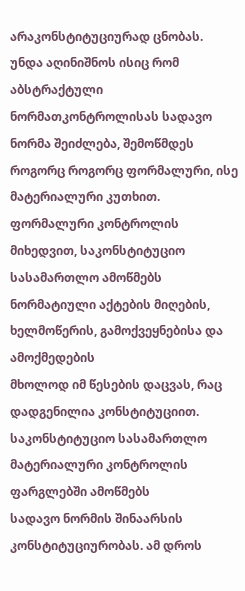არაკონსტიტუციურად ცნობას.
უნდა აღინიშნოს ისიც რომ აბსტრაქტული ნორმათკონტროლისას სადავო ნორმა შეიძლება, შემოწმდეს როგორც როგორც ფორმალური, ისე მატერიალური კუთხით.
ფორმალური კონტროლის მიხედვით, საკონსტიტუციო სასამართლო ამოწმებს
ნორმატიული აქტების მიღების, ხელმოწერის, გამოქვეყნებისა და ამოქმედების
მხოლოდ იმ წესების დაცვას, რაც დადგენილია კონსტიტუციით. საკონსტიტუციო სასამართლო მატერიალური კონტროლის ფარგლებში ამოწმებს
სადავო ნორმის შინაარსის კონსტიტუციურობას. ამ დროს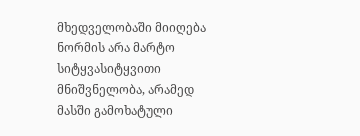მხედველობაში მიიღება
ნორმის არა მარტო სიტყვასიტყვითი მნიშვნელობა, არამედ მასში გამოხატული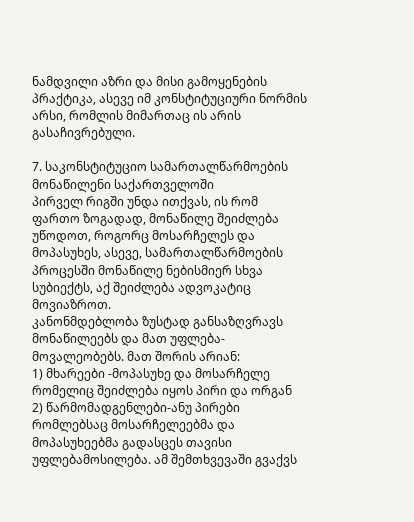ნამდვილი აზრი და მისი გამოყენების პრაქტიკა, ასევე იმ კონსტიტუციური ნორმის
არსი, რომლის მიმართაც ის არის გასაჩივრებული.

7. საკონსტიტუციო სამართალწარმოების მონაწილენი საქართველოში
პირველ რიგში უნდა ითქვას, ის რომ ფართო ზოგადად, მონაწილე შეიძლება უწოდოთ, როგორც მოსარჩელეს და მოპასუხეს, ასევე, სამართალწარმოების პროცესში მონაწილე ნებისმიერ სხვა სუბიექტს, აქ შეიძლება ადვოკატიც მოვიაზროთ.
კანონმდებლობა ზუსტად განსაზღვრავს მონაწილეებს და მათ უფლება-მოვალეობებს. მათ შორის არიან:
1) მხარეები -მოპასუხე და მოსარჩელე რომელიც შეიძლება იყოს პირი და ორგან
2) წარმომადგენლები-ანუ პირები რომლებსაც მოსარჩელეებმა და მოპასუხეებმა გადასცეს თავისი უფლებამოსილება. ამ შემთხვევაში გვაქვს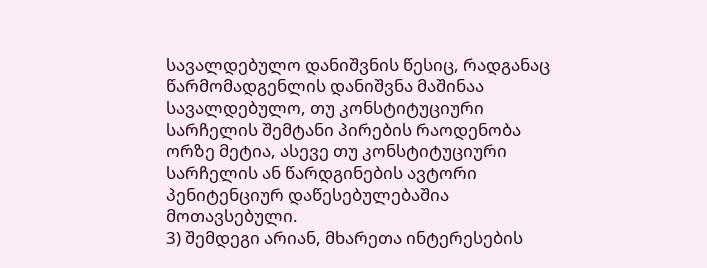სავალდებულო დანიშვნის წესიც, რადგანაც წარმომადგენლის დანიშვნა მაშინაა სავალდებულო, თუ კონსტიტუციური სარჩელის შემტანი პირების რაოდენობა ორზე მეტია, ასევე თუ კონსტიტუციური სარჩელის ან წარდგინების ავტორი პენიტენციურ დაწესებულებაშია მოთავსებული.
3) შემდეგი არიან, მხარეთა ინტერესების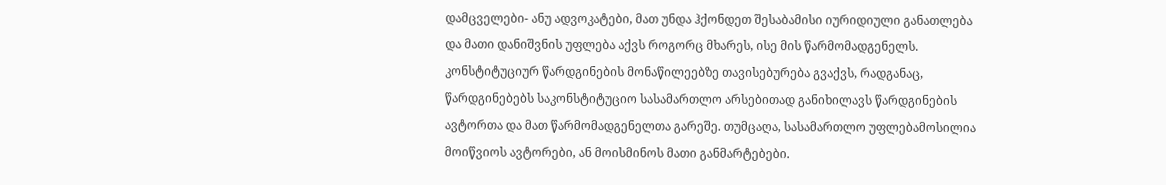დამცველები- ანუ ადვოკატები, მათ უნდა ჰქონდეთ შესაბამისი იურიდიული განათლება და მათი დანიშვნის უფლება აქვს როგორც მხარეს, ისე მის წარმომადგენელს.
კონსტიტუციურ წარდგინების მონაწილეებზე თავისებურება გვაქვს, რადგანაც, წარდგინებებს საკონსტიტუციო სასამართლო არსებითად განიხილავს წარდგინების ავტორთა და მათ წარმომადგენელთა გარეშე. თუმცაღა, სასამართლო უფლებამოსილია მოიწვიოს ავტორები, ან მოისმინოს მათი განმარტებები.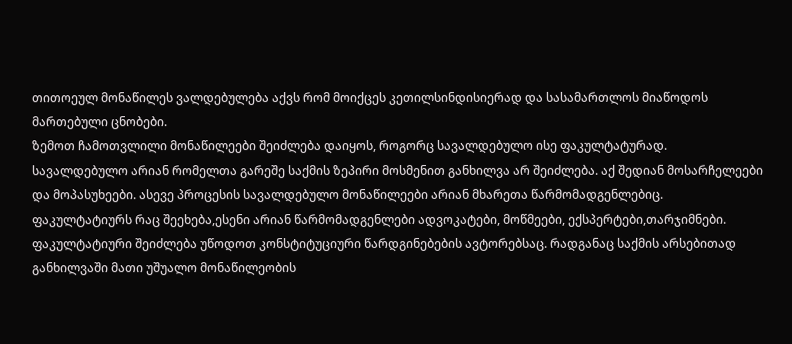თითოეულ მონაწილეს ვალდებულება აქვს რომ მოიქცეს კეთილსინდისიერად და სასამართლოს მიაწოდოს მართებული ცნობები.
ზემოთ ჩამოთვლილი მონაწილეები შეიძლება დაიყოს, როგორც სავალდებულო ისე ფაკულტატურად.
სავალდებულო არიან რომელთა გარეშე საქმის ზეპირი მოსმენით განხილვა არ შეიძლება. აქ შედიან მოსარჩელეები და მოპასუხეები. ასევე პროცესის სავალდებულო მონაწილეები არიან მხარეთა წარმომადგენლებიც.
ფაკულტატიურს რაც შეეხება,ესენი არიან წარმომადგენლები ადვოკატები, მოწმეები, ექსპერტები,თარჯიმნები. ფაკულტატიური შეიძლება უწოდოთ კონსტიტუციური წარდგინებების ავტორებსაც. რადგანაც საქმის არსებითად განხილვაში მათი უშუალო მონაწილეობის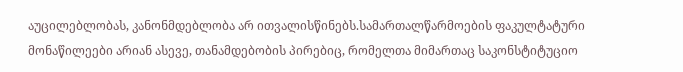აუცილებლობას, კანონმდებლობა არ ითვალისწინებს.სამართალწარმოების ფაკულტატური მონაწილეები არიან ასევე, თანამდებობის პირებიც, რომელთა მიმართაც საკონსტიტუციო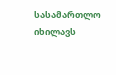სასამართლო იხილავს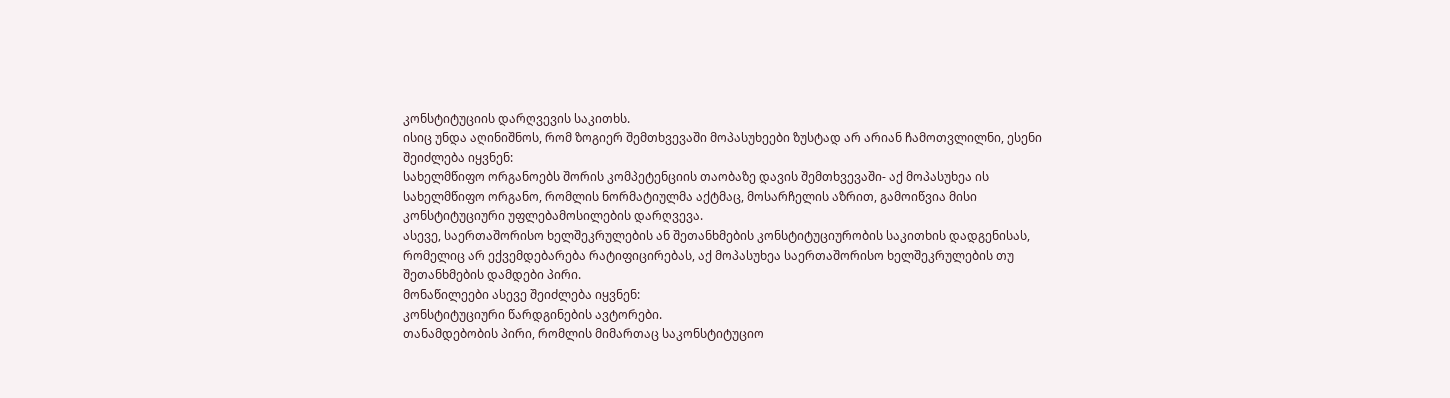კონსტიტუციის დარღვევის საკითხს.
ისიც უნდა აღინიშნოს, რომ ზოგიერ შემთხვევაში მოპასუხეები ზუსტად არ არიან ჩამოთვლილნი, ესენი შეიძლება იყვნენ:
სახელმწიფო ორგანოებს შორის კომპეტენციის თაობაზე დავის შემთხვევაში- აქ მოპასუხეა ის სახელმწიფო ორგანო, რომლის ნორმატიულმა აქტმაც, მოსარჩელის აზრით, გამოიწვია მისი კონსტიტუციური უფლებამოსილების დარღვევა.
ასევე, საერთაშორისო ხელშეკრულების ან შეთანხმების კონსტიტუციურობის საკითხის დადგენისას, რომელიც არ ექვემდებარება რატიფიცირებას, აქ მოპასუხეა საერთაშორისო ხელშეკრულების თუ შეთანხმების დამდები პირი.
მონაწილეები ასევე შეიძლება იყვნენ:
კონსტიტუციური წარდგინების ავტორები.
თანამდებობის პირი, რომლის მიმართაც საკონსტიტუციო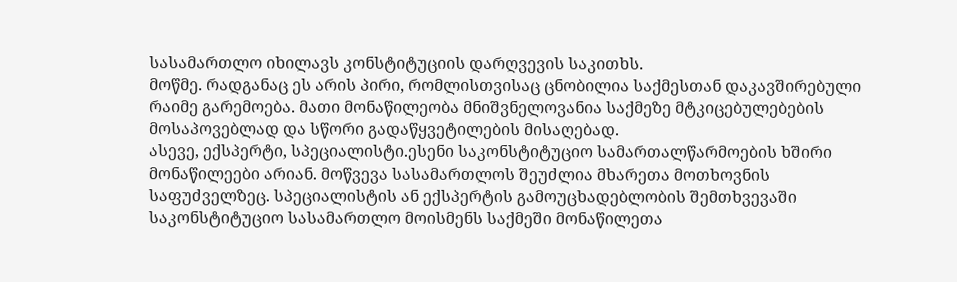სასამართლო იხილავს კონსტიტუციის დარღვევის საკითხს.
მოწმე. რადგანაც ეს არის პირი, რომლისთვისაც ცნობილია საქმესთან დაკავშირებული რაიმე გარემოება. მათი მონაწილეობა მნიშვნელოვანია საქმეზე მტკიცებულებების მოსაპოვებლად და სწორი გადაწყვეტილების მისაღებად.
ასევე, ექსპერტი, სპეციალისტი.ესენი საკონსტიტუციო სამართალწარმოების ხშირი მონაწილეები არიან. მოწვევა სასამართლოს შეუძლია მხარეთა მოთხოვნის საფუძველზეც. სპეციალისტის ან ექსპერტის გამოუცხადებლობის შემთხვევაში საკონსტიტუციო სასამართლო მოისმენს საქმეში მონაწილეთა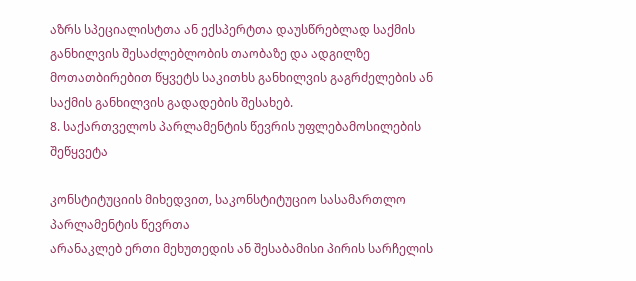აზრს სპეციალისტთა ან ექსპერტთა დაუსწრებლად საქმის განხილვის შესაძლებლობის თაობაზე და ადგილზე მოთათბირებით წყვეტს საკითხს განხილვის გაგრძელების ან საქმის განხილვის გადადების შესახებ.
8. საქართველოს პარლამენტის წევრის უფლებამოსილების შეწყვეტა

კონსტიტუციის მიხედვით, საკონსტიტუციო სასამართლო პარლამენტის წევრთა
არანაკლებ ერთი მეხუთედის ან შესაბამისი პირის სარჩელის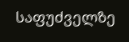საფუძველზე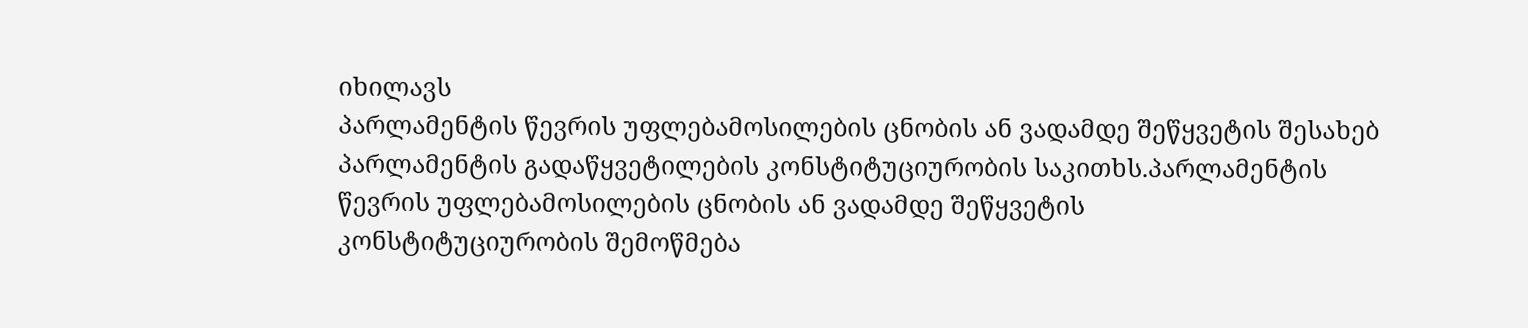იხილავს
პარლამენტის წევრის უფლებამოსილების ცნობის ან ვადამდე შეწყვეტის შესახებ
პარლამენტის გადაწყვეტილების კონსტიტუციურობის საკითხს.პარლამენტის წევრის უფლებამოსილების ცნობის ან ვადამდე შეწყვეტის
კონსტიტუციურობის შემოწმება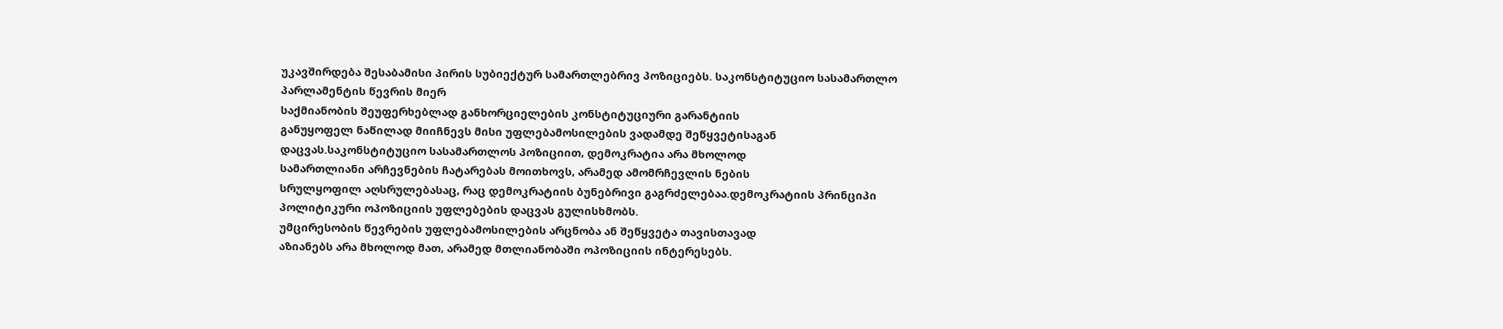უკავშირდება შესაბამისი პირის სუბიექტურ სამართლებრივ პოზიციებს. საკონსტიტუციო სასამართლო პარლამენტის წევრის მიერ
საქმიანობის შეუფერხებლად განხორციელების კონსტიტუციური გარანტიის
განუყოფელ ნაწილად მიიჩნევს მისი უფლებამოსილების ვადამდე შეწყვეტისაგან
დაცვას.საკონსტიტუციო სასამართლოს პოზიციით, დემოკრატია არა მხოლოდ
სამართლიანი არჩევნების ჩატარებას მოითხოვს, არამედ ამომრჩევლის ნების
სრულყოფილ აღსრულებასაც, რაც დემოკრატიის ბუნებრივი გაგრძელებაა.დემოკრატიის პრინციპი პოლიტიკური ოპოზიციის უფლებების დაცვას გულისხმობს.
უმცირესობის წევრების უფლებამოსილების არცნობა ან შეწყვეტა თავისთავად
აზიანებს არა მხოლოდ მათ, არამედ მთლიანობაში ოპოზიციის ინტერესებს.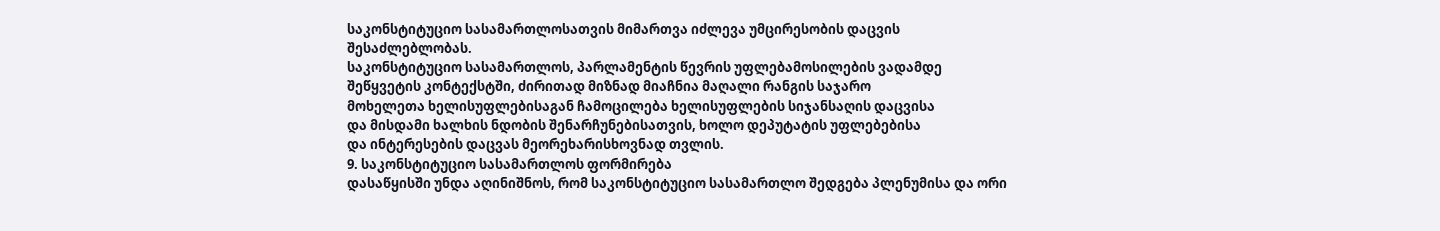საკონსტიტუციო სასამართლოსათვის მიმართვა იძლევა უმცირესობის დაცვის
შესაძლებლობას.
საკონსტიტუციო სასამართლოს, პარლამენტის წევრის უფლებამოსილების ვადამდე
შეწყვეტის კონტექსტში, ძირითად მიზნად მიაჩნია მაღალი რანგის საჯარო
მოხელეთა ხელისუფლებისაგან ჩამოცილება ხელისუფლების სიჯანსაღის დაცვისა
და მისდამი ხალხის ნდობის შენარჩუნებისათვის, ხოლო დეპუტატის უფლებებისა
და ინტერესების დაცვას მეორეხარისხოვნად თვლის.
9. საკონსტიტუციო სასამართლოს ფორმირება
დასაწყისში უნდა აღინიშნოს, რომ საკონსტიტუციო სასამართლო შედგება პლენუმისა და ორი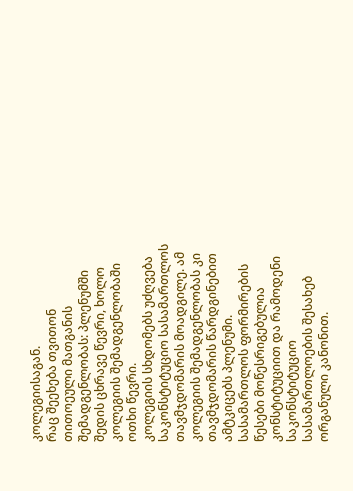კოლეგიისაგან.
რაც შეეხება თვითონ თითოეული მათგანის შემადგენლობას: პლენუმში შედის ცხრავე წევრი, ხოლო კოლეგიის შემადგენლობაში ოთხი წევრი.
კოლეგიის სხდომებს უძღვება საკონსტიტუციო სასამართლოს თავმჯდომარის მოადგილე. ამ კოლეგიის შემადგენლობას კი თავმჯდომარის წარდგინებით ამტკიცებს პლენუმი.
სასამართლოს ფორმირების წესები მოწესრიგებულია კონსტიტუციით და რამოდენი საკონსტიტუციო სასამართლოების შესახებ ორგანული კანონით.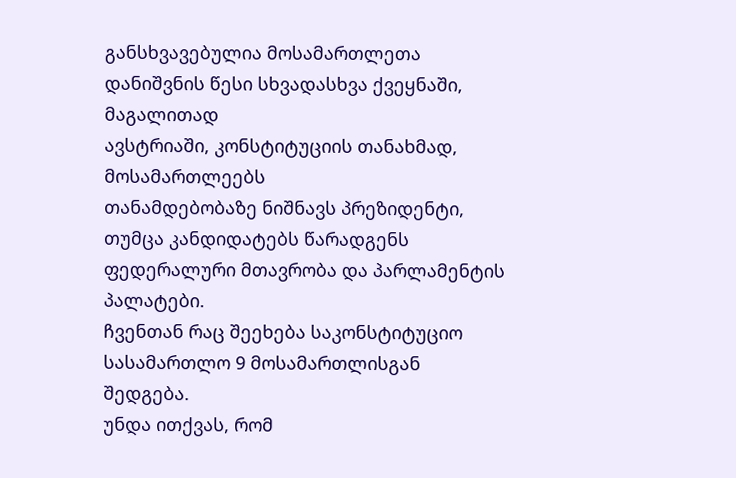განსხვავებულია მოსამართლეთა დანიშვნის წესი სხვადასხვა ქვეყნაში, მაგალითად
ავსტრიაში, კონსტიტუციის თანახმად, მოსამართლეებს
თანამდებობაზე ნიშნავს პრეზიდენტი, თუმცა კანდიდატებს წარადგენს
ფედერალური მთავრობა და პარლამენტის პალატები.
ჩვენთან რაც შეეხება საკონსტიტუციო სასამართლო 9 მოსამართლისგან შედგება.
უნდა ითქვას, რომ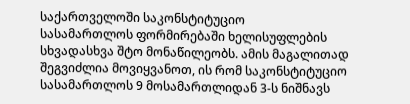საქართველოში საკონსტიტუციო
სასამართლოს ფორმირებაში ხელისუფლების სხვადასხვა შტო მონაწილეობს. ამის მაგალითად შეგვიძლია მოვიყვანოთ, ის რომ საკონსტიტუციო სასამართლოს 9 მოსამართლიდან 3-ს ნიშნავს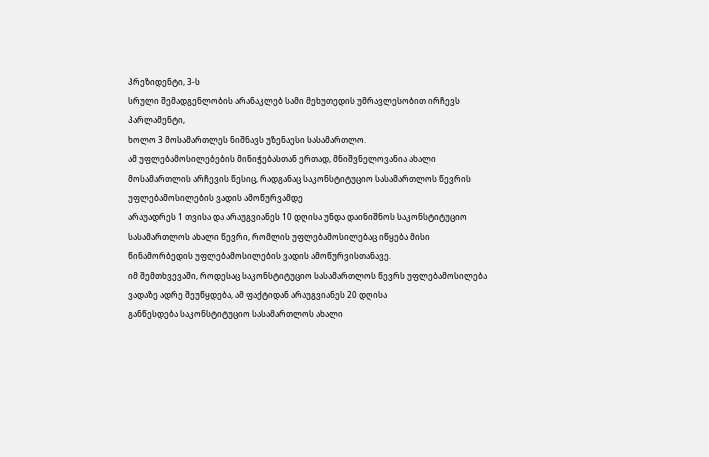პრეზიდენტი, 3-ს
სრული შემადგენლობის არანაკლებ სამი მეხუთედის უმრავლესობით ირჩევს პარლამენტი,
ხოლო 3 მოსამართლეს ნიშნავს უზენაესი სასამართლო.
ამ უფლებამოსილებების მინიჭებასთან ერთად, მნიშვნელოვანია ახალი მოსამართლის არჩევის წესიც, რადგანაც საკონსტიტუციო სასამართლოს წევრის უფლებამოსილების ვადის ამოწურვამდე
არაუადრეს 1 თვისა და არაუგვიანეს 10 დღისა უნდა დაინიშნოს საკონსტიტუციო
სასამართლოს ახალი წევრი, რომლის უფლებამოსილებაც იწყება მისი
წინამორბედის უფლებამოსილების ვადის ამოწურვისთანავე.
იმ შემთხვევაში, როდესაც საკონსტიტუციო სასამართლოს წევრს უფლებამოსილება ვადაზე ადრე შეუწყდება, ამ ფაქტიდან არაუგვიანეს 20 დღისა
განწესდება საკონსტიტუციო სასამართლოს ახალი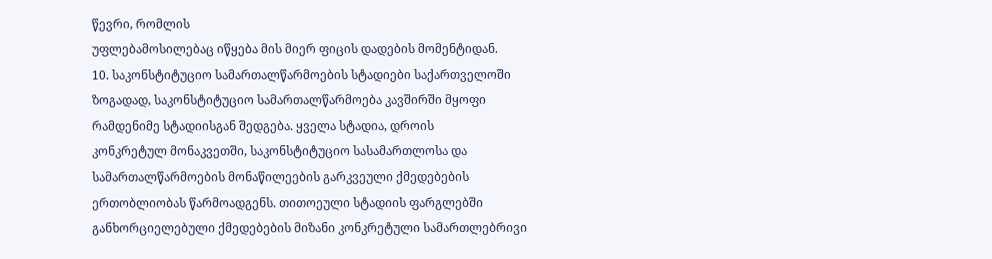წევრი, რომლის
უფლებამოსილებაც იწყება მის მიერ ფიცის დადების მომენტიდან.
10. საკონსტიტუციო სამართალწარმოების სტადიები საქართველოში
ზოგადად, საკონსტიტუციო სამართალწარმოება კავშირში მყოფი
რამდენიმე სტადიისგან შედგება. ყველა სტადია, დროის
კონკრეტულ მონაკვეთში, საკონსტიტუციო სასამართლოსა და
სამართალწარმოების მონაწილეების გარკვეული ქმედებების
ერთობლიობას წარმოადგენს. თითოეული სტადიის ფარგლებში
განხორციელებული ქმედებების მიზანი კონკრეტული სამართლებრივი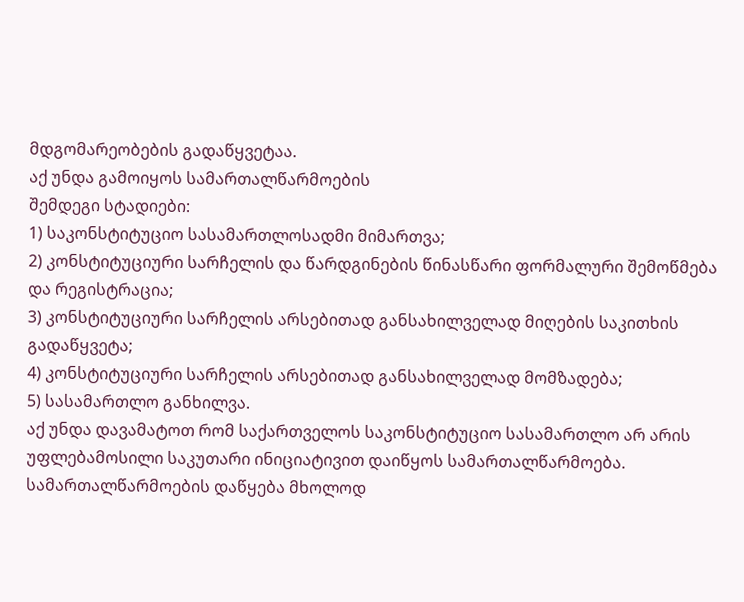მდგომარეობების გადაწყვეტაა.
აქ უნდა გამოიყოს სამართალწარმოების
შემდეგი სტადიები:
1) საკონსტიტუციო სასამართლოსადმი მიმართვა;
2) კონსტიტუციური სარჩელის და წარდგინების წინასწარი ფორმალური შემოწმება და რეგისტრაცია;
3) კონსტიტუციური სარჩელის არსებითად განსახილველად მიღების საკითხის გადაწყვეტა;
4) კონსტიტუციური სარჩელის არსებითად განსახილველად მომზადება;
5) სასამართლო განხილვა.
აქ უნდა დავამატოთ რომ საქართველოს საკონსტიტუციო სასამართლო არ არის
უფლებამოსილი საკუთარი ინიციატივით დაიწყოს სამართალწარმოება.
სამართალწარმოების დაწყება მხოლოდ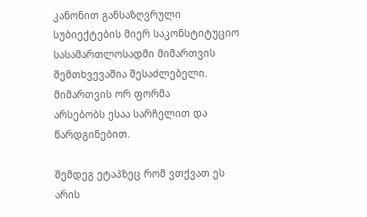კანონით განსაზღვრული
სუბიექტების მიერ საკონსტიტუციო სასამართლოსადმი მიმართვის
შემთხვევაშია შესაძლებელი. მიმართვის ორ ფორმა
არსებობს ესაა სარჩელით და წარდგინებით.

შემდეგ ეტაპზეც რომ ვთქვათ ეს არის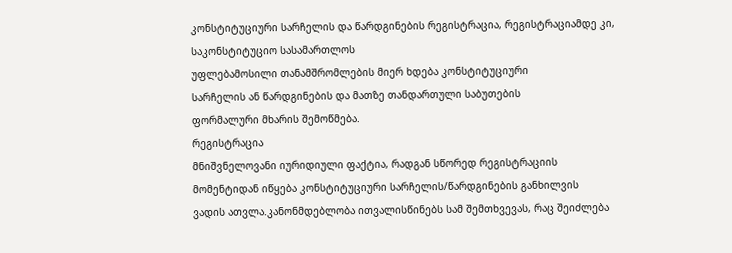კონსტიტუციური სარჩელის და წარდგინების რეგისტრაცია, რეგისტრაციამდე კი, საკონსტიტუციო სასამართლოს
უფლებამოსილი თანამშრომლების მიერ ხდება კონსტიტუციური
სარჩელის ან წარდგინების და მათზე თანდართული საბუთების
ფორმალური მხარის შემოწმება.
რეგისტრაცია
მნიშვნელოვანი იურიდიული ფაქტია, რადგან სწორედ რეგისტრაციის
მომენტიდან იწყება კონსტიტუციური სარჩელის/წარდგინების განხილვის
ვადის ათვლა.კანონმდებლობა ითვალისწინებს სამ შემთხვევას, რაც შეიძლება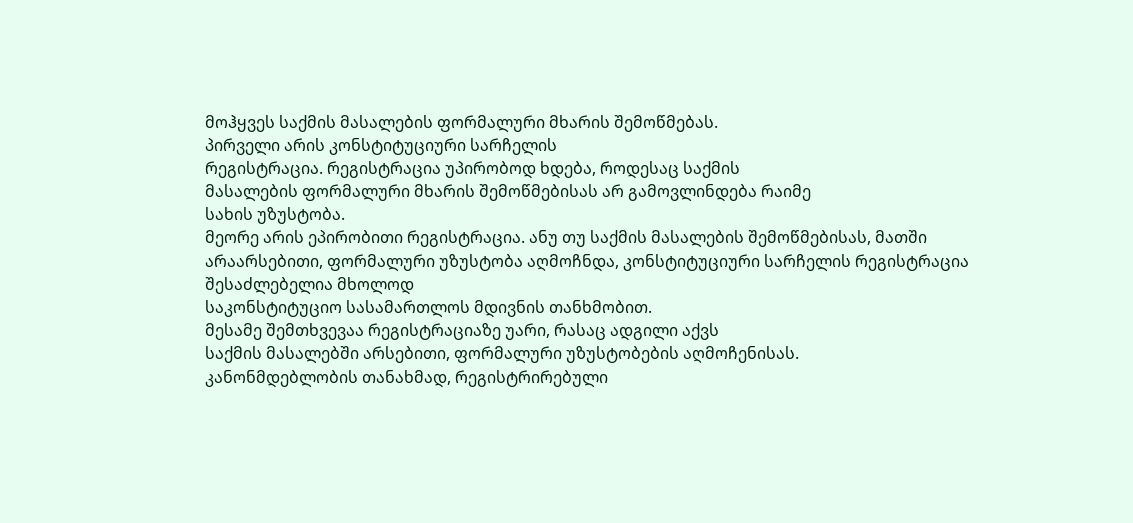მოჰყვეს საქმის მასალების ფორმალური მხარის შემოწმებას.
პირველი არის კონსტიტუციური სარჩელის
რეგისტრაცია. რეგისტრაცია უპირობოდ ხდება, როდესაც საქმის
მასალების ფორმალური მხარის შემოწმებისას არ გამოვლინდება რაიმე
სახის უზუსტობა.
მეორე არის ეპირობითი რეგისტრაცია. ანუ თუ საქმის მასალების შემოწმებისას, მათში
არაარსებითი, ფორმალური უზუსტობა აღმოჩნდა, კონსტიტუციური სარჩელის რეგისტრაცია შესაძლებელია მხოლოდ
საკონსტიტუციო სასამართლოს მდივნის თანხმობით.
მესამე შემთხვევაა რეგისტრაციაზე უარი, რასაც ადგილი აქვს
საქმის მასალებში არსებითი, ფორმალური უზუსტობების აღმოჩენისას.
კანონმდებლობის თანახმად, რეგისტრირებული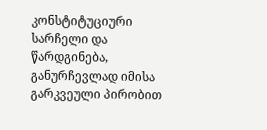კონსტიტუციური
სარჩელი და წარდგინება, განურჩევლად იმისა გარკვეული პირობით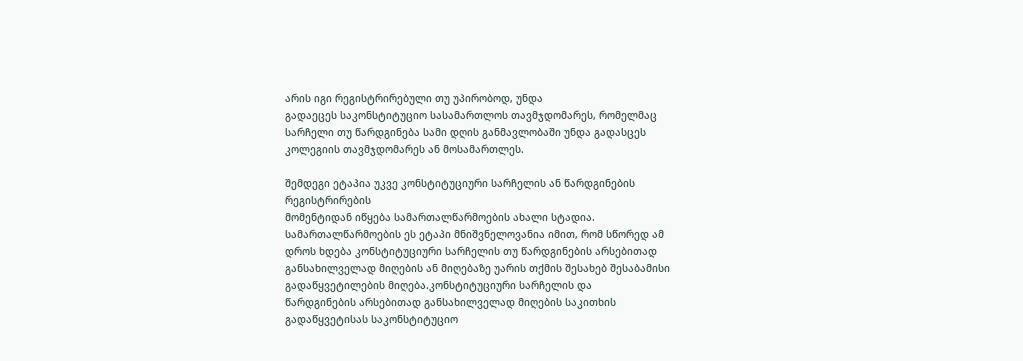არის იგი რეგისტრირებული თუ უპირობოდ, უნდა
გადაეცეს საკონსტიტუციო სასამართლოს თავმჯდომარეს, რომელმაც
სარჩელი თუ წარდგინება სამი დღის განმავლობაში უნდა გადასცეს
კოლეგიის თავმჯდომარეს ან მოსამართლეს.

შემდეგი ეტაპია უკვე კონსტიტუციური სარჩელის ან წარდგინების რეგისტრირების
მომენტიდან იწყება სამართალწარმოების ახალი სტადია.
სამართალწარმოების ეს ეტაპი მნიშვნელოვანია იმით, რომ სწორედ ამ
დროს ხდება კონსტიტუციური სარჩელის თუ წარდგინების არსებითად
განსახილველად მიღების ან მიღებაზე უარის თქმის შესახებ შესაბამისი
გადაწყვეტილების მიღება.კონსტიტუციური სარჩელის და
წარდგინების არსებითად განსახილველად მიღების საკითხის
გადაწყვეტისას საკონსტიტუციო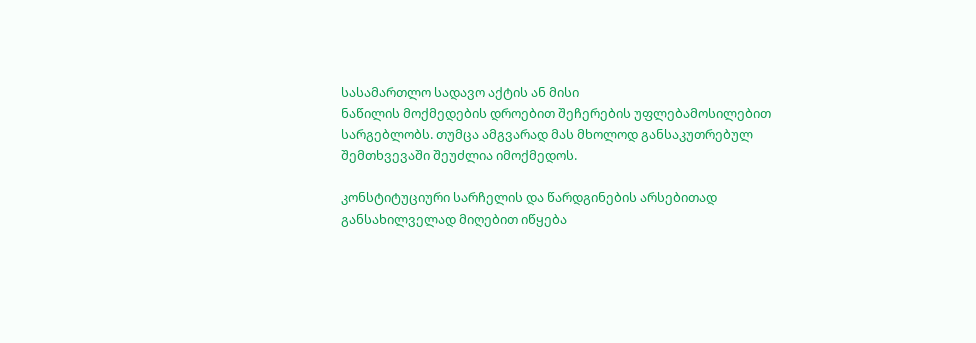სასამართლო სადავო აქტის ან მისი
ნაწილის მოქმედების დროებით შეჩერების უფლებამოსილებით
სარგებლობს. თუმცა ამგვარად მას მხოლოდ განსაკუთრებულ
შემთხვევაში შეუძლია იმოქმედოს.

კონსტიტუციური სარჩელის და წარდგინების არსებითად
განსახილველად მიღებით იწყება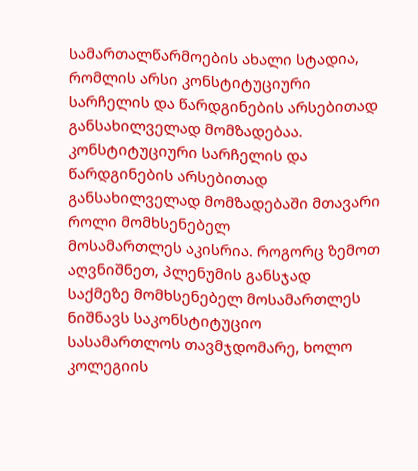სამართალწარმოების ახალი სტადია,
რომლის არსი კონსტიტუციური სარჩელის და წარდგინების არსებითად
განსახილველად მომზადებაა. კონსტიტუციური სარჩელის და წარდგინების არსებითად
განსახილველად მომზადებაში მთავარი როლი მომხსენებელ
მოსამართლეს აკისრია. როგორც ზემოთ აღვნიშნეთ, პლენუმის განსჯად
საქმეზე მომხსენებელ მოსამართლეს ნიშნავს საკონსტიტუციო
სასამართლოს თავმჯდომარე, ხოლო კოლეგიის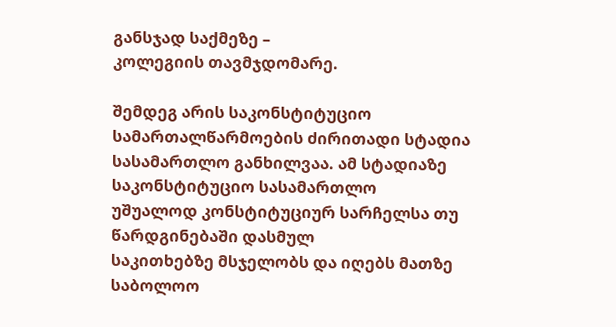განსჯად საქმეზე –
კოლეგიის თავმჯდომარე.

შემდეგ არის საკონსტიტუციო სამართალწარმოების ძირითადი სტადია
სასამართლო განხილვაა. ამ სტადიაზე საკონსტიტუციო სასამართლო
უშუალოდ კონსტიტუციურ სარჩელსა თუ წარდგინებაში დასმულ
საკითხებზე მსჯელობს და იღებს მათზე საბოლოო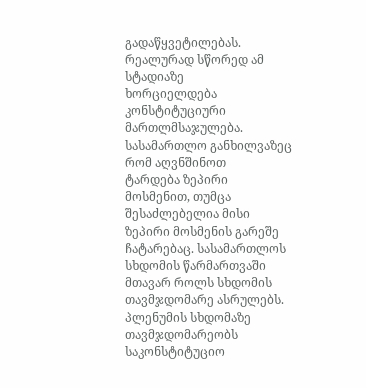გადაწყვეტილებას.
რეალურად სწორედ ამ სტადიაზე
ხორციელდება კონსტიტუციური მართლმსაჯულება. სასამართლო განხილვაზეც რომ აღვნშინოთ
ტარდება ზეპირი
მოსმენით, თუმცა შესაძლებელია მისი ზეპირი მოსმენის გარეშე
ჩატარებაც. სასამართლოს სხდომის წარმართვაში მთავარ როლს სხდომის
თავმჯდომარე ასრულებს. პლენუმის სხდომაზე თავმჯდომარეობს
საკონსტიტუციო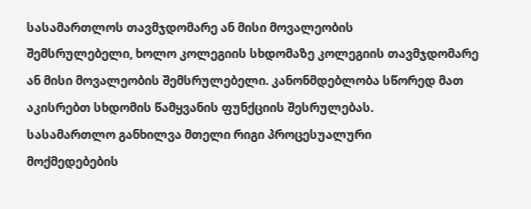სასამართლოს თავმჯდომარე ან მისი მოვალეობის
შემსრულებელი, ხოლო კოლეგიის სხდომაზე კოლეგიის თავმჯდომარე
ან მისი მოვალეობის შემსრულებელი. კანონმდებლობა სწორედ მათ
აკისრებთ სხდომის წამყვანის ფუნქციის შესრულებას.
სასამართლო განხილვა მთელი რიგი პროცესუალური
მოქმედებების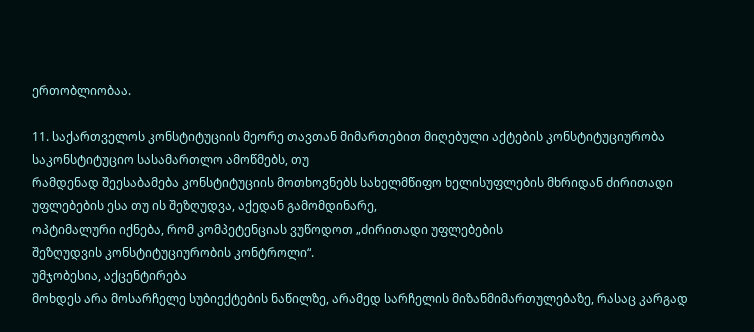ერთობლიობაა.

11. საქართველოს კონსტიტუციის მეორე თავთან მიმართებით მიღებული აქტების კონსტიტუციურობა
საკონსტიტუციო სასამართლო ამოწმებს, თუ
რამდენად შეესაბამება კონსტიტუციის მოთხოვნებს სახელმწიფო ხელისუფლების მხრიდან ძირითადი უფლებების ესა თუ ის შეზღუდვა, აქედან გამომდინარე,
ოპტიმალური იქნება, რომ კომპეტენციას ვუწოდოთ „ძირითადი უფლებების
შეზღუდვის კონსტიტუციურობის კონტროლი“.
უმჯობესია, აქცენტირება
მოხდეს არა მოსარჩელე სუბიექტების ნაწილზე, არამედ სარჩელის მიზანმიმართულებაზე, რასაც კარგად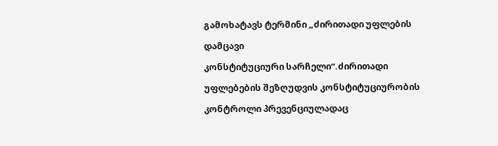გამოხატავს ტერმინი „ძირითადი უფლების დამცავი
კონსტიტუციური სარჩელი“.ძირითადი უფლებების შეზღუდვის კონსტიტუციურობის კონტროლი პრევენციულადაც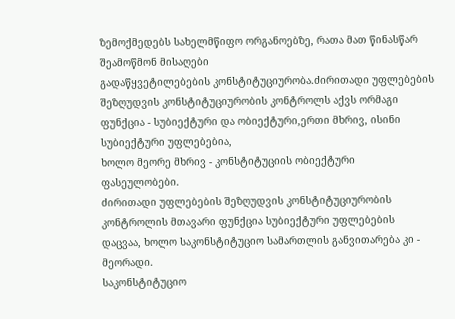ზემოქმედებს სახელმწიფო ორგანოებზე, რათა მათ წინასწარ შეამოწმონ მისაღები
გადაწყვეტილებების კონსტიტუციურობა.ძირითადი უფლებების შეზღუდვის კონსტიტუციურობის კონტროლს აქვს ორმაგი
ფუნქცია - სუბიექტური და ობიექტური,ერთი მხრივ, ისინი სუბიექტური უფლებებია,
ხოლო მეორე მხრივ - კონსტიტუციის ობიექტური ფასეულობები.
ძირითადი უფლებების შეზღუდვის კონსტიტუციურობის კონტროლის მთავარი ფუნქცია სუბიექტური უფლებების დაცვაა, ხოლო საკონსტიტუციო სამართლის განვითარება კი - მეორადი.
საკონსტიტუციო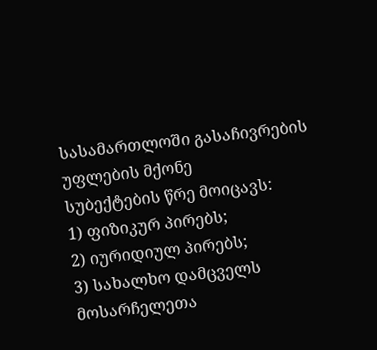სასამართლოში გასაჩივრების უფლების მქონე
სუბექტების წრე მოიცავს:
1) ფიზიკურ პირებს;
2) იურიდიულ პირებს;
3) სახალხო დამცველს
მოსარჩელეთა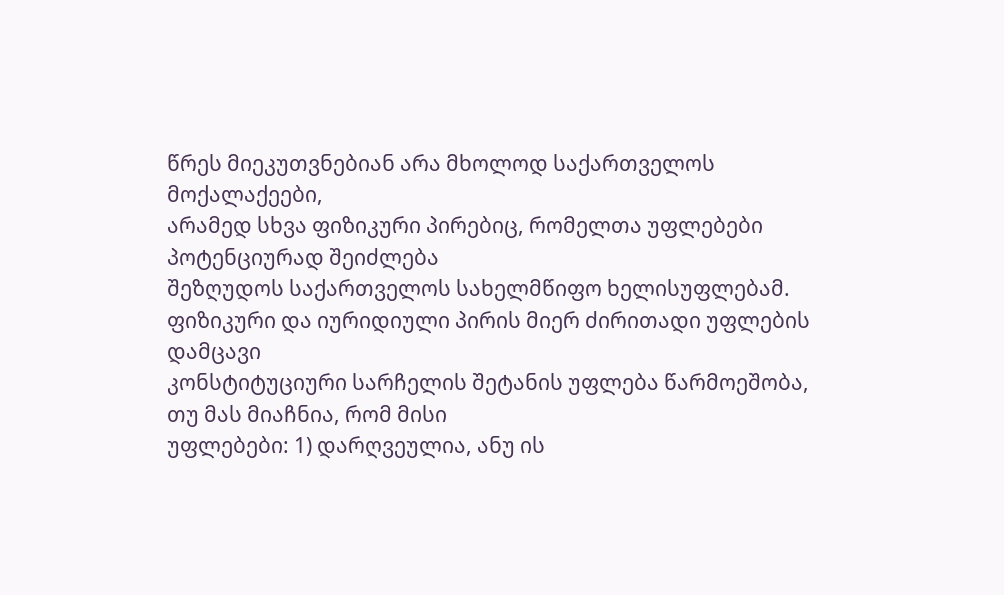წრეს მიეკუთვნებიან არა მხოლოდ საქართველოს მოქალაქეები,
არამედ სხვა ფიზიკური პირებიც, რომელთა უფლებები პოტენციურად შეიძლება
შეზღუდოს საქართველოს სახელმწიფო ხელისუფლებამ.
ფიზიკური და იურიდიული პირის მიერ ძირითადი უფლების დამცავი
კონსტიტუციური სარჩელის შეტანის უფლება წარმოეშობა, თუ მას მიაჩნია, რომ მისი
უფლებები: 1) დარღვეულია, ანუ ის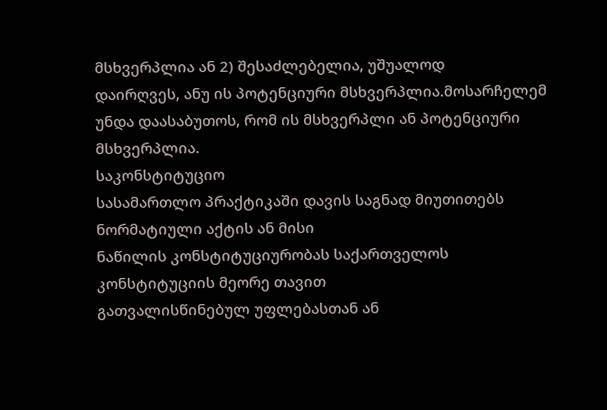მსხვერპლია ან 2) შესაძლებელია, უშუალოდ
დაირღვეს, ანუ ის პოტენციური მსხვერპლია.მოსარჩელემ უნდა დაასაბუთოს, რომ ის მსხვერპლი ან პოტენციური მსხვერპლია.
საკონსტიტუციო
სასამართლო პრაქტიკაში დავის საგნად მიუთითებს ნორმატიული აქტის ან მისი
ნაწილის კონსტიტუციურობას საქართველოს კონსტიტუციის მეორე თავით
გათვალისწინებულ უფლებასთან ან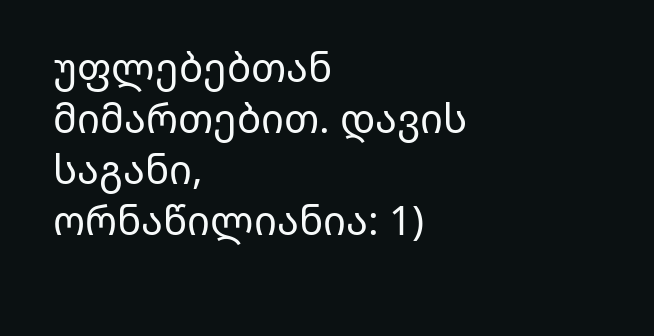უფლებებთან მიმართებით. დავის საგანი, ორნაწილიანია: 1)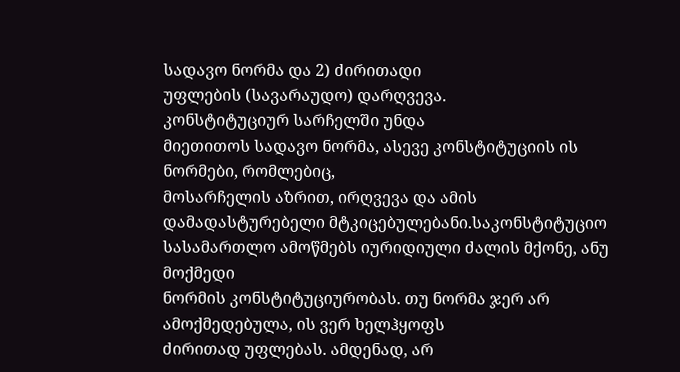სადავო ნორმა და 2) ძირითადი
უფლების (სავარაუდო) დარღვევა.
კონსტიტუციურ სარჩელში უნდა
მიეთითოს სადავო ნორმა, ასევე კონსტიტუციის ის ნორმები, რომლებიც,
მოსარჩელის აზრით, ირღვევა და ამის დამადასტურებელი მტკიცებულებანი.საკონსტიტუციო სასამართლო ამოწმებს იურიდიული ძალის მქონე, ანუ მოქმედი
ნორმის კონსტიტუციურობას. თუ ნორმა ჯერ არ ამოქმედებულა, ის ვერ ხელჰყოფს
ძირითად უფლებას. ამდენად, არ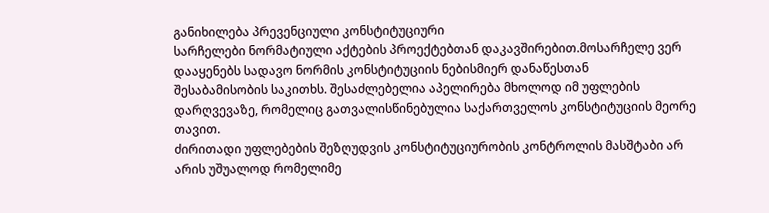განიხილება პრევენციული კონსტიტუციური
სარჩელები ნორმატიული აქტების პროექტებთან დაკავშირებით.მოსარჩელე ვერ დააყენებს სადავო ნორმის კონსტიტუციის ნებისმიერ დანაწესთან
შესაბამისობის საკითხს. შესაძლებელია აპელირება მხოლოდ იმ უფლების
დარღვევაზე, რომელიც გათვალისწინებულია საქართველოს კონსტიტუციის მეორე თავით.
ძირითადი უფლებების შეზღუდვის კონსტიტუციურობის კონტროლის მასშტაბი არ
არის უშუალოდ რომელიმე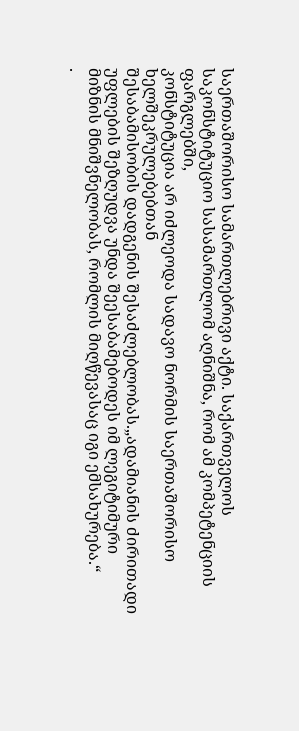საერთაშორისო სამართლებრივი აქტი. საქართველოს
საკონსტიტუციო სასამართლომ აღნიშნა, რომ ამ კომპეტენციის ფარგლებში,
კონსტიტუცია არ იძლეოდა სადავო ნორმის საერთაშორისო ხელშეკრულებებთან
შესაბამისობის დადგენის შესაძლებლობას.„ადამიანის ძირითადი უფლების შეზღუდვა უნდა შეესაბამებოდეს იმ ლეგიტიმური
მიზნის მნიშვნელობას, რომლის მიღწევასაც იგი ემსახურება.“
.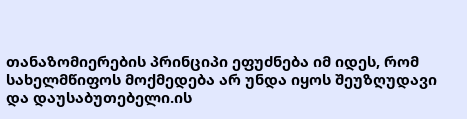თანაზომიერების პრინციპი ეფუძნება იმ იდეს, რომ
სახელმწიფოს მოქმედება არ უნდა იყოს შეუზღუდავი და დაუსაბუთებელი.ის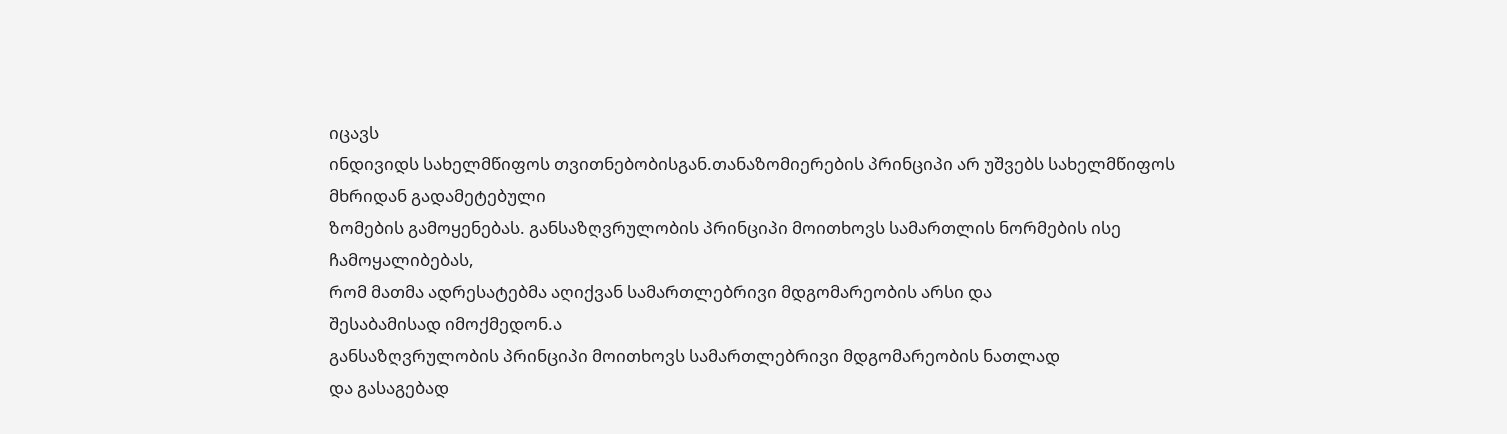იცავს
ინდივიდს სახელმწიფოს თვითნებობისგან.თანაზომიერების პრინციპი არ უშვებს სახელმწიფოს მხრიდან გადამეტებული
ზომების გამოყენებას. განსაზღვრულობის პრინციპი მოითხოვს სამართლის ნორმების ისე ჩამოყალიბებას,
რომ მათმა ადრესატებმა აღიქვან სამართლებრივი მდგომარეობის არსი და
შესაბამისად იმოქმედონ.ა
განსაზღვრულობის პრინციპი მოითხოვს სამართლებრივი მდგომარეობის ნათლად
და გასაგებად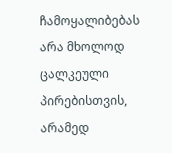ჩამოყალიბებას არა მხოლოდ ცალკეული პირებისთვის, არამედ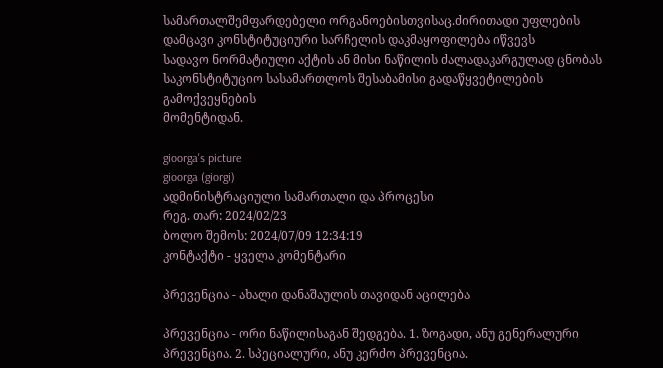სამართალშემფარდებელი ორგანოებისთვისაც.ძირითადი უფლების დამცავი კონსტიტუციური სარჩელის დაკმაყოფილება იწვევს
სადავო ნორმატიული აქტის ან მისი ნაწილის ძალადაკარგულად ცნობას
საკონსტიტუციო სასამართლოს შესაბამისი გადაწყვეტილების გამოქვეყნების
მომენტიდან.

gioorga's picture
gioorga (giorgi)
ადმინისტრაციული სამართალი და პროცესი
რეგ. თარ: 2024/02/23
ბოლო შემოს: 2024/07/09 12:34:19
კონტაქტი - ყველა კომენტარი

პრევენცია - ახალი დანაშაულის თავიდან აცილება

პრევენცია - ორი ნაწილისაგან შედგება. 1. ზოგადი, ანუ გენერალური პრევენცია. 2. სპეციალური, ანუ კერძო პრევენცია.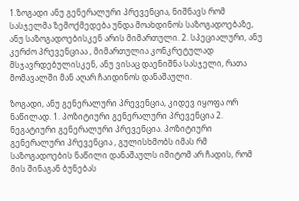1.ზოგადი ანუ გენერალური პრევენცია, ნიშნავს რომ სასჯელმა ზემოქმედება უნდა მოახდინოს საზოგადოებაზე, ანუ საზოგადოებისკენ არის მიმართული. 2. სპეციალური, ანუ კერძო პრევენციაა , მიმართულია კონკრეტულად მსჯავრდებულისკენ, ანუ ვისაც დაენიშნა სასჯელი, რათა მომავალში მან აღარ ჩაიდინოს დანაშაული.

ზოგადი, ანუ გენერალური პრევენცია, კიდევ იყოფა ორ ნაწილად. 1. პოზიტიური გენერალური პრევენცია 2. ნეგატიური გენერალური პრევენცია. პოზიტიური გენერალური პრევენცია , გულისხმობს იმას რმ საზოგადოების ნაწილი დანაშაულს იმიტომ არ ჩადის, რომ მის შინაგან ბუნებას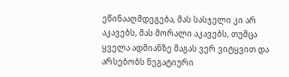ეწინააღმდეგება, მას სასჯელი კი არ აკავებს, მას მორალი აკავებს, თუმცა ყველა ადმიანზე მაგას ვერ ვიტყვით და არსებობს ნეგატიური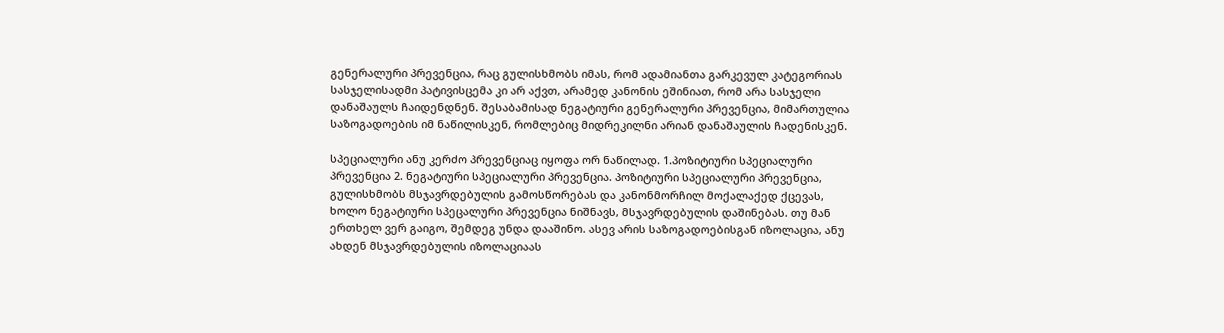გენერალური პრევენცია, რაც გულისხმობს იმას, რომ ადამიანთა გარკევულ კატეგორიას სასჯელისადმი პატივისცემა კი არ აქვთ, არამედ კანონის ეშინიათ, რომ არა სასჯელი დანაშაულს ჩაიდენდნენ. შესაბამისად ნეგატიური გენერალური პრევენცია, მიმართულია საზოგადოების იმ ნაწილისკენ, რომლებიც მიდრეკილნი არიან დანაშაულის ჩადენისკენ.

სპეციალური ანუ კერძო პრევენციაც იყოფა ორ ნაწილად. 1.პოზიტიური სპეციალური პრევენცია 2. ნეგატიური სპეციალური პრევენცია. პოზიტიური სპეციალური პრევენცია, გულისხმობს მსჯავრდებულის გამოსწორებას და კანონმორჩილ მოქალაქედ ქცევას, ხოლო ნეგატიური სპეცალური პრევენცია ნიშნავს, მსჯავრდებულის დაშინებას. თუ მან ერთხელ ვერ გაიგო, შემდეგ უნდა დააშინო. ასევ არის საზოგადოებისგან იზოლაცია, ანუ ახდენ მსჯავრდებულის იზოლაციაას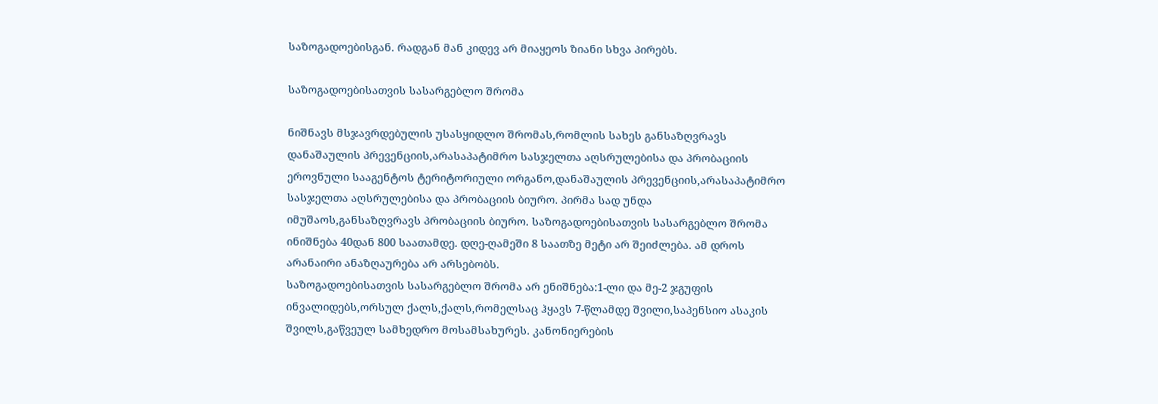საზოგადოებისგან. რადგან მან კიდევ არ მიაყეოს ზიანი სხვა პირებს.

საზოგადოებისათვის სასარგებლო შრომა

ნიშნავს მსჯავრდებულის უსასყიდლო შრომას,რომლის სახეს განსაზღვრავს დანაშაულის პრევენციის,არასაპატიმრო სასჯელთა აღსრულებისა და პრობაციის ეროვნული სააგენტოს ტერიტორიული ორგანო,დანაშაულის პრევენციის,არასაპატიმრო სასჯელთა აღსრულებისა და პრობაციის ბიურო. პირმა სად უნდა იმუშაოს,განსაზღვრავს პრობაციის ბიურო. საზოგადოებისათვის სასარგებლო შრომა ინიშნება 40დან 800 საათამდე. დღე-ღამეში 8 საათზე მეტი არ შეიძლება. ამ დროს არანაირი ანაზღაურება არ არსებობს.
საზოგადოებისათვის სასარგებლო შრომა არ ენიშნება:1-ლი და მე-2 ჯგუფის ინვალიდებს,ორსულ ქალს,ქალს,რომელსაც ჰყავს 7-წლამდე შვილი,საპენსიო ასაკის შვილს,გაწვეულ სამხედრო მოსამსახურეს. კანონიერების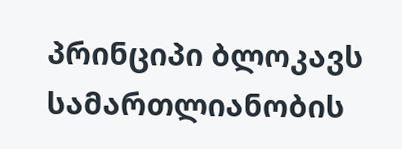პრინციპი ბლოკავს სამართლიანობის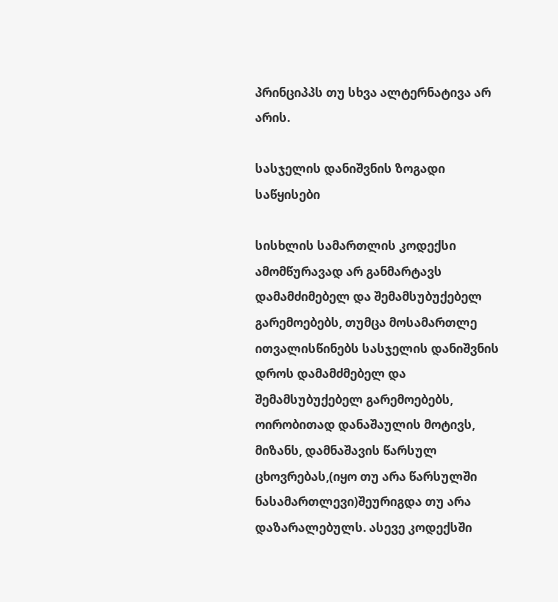პრინციპპს თუ სხვა ალტერნატივა არ არის.

სასჯელის დანიშვნის ზოგადი საწყისები

სისხლის სამართლის კოდექსი ამომწურავად არ განმარტავს დამამძიმებელ და შემამსუბუქებელ გარემოებებს, თუმცა მოსამართლე ითვალისწინებს სასჯელის დანიშვნის დროს დამამძმებელ და შემამსუბუქებელ გარემოებებს, ოირობითად დანაშაულის მოტივს, მიზანს, დამნაშავის წარსულ ცხოვრებას,(იყო თუ არა წარსულში ნასამართლევი)შეურიგდა თუ არა დაზარალებულს. ასევე კოდექსში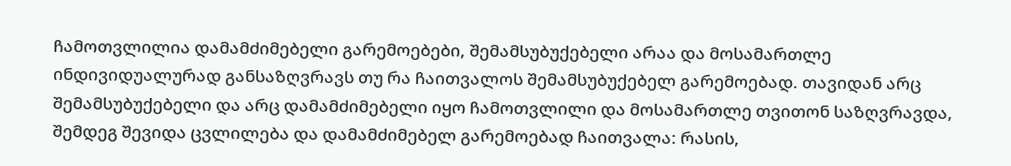ჩამოთვლილია დამამძიმებელი გარემოებები, შემამსუბუქებელი არაა და მოსამართლე ინდივიდუალურად განსაზღვრავს თუ რა ჩაითვალოს შემამსუბუქებელ გარემოებად. თავიდან არც შემამსუბუქებელი და არც დამამძიმებელი იყო ჩამოთვლილი და მოსამართლე თვითონ საზღვრავდა, შემდეგ შევიდა ცვლილება და დამამძიმებელ გარემოებად ჩაითვალა: რასის,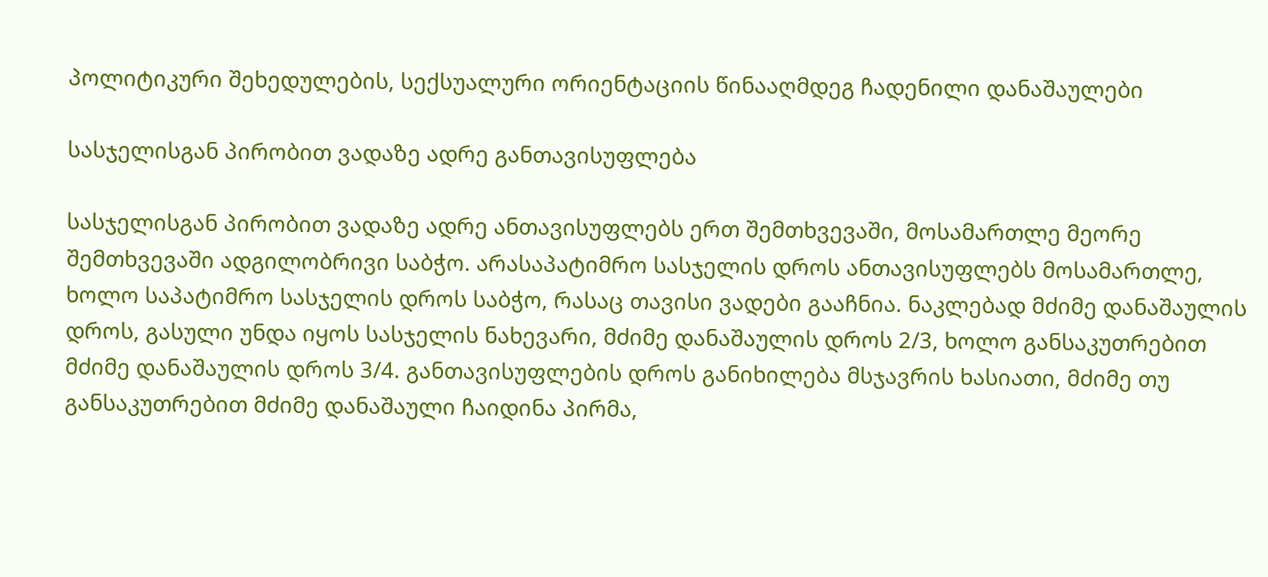პოლიტიკური შეხედულების, სექსუალური ორიენტაციის წინააღმდეგ ჩადენილი დანაშაულები

სასჯელისგან პირობით ვადაზე ადრე განთავისუფლება

სასჯელისგან პირობით ვადაზე ადრე ანთავისუფლებს ერთ შემთხვევაში, მოსამართლე მეორე შემთხვევაში ადგილობრივი საბჭო. არასაპატიმრო სასჯელის დროს ანთავისუფლებს მოსამართლე, ხოლო საპატიმრო სასჯელის დროს საბჭო, რასაც თავისი ვადები გააჩნია. ნაკლებად მძიმე დანაშაულის დროს, გასული უნდა იყოს სასჯელის ნახევარი, მძიმე დანაშაულის დროს 2/3, ხოლო განსაკუთრებით მძიმე დანაშაულის დროს 3/4. განთავისუფლების დროს განიხილება მსჯავრის ხასიათი, მძიმე თუ განსაკუთრებით მძიმე დანაშაული ჩაიდინა პირმა,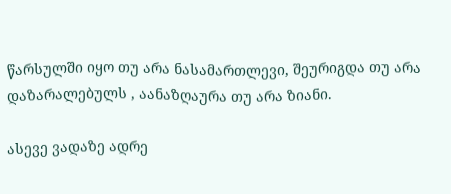წარსულში იყო თუ არა ნასამართლევი, შეურიგდა თუ არა დაზარალებულს , აანაზღაურა თუ არა ზიანი.

ასევე ვადაზე ადრე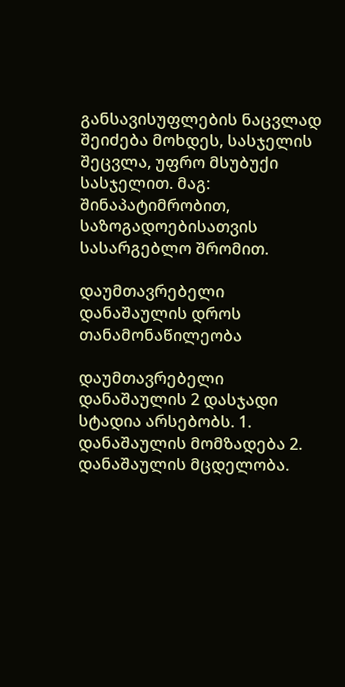განსავისუფლების ნაცვლად შეიძება მოხდეს, სასჯელის შეცვლა, უფრო მსუბუქი სასჯელით. მაგ: შინაპატიმრობით, საზოგადოებისათვის სასარგებლო შრომით.

დაუმთავრებელი დანაშაულის დროს თანამონაწილეობა

დაუმთავრებელი დანაშაულის 2 დასჯადი სტადია არსებობს. 1. დანაშაულის მომზადება 2. დანაშაულის მცდელობა.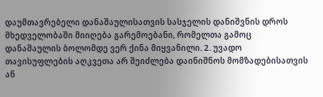დაუმთავრებელი დანაშაულისათვის სასჯელის დანიშვნის დროს მხედველობაში მიიღება გარემოებანი, რომელთა გამოც დანაშაულის ბოლომდე ვერ ქინა მიყვანილი. 2. უვადო თავისუფლების აღკვეთა არ შეიძლება დაინიშნოს მომზადებისათვის ან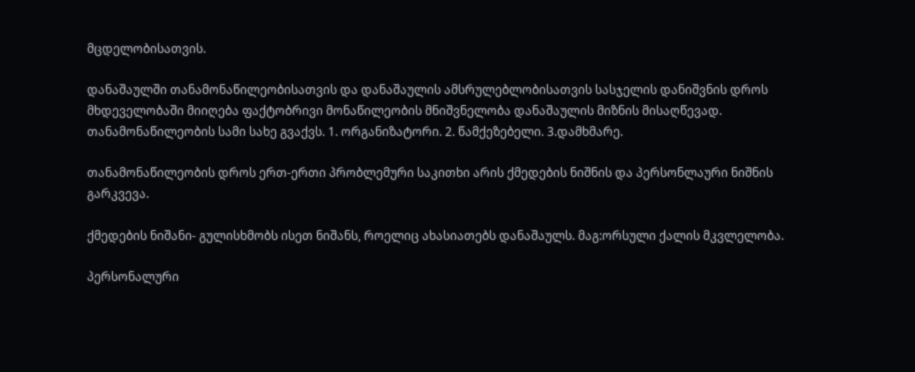მცდელობისათვის.

დანაშაულში თანამონაწილეობისათვის და დანაშაულის ამსრულებლობისათვის სასჯელის დანიშვნის დროს მხდეველობაში მიიღება ფაქტობრივი მონაწილეობის მნიშვნელობა დანაშაულის მიზნის მისაღწევად. თანამონაწილეობის სამი სახე გვაქვს. 1. ორგანიზატორი. 2. წამქეზებელი. 3.დამხმარე.

თანამონაწილეობის დროს ერთ-ერთი პრობლემური საკითხი არის ქმედების ნიშნის და პერსონლაური ნიშნის გარკვევა.

ქმედების ნიშანი- გულისხმობს ისეთ ნიშანს, როელიც ახასიათებს დანაშაულს. მაგ:ორსული ქალის მკვლელობა.

პერსონალური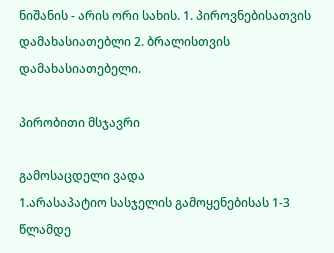ნიშანის - არის ორი სახის. 1. პიროვნებისათვის დამახასიათებლი 2. ბრალისთვის დამახასიათებელი.

პირობითი მსჯავრი

გამოსაცდელი ვადა
1.არასაპატიო სასჯელის გამოყენებისას 1-3 წლამდე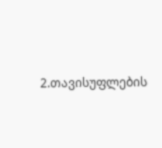2.თავისუფლების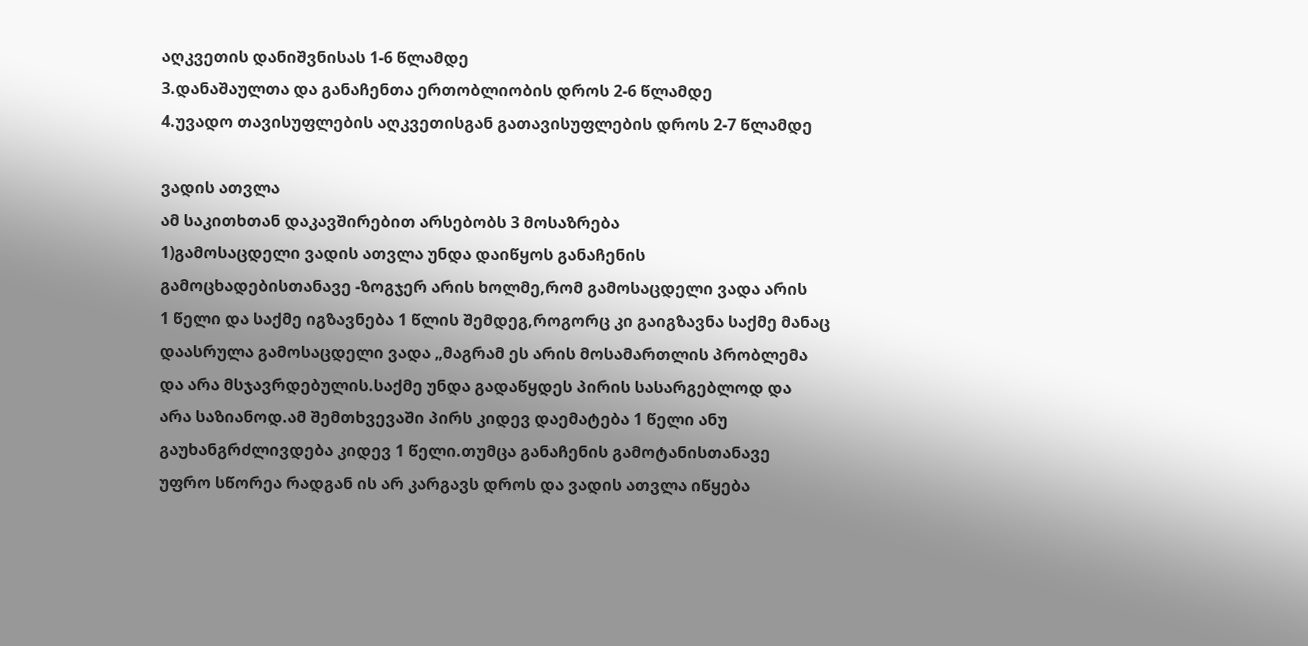აღკვეთის დანიშვნისას 1-6 წლამდე
3.დანაშაულთა და განაჩენთა ერთობლიობის დროს 2-6 წლამდე
4.უვადო თავისუფლების აღკვეთისგან გათავისუფლების დროს 2-7 წლამდე

ვადის ათვლა
ამ საკითხთან დაკავშირებით არსებობს 3 მოსაზრება
1)გამოსაცდელი ვადის ათვლა უნდა დაიწყოს განაჩენის
გამოცხადებისთანავე -ზოგჯერ არის ხოლმე,რომ გამოსაცდელი ვადა არის
1 წელი და საქმე იგზავნება 1 წლის შემდეგ,როგორც კი გაიგზავნა საქმე მანაც
დაასრულა გამოსაცდელი ვადა „მაგრამ ეს არის მოსამართლის პრობლემა
და არა მსჯავრდებულის.საქმე უნდა გადაწყდეს პირის სასარგებლოდ და
არა საზიანოდ.ამ შემთხვევაში პირს კიდევ დაემატება 1 წელი ანუ
გაუხანგრძლივდება კიდევ 1 წელი.თუმცა განაჩენის გამოტანისთანავე
უფრო სწორეა რადგან ის არ კარგავს დროს და ვადის ათვლა იწყება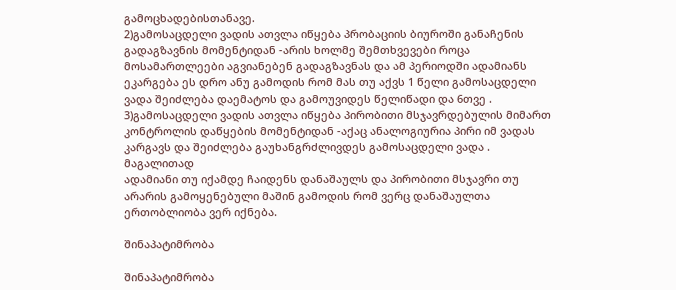გამოცხადებისთანავე.
2)გამოსაცდელი ვადის ათვლა იწყება პრობაციის ბიუროში განაჩენის
გადაგზავნის მომენტიდან -არის ხოლმე შემთხვევები როცა
მოსამართლეები აგვიანებენ გადაგზავნას და ამ პერიოდში ადამიანს
ეკარგება ეს დრო ანუ გამოდის რომ მას თუ აქვს 1 წელი გამოსაცდელი
ვადა შეიძლება დაემატოს და გამოუვიდეს წელიწადი და 6თვე .
3)გამოსაცდელი ვადის ათვლა იწყება პირობითი მსჯავრდებულის მიმართ
კონტროლის დაწყების მომენტიდან -აქაც ანალოგიურია პირი იმ ვადას
კარგავს და შეიძლება გაუხანგრძლივდეს გამოსაცდელი ვადა .
მაგალითად
ადამიანი თუ იქამდე ჩაიდენს დანაშაულს და პირობითი მსჯავრი თუ
არარის გამოყენებული მაშინ გამოდის რომ ვერც დანაშაულთა
ერთობლიობა ვერ იქნება.

შინაპატიმრობა

შინაპატიმრობა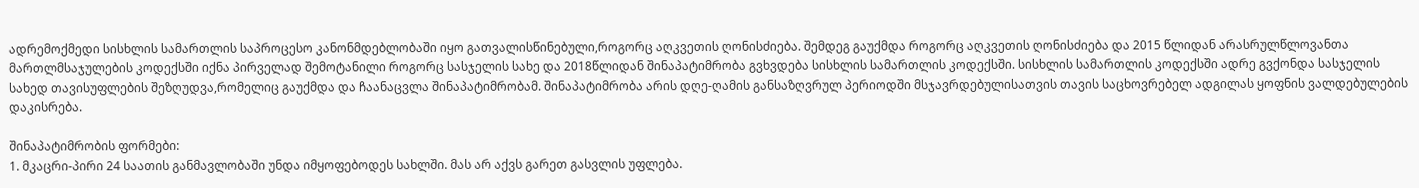ადრემოქმედი სისხლის სამართლის საპროცესო კანონმდებლობაში იყო გათვალისწინებული,როგორც აღკვეთის ღონისძიება. შემდეგ გაუქმდა როგორც აღკვეთის ღონისძიება და 2015 წლიდან არასრულწლოვანთა მართლმსაჯულების კოდექსში იქნა პირველად შემოტანილი როგორც სასჯელის სახე და 2018წლიდან შინაპატიმრობა გვხვდება სისხლის სამართლის კოდექსში. სისხლის სამართლის კოდექსში ადრე გვქონდა სასჯელის სახედ თავისუფლების შეზღუდვა,რომელიც გაუქმდა და ჩაანაცვლა შინაპატიმრობამ. შინაპატიმრობა არის დღე-ღამის განსაზღვრულ პერიოდში მსჯავრდებულისათვის თავის საცხოვრებელ ადგილას ყოფნის ვალდებულების დაკისრება.

შინაპატიმრობის ფორმები:
1. მკაცრი-პირი 24 საათის განმავლობაში უნდა იმყოფებოდეს სახლში. მას არ აქვს გარეთ გასვლის უფლება.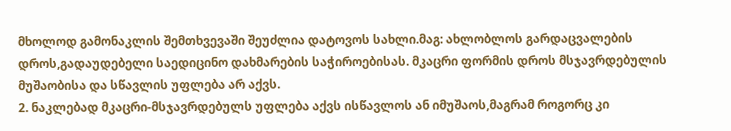მხოლოდ გამონაკლის შემთხვევაში შეუძლია დატოვოს სახლი.მაგ: ახლობლოს გარდაცვალების დროს,გადაუდებელი საედიცინო დახმარების საჭიროებისას. მკაცრი ფორმის დროს მსჯავრდებულის მუშაობისა და სწავლის უფლება არ აქვს.
2. ნაკლებად მკაცრი-მსჯავრდებულს უფლება აქვს ისწავლოს ან იმუშაოს,მაგრამ როგორც კი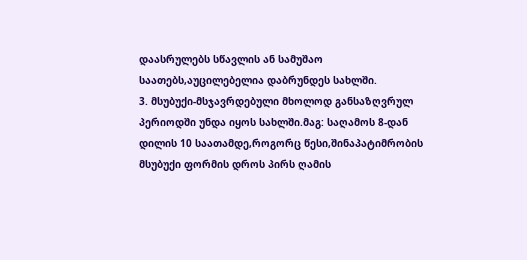დაასრულებს სწავლის ან სამუშაო საათებს,აუცილებელია დაბრუნდეს სახლში.
3. მსუბუქი-მსჯავრდებული მხოლოდ განსაზღვრულ პერიოდში უნდა იყოს სახლში.მაგ: საღამოს 8-დან დილის 10 საათამდე,როგორც წესი,შინაპატიმრობის მსუბუქი ფორმის დროს პირს ღამის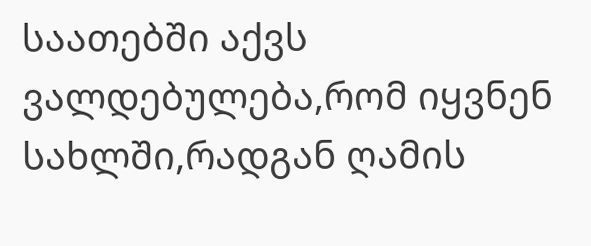საათებში აქვს ვალდებულება,რომ იყვნენ სახლში,რადგან ღამის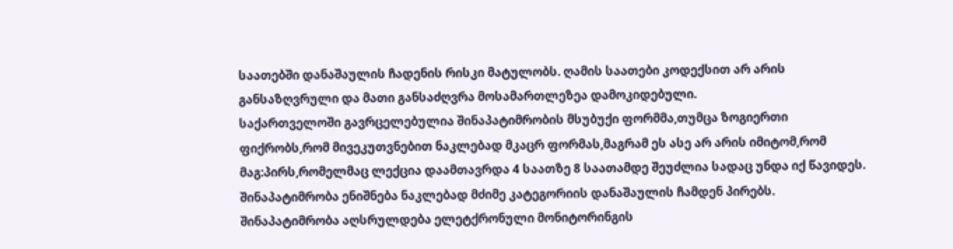საათებში დანაშაულის ჩადენის რისკი მატულობს. ღამის საათები კოდექსით არ არის განსაზღვრული და მათი განსაძღვრა მოსამართლეზეა დამოკიდებული.
საქართველოში გავრცელებულია შინაპატიმრობის მსუბუქი ფორმმა,თუმცა ზოგიერთი ფიქრობს,რომ მივეკუთვნებით ნაკლებად მკაცრ ფორმას,მაგრამ ეს ასე არ არის იმიტომ,რომ მაგ:პირს,რომელმაც ლექცია დაამთავრდა 4 საათზე 8 საათამდე შეუძლია სადაც უნდა იქ წავიდეს. შინაპატიმრობა ენიშნება ნაკლებად მძიმე კატეგორიის დანაშაულის ჩამდენ პირებს. შინაპატიმრობა აღსრულდება ელეტქრონული მონიტორინგის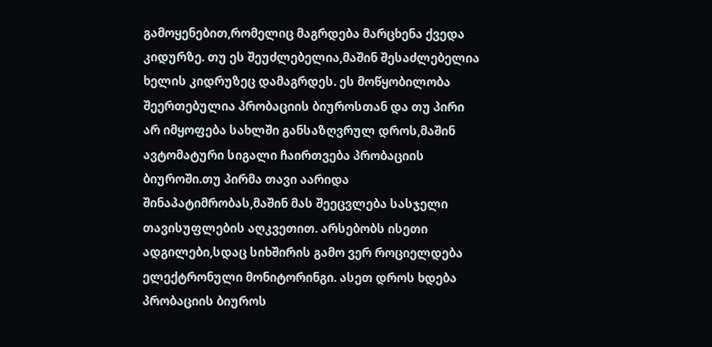გამოყენებით,რომელიც მაგრდება მარცხენა ქვედა კიდურზე. თუ ეს შეუძლებელია,მაშინ შესაძლებელია ხელის კიდრუზეც დამაგრდეს. ეს მოწყობილობა შეერთებულია პრობაციის ბიუროსთან და თუ პირი არ იმყოფება სახლში განსაზღვრულ დროს,მაშინ ავტომატური სიგალი ჩაირთვება პრობაციის ბიუროში.თუ პირმა თავი აარიდა შინაპატიმრობას,მაშინ მას შეეცვლება სასჯელი თავისუფლების აღკვეთით. არსებობს ისეთი ადგილები,სდაც სიხშირის გამო ვერ როციელდება ელექტრონული მონიტორინგი. ასეთ დროს ხდება პრობაციის ბიუროს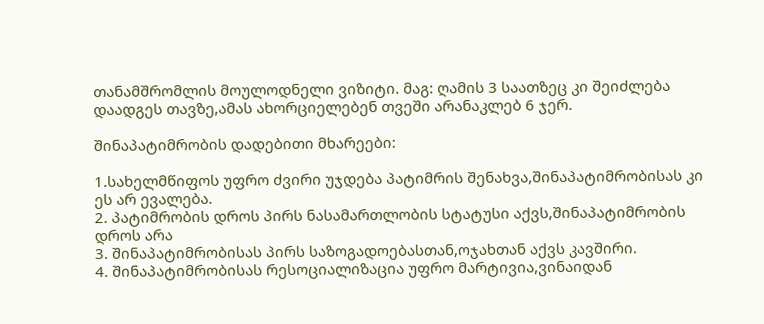თანამშრომლის მოულოდნელი ვიზიტი. მაგ: ღამის 3 საათზეც კი შეიძლება დაადგეს თავზე,ამას ახორციელებენ თვეში არანაკლებ 6 ჯერ.

შინაპატიმრობის დადებითი მხარეები:

1.სახელმწიფოს უფრო ძვირი უჯდება პატიმრის შენახვა,შინაპატიმრობისას კი ეს არ ევალება.
2. პატიმრობის დროს პირს ნასამართლობის სტატუსი აქვს,შინაპატიმრობის დროს არა
3. შინაპატიმრობისას პირს საზოგადოებასთან,ოჯახთან აქვს კავშირი.
4. შინაპატიმრობისას რესოციალიზაცია უფრო მარტივია,ვინაიდან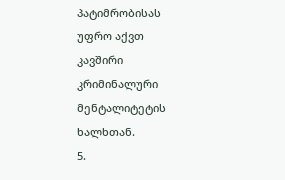პატიმრობისას უფრო აქვთ კავშირი კრიმინალური მენტალიტეტის ხალხთან.
5.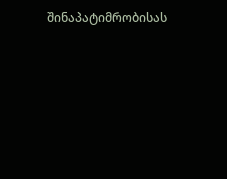შინაპატიმრობისას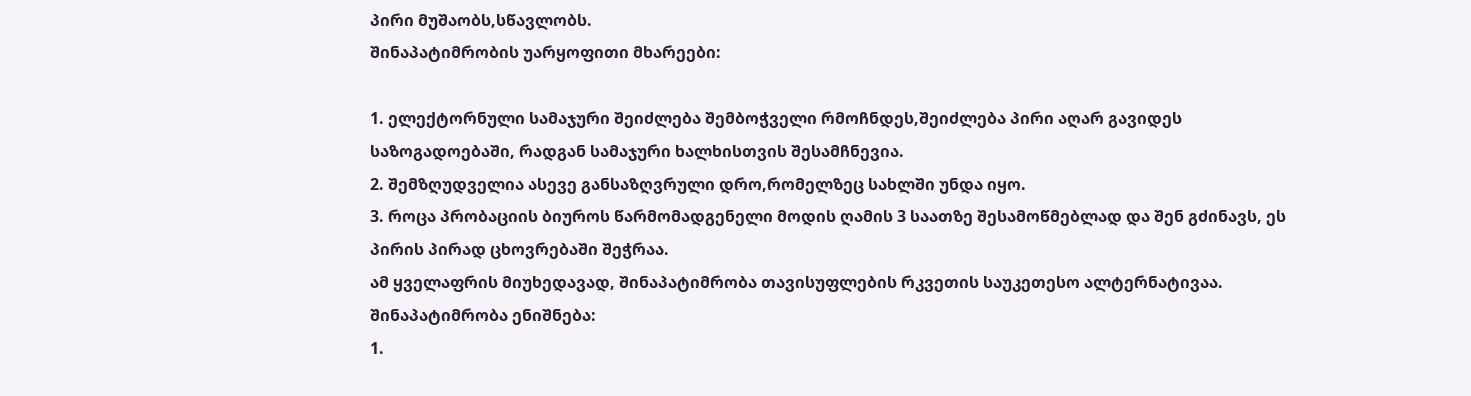პირი მუშაობს,სწავლობს.
შინაპატიმრობის უარყოფითი მხარეები:

1. ელექტორნული სამაჯური შეიძლება შემბოჭველი რმოჩნდეს,შეიძლება პირი აღარ გავიდეს საზოგადოებაში, რადგან სამაჯური ხალხისთვის შესამჩნევია.
2. შემზღუდველია ასევე განსაზღვრული დრო,რომელზეც სახლში უნდა იყო.
3. როცა პრობაციის ბიუროს წარმომადგენელი მოდის ღამის 3 საათზე შესამოწმებლად და შენ გძინავს, ეს პირის პირად ცხოვრებაში შეჭრაა.
ამ ყველაფრის მიუხედავად, შინაპატიმრობა თავისუფლების რკვეთის საუკეთესო ალტერნატივაა.
შინაპატიმრობა ენიშნება:
1.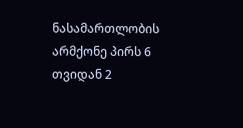ნასამართლობის არმქონე პირს 6 თვიდან 2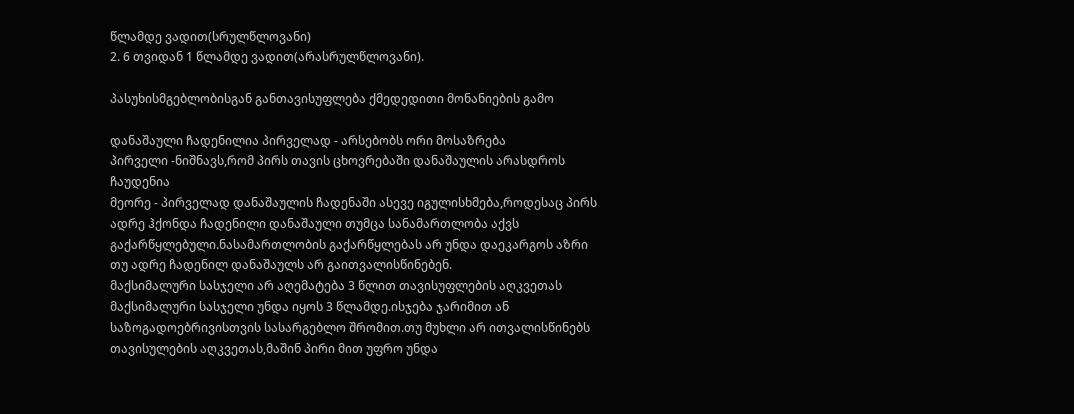წლამდე ვადით(სრულწლოვანი)
2. 6 თვიდან 1 წლამდე ვადით(არასრულწლოვანი).

პასუხისმგებლობისგან განთავისუფლება ქმედედითი მონანიების გამო

დანაშაული ჩადენილია პირველად - არსებობს ორი მოსაზრება
პირველი -ნიშნავს,რომ პირს თავის ცხოვრებაში დანაშაულის არასდროს ჩაუდენია
მეორე - პირველად დანაშაულის ჩადენაში ასევე იგულისხმება,როდესაც პირს ადრე ჰქონდა ჩადენილი დანაშაული თუმცა სანამართლობა აქვს გაქარწყლებული.ნასამართლობის გაქარწყლებას არ უნდა დაეკარგოს აზრი თუ ადრე ჩადენილ დანაშაულს არ გაითვალისწინებენ.
მაქსიმალური სასჯელი არ აღემატება 3 წლით თავისუფლების აღკვეთას
მაქსიმალური სასჯელი უნდა იყოს 3 წლამდე.ისჯება ჯარიმით ან საზოგადოებრივისთვის სასარგებლო შრომით.თუ მუხლი არ ითვალისწინებს თავისულების აღკვეთას,მაშინ პირი მით უფრო უნდა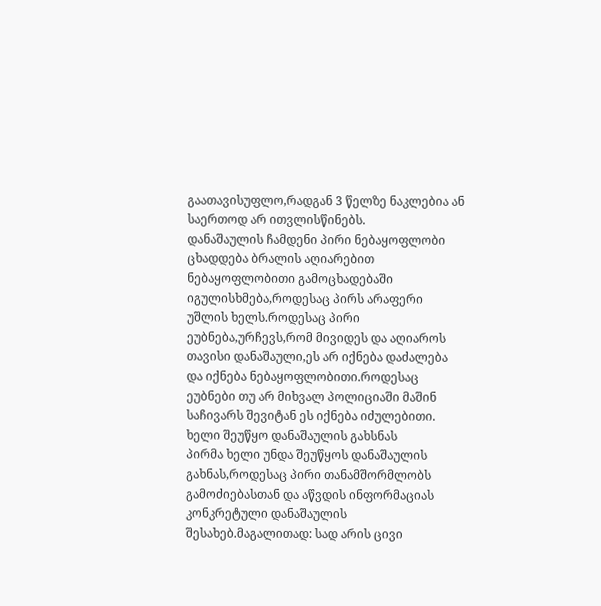გაათავისუფლო,რადგან 3 წელზე ნაკლებია ან საერთოდ არ ითვლისწინებს.
დანაშაულის ჩამდენი პირი ნებაყოფლობი ცხადდება ბრალის აღიარებით
ნებაყოფლობითი გამოცხადებაში იგულისხმება,როდესაც პირს არაფერი უშლის ხელს.როდესაც პირი ეუბნება,ურჩევს,რომ მივიდეს და აღიაროს თავისი დანაშაული,ეს არ იქნება დაძალება და იქნება ნებაყოფლობითი.როდესაც ეუბნები თუ არ მიხვალ პოლიციაში მაშინ საჩივარს შევიტან ეს იქნება იძულებითი.
ხელი შეუწყო დანაშაულის გახსნას
პირმა ხელი უნდა შეუწყოს დანაშაულის გახნას,როდესაც პირი თანამშორმლობს გამოძიებასთან და აწვდის ინფორმაციას კონკრეტული დანაშაულის შესახებ.მაგალითად: სად არის ცივი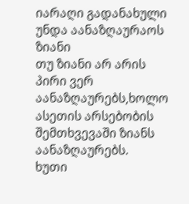იარაღი გადანახული
უნდა აანაზღაურაოს ზიანი
თუ ზიანი არ არის პირი ვერ აანაზღაურებს,ხოლო ასეთის არსებობის შემთხვევაში ზიანს აანაზღაურებს.
ხუთი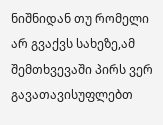ნიშნიდან თუ რომელი არ გვაქვს სახეზე,ამ შემთხვევაში პირს ვერ გავათავისუფლებთ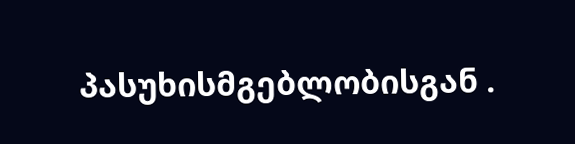პასუხისმგებლობისგან .